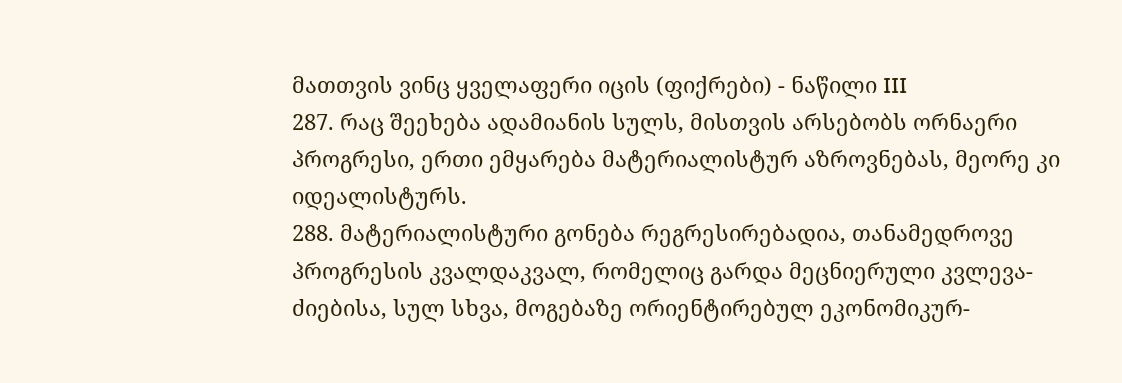მათთვის ვინც ყველაფერი იცის (ფიქრები) - ნაწილი III
287. რაც შეეხება ადამიანის სულს, მისთვის არსებობს ორნაერი პროგრესი, ერთი ემყარება მატერიალისტურ აზროვნებას, მეორე კი იდეალისტურს.
288. მატერიალისტური გონება რეგრესირებადია, თანამედროვე პროგრესის კვალდაკვალ, რომელიც გარდა მეცნიერული კვლევა-ძიებისა, სულ სხვა, მოგებაზე ორიენტირებულ ეკონომიკურ-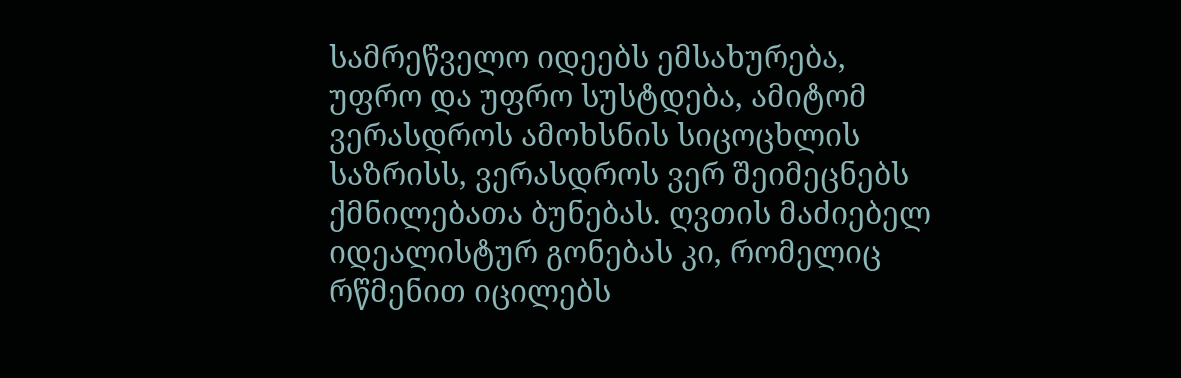სამრეწველო იდეებს ემსახურება, უფრო და უფრო სუსტდება, ამიტომ ვერასდროს ამოხსნის სიცოცხლის საზრისს, ვერასდროს ვერ შეიმეცნებს ქმნილებათა ბუნებას. ღვთის მაძიებელ იდეალისტურ გონებას კი, რომელიც რწმენით იცილებს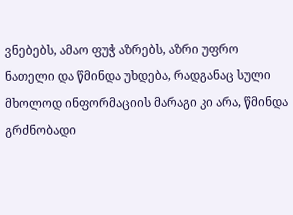ვნებებს, ამაო ფუჭ აზრებს, აზრი უფრო ნათელი და წმინდა უხდება, რადგანაც სული მხოლოდ ინფორმაციის მარაგი კი არა, წმინდა გრძნობადი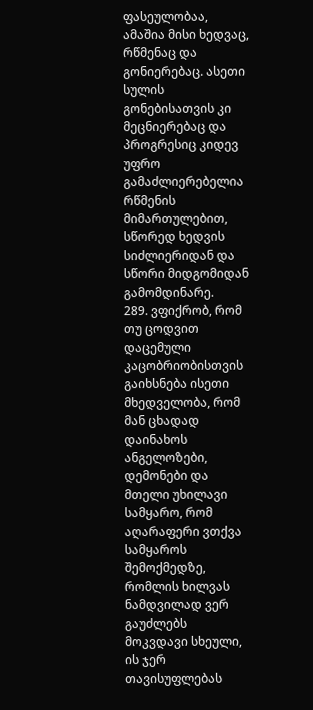ფასეულობაა, ამაშია მისი ხედვაც, რწმენაც და გონიერებაც. ასეთი სულის გონებისათვის კი მეცნიერებაც და პროგრესიც კიდევ უფრო გამაძლიერებელია რწმენის მიმართულებით, სწორედ ხედვის სიძლიერიდან და სწორი მიდგომიდან გამომდინარე.
289. ვფიქრობ, რომ თუ ცოდვით დაცემული კაცობრიობისთვის გაიხსნება ისეთი მხედველობა, რომ მან ცხადად დაინახოს ანგელოზები, დემონები და მთელი უხილავი სამყარო, რომ აღარაფერი ვთქვა სამყაროს შემოქმედზე, რომლის ხილვას ნამდვილად ვერ გაუძლებს მოკვდავი სხეული, ის ჯერ თავისუფლებას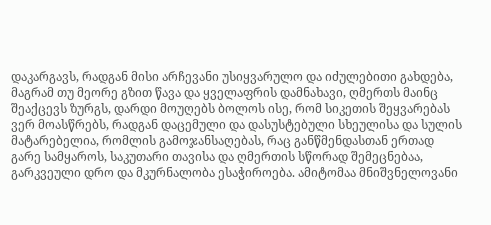დაკარგავს, რადგან მისი არჩევანი უსიყვარულო და იძულებითი გახდება, მაგრამ თუ მეორე გზით წავა და ყველაფრის დამნახავი, ღმერთს მაინც შეაქცევს ზურგს, დარდი მოუღებს ბოლოს ისე, რომ სიკეთის შეყვარებას ვერ მოასწრებს, რადგან დაცემული და დასუსტებული სხეულისა და სულის მატარებელია, რომლის გამოჯანსაღებას, რაც განწმენდასთან ერთად გარე სამყაროს, საკუთარი თავისა და ღმერთის სწორად შემეცნებაა, გარკვეული დრო და მკურნალობა ესაჭიროება. ამიტომაა მნიშვნელოვანი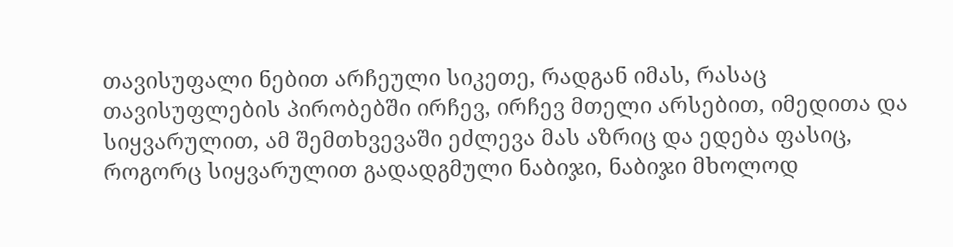თავისუფალი ნებით არჩეული სიკეთე, რადგან იმას, რასაც თავისუფლების პირობებში ირჩევ, ირჩევ მთელი არსებით, იმედითა და სიყვარულით, ამ შემთხვევაში ეძლევა მას აზრიც და ედება ფასიც, როგორც სიყვარულით გადადგმული ნაბიჯი, ნაბიჯი მხოლოდ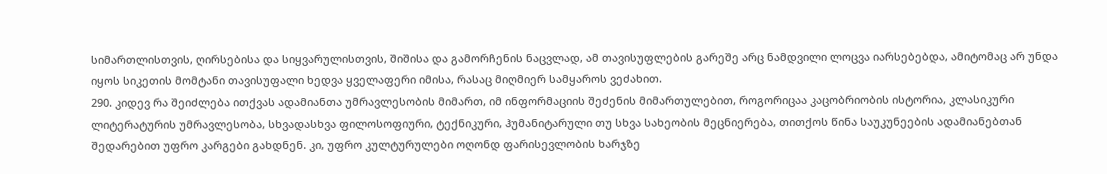სიმართლისთვის, ღირსებისა და სიყვარულისთვის, შიშისა და გამორჩენის ნაცვლად, ამ თავისუფლების გარეშე არც ნამდვილი ლოცვა იარსებებდა, ამიტომაც არ უნდა იყოს სიკეთის მომტანი თავისუფალი ხედვა ყველაფერი იმისა, რასაც მიღმიერ სამყაროს ვეძახით.
290. კიდევ რა შეიძლება ითქვას ადამიანთა უმრავლესობის მიმართ, იმ ინფორმაციის შეძენის მიმართულებით, როგორიცაა კაცობრიობის ისტორია, კლასიკური ლიტერატურის უმრავლესობა, სხვადასხვა ფილოსოფიური, ტექნიკური, ჰუმანიტარული თუ სხვა სახეობის მეცნიერება, თითქოს წინა საუკუნეების ადამიანებთან შედარებით უფრო კარგები გახდნენ. კი, უფრო კულტურულები ოღონდ ფარისევლობის ხარჯზე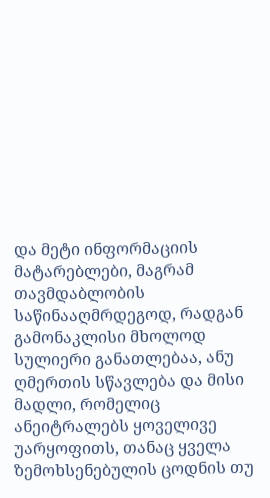და მეტი ინფორმაციის მატარებლები, მაგრამ თავმდაბლობის საწინააღმრდეგოდ, რადგან გამონაკლისი მხოლოდ სულიერი განათლებაა, ანუ ღმერთის სწავლება და მისი მადლი, რომელიც ანეიტრალებს ყოველივე უარყოფითს, თანაც ყველა ზემოხსენებულის ცოდნის თუ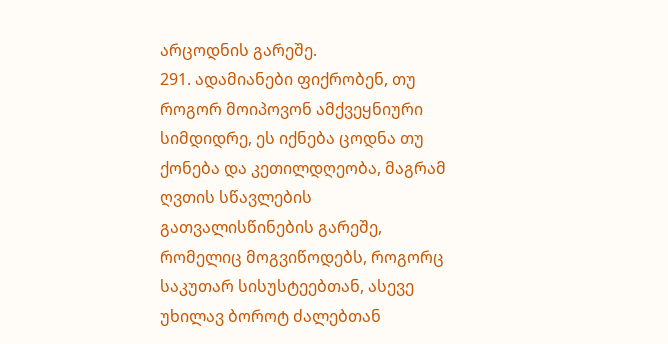არცოდნის გარეშე.
291. ადამიანები ფიქრობენ, თუ როგორ მოიპოვონ ამქვეყნიური სიმდიდრე, ეს იქნება ცოდნა თუ ქონება და კეთილდღეობა, მაგრამ ღვთის სწავლების გათვალისწინების გარეშე, რომელიც მოგვიწოდებს, როგორც საკუთარ სისუსტეებთან, ასევე უხილავ ბოროტ ძალებთან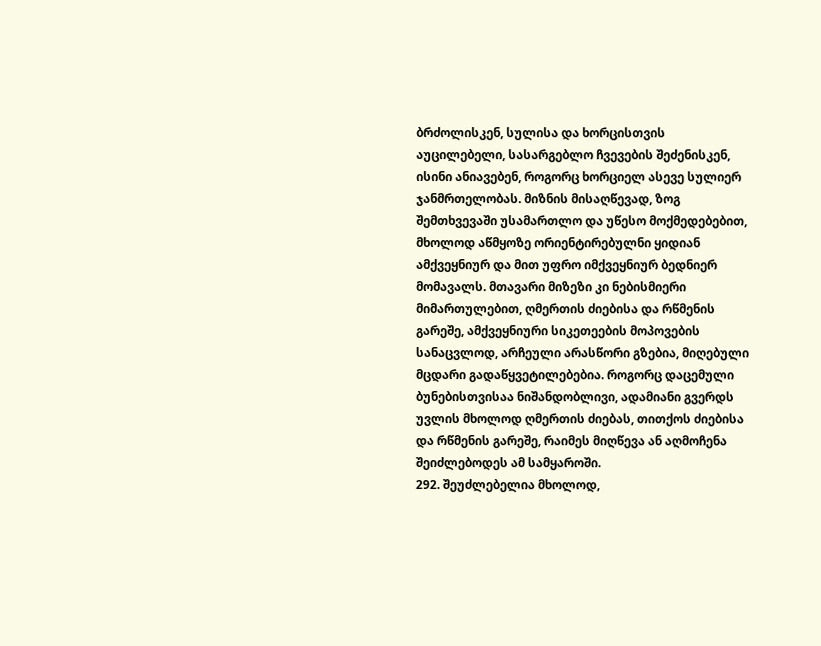ბრძოლისკენ, სულისა და ხორცისთვის აუცილებელი, სასარგებლო ჩვევების შეძენისკენ, ისინი ანიავებენ, როგორც ხორციელ ასევე სულიერ ჯანმრთელობას. მიზნის მისაღწევად, ზოგ შემთხვევაში უსამართლო და უწესო მოქმედებებით, მხოლოდ აწმყოზე ორიენტირებულნი ყიდიან ამქვეყნიურ და მით უფრო იმქვეყნიურ ბედნიერ მომავალს. მთავარი მიზეზი კი ნებისმიერი მიმართულებით, ღმერთის ძიებისა და რწმენის გარეშე, ამქვეყნიური სიკეთეების მოპოვების სანაცვლოდ, არჩეული არასწორი გზებია, მიღებული მცდარი გადაწყვეტილებებია. როგორც დაცემული ბუნებისთვისაა ნიშანდობლივი, ადამიანი გვერდს უვლის მხოლოდ ღმერთის ძიებას, თითქოს ძიებისა და რწმენის გარეშე, რაიმეს მიღწევა ან აღმოჩენა შეიძლებოდეს ამ სამყაროში.
292. შეუძლებელია მხოლოდ,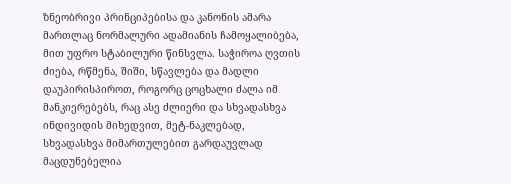ზნეობრივი პრინციპებისა და კანონის ამარა მართლაც ნორმალური ადამიანის ჩამოყალიბება, მით უფრო სტაბილური წინსვლა. საჭიროა ღვთის ძიება, რწმენა, შიში, სწავლება და მადლი დაუპირისპიროთ, როგორც ცოცხალი ძალა იმ მანკიერებებს, რაც ასე ძლიერი და სხვადასხვა ინდივიდის მიხედვით, მეტ-ნაკლებად, სხვადასხვა მიმართულებით გარდაუვლად მაცდუნებელია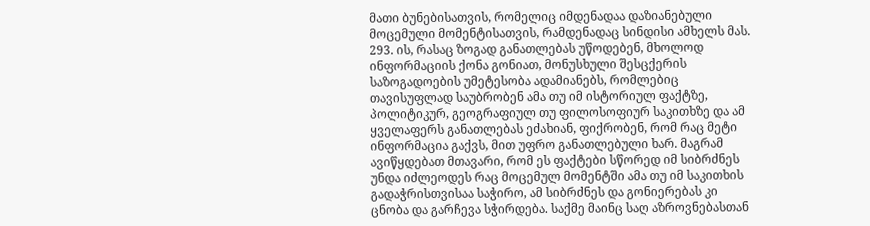მათი ბუნებისათვის, რომელიც იმდენადაა დაზიანებული მოცემული მომენტისათვის, რამდენადაც სინდისი ამხელს მას.
293. ის, რასაც ზოგად განათლებას უწოდებენ, მხოლოდ ინფორმაციის ქონა გონიათ, მონუსხული შესცქერის საზოგადოების უმეტესობა ადამიანებს, რომლებიც თავისუფლად საუბრობენ ამა თუ იმ ისტორიულ ფაქტზე, პოლიტიკურ, გეოგრაფიულ თუ ფილოსოფიურ საკითხზე და ამ ყველაფერს განათლებას ეძახიან, ფიქრობენ, რომ რაც მეტი ინფორმაცია გაქვს, მით უფრო განათლებული ხარ. მაგრამ ავიწყდებათ მთავარი, რომ ეს ფაქტები სწორედ იმ სიბრძნეს უნდა იძლეოდეს რაც მოცემულ მომენტში ამა თუ იმ საკითხის გადაჭრისთვისაა საჭირო, ამ სიბრძნეს და გონიერებას კი ცნობა და გარჩევა სჭირდება. საქმე მაინც საღ აზროვნებასთან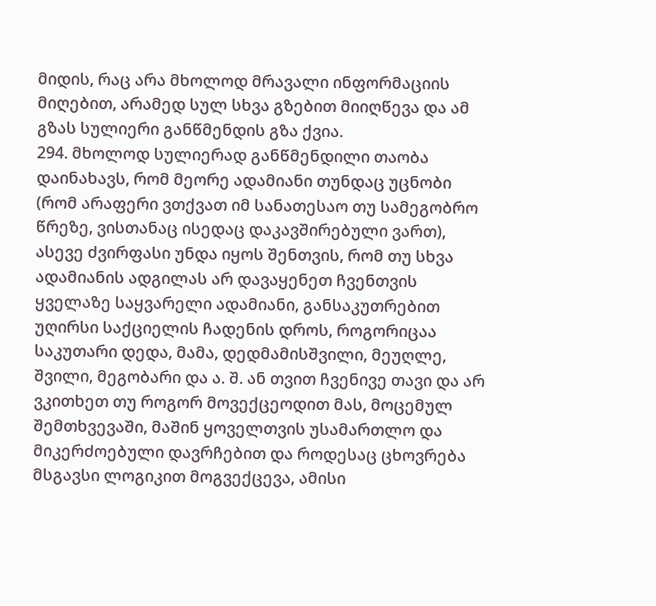მიდის, რაც არა მხოლოდ მრავალი ინფორმაციის მიღებით, არამედ სულ სხვა გზებით მიიღწევა და ამ გზას სულიერი განწმენდის გზა ქვია.
294. მხოლოდ სულიერად განწმენდილი თაობა დაინახავს, რომ მეორე ადამიანი თუნდაც უცნობი (რომ არაფერი ვთქვათ იმ სანათესაო თუ სამეგობრო წრეზე, ვისთანაც ისედაც დაკავშირებული ვართ), ასევე ძვირფასი უნდა იყოს შენთვის, რომ თუ სხვა ადამიანის ადგილას არ დავაყენეთ ჩვენთვის ყველაზე საყვარელი ადამიანი, განსაკუთრებით უღირსი საქციელის ჩადენის დროს, როგორიცაა საკუთარი დედა, მამა, დედმამისშვილი, მეუღლე, შვილი, მეგობარი და ა. შ. ან თვით ჩვენივე თავი და არ ვკითხეთ თუ როგორ მოვექცეოდით მას, მოცემულ შემთხვევაში, მაშინ ყოველთვის უსამართლო და მიკერძოებული დავრჩებით და როდესაც ცხოვრება მსგავსი ლოგიკით მოგვექცევა, ამისი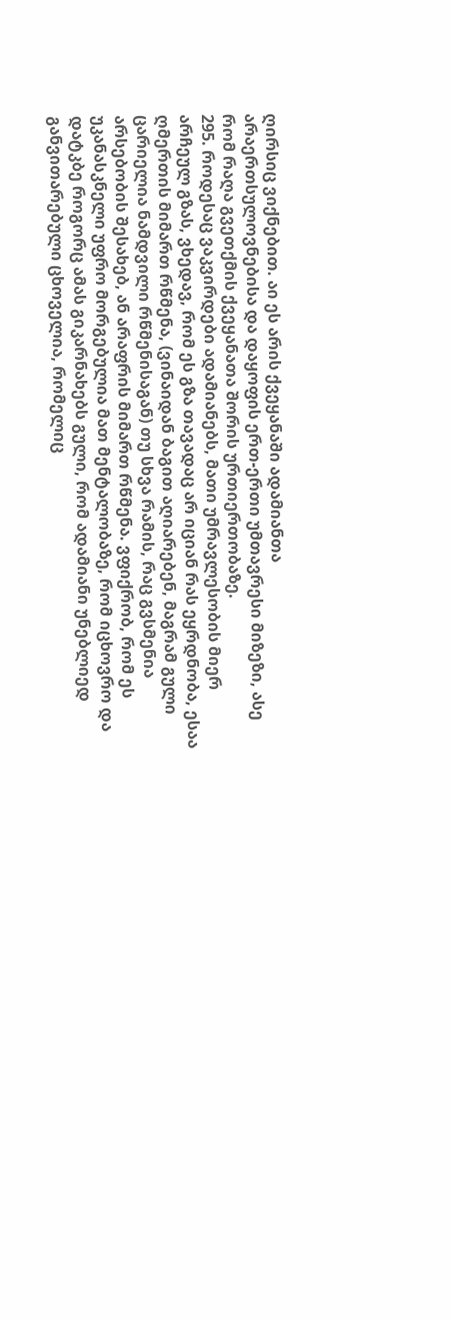ღირსიც ვიქნებით. აი ეს არის ქვეყანაში ადამიანთა არაერთსულოვნებისა და დაყოფის ერთ-ერთი უმთავრესი მიზეზი, ასე რომ რაღა გვეთქმის ქვეყანათა შორის ურთიერთობაზე.
295. როდესაც ვაკვირდები ადამიანებს, მათი უმრავლესობის მიერ არჩეულ გზას, ვხედავ, რომ ეს გზა თავადაც არ იციან რას ეყრდნობა, ესაა ღმერთის მიმართ რწმენა, (ვინაიდან ბაგით აღიარებენ, მაგრამ გული ცარიელია ნამდვილი რწმენისაგან) თუ სხვა რამის, რაც გვსმენია არსებობის შესახებ, ან არაფრის მიმართ რწმენა. ვფიქრობ, რომ ეს უკანასკნელი უფრო მორგებულია მათ მენტალობაზე, რომ იცხოვრო და დატკბე როგორც ამას გიკარნახებს გული, რომ ადამიანი უნებლიედ განვითარებული ცხოველია, რომელიც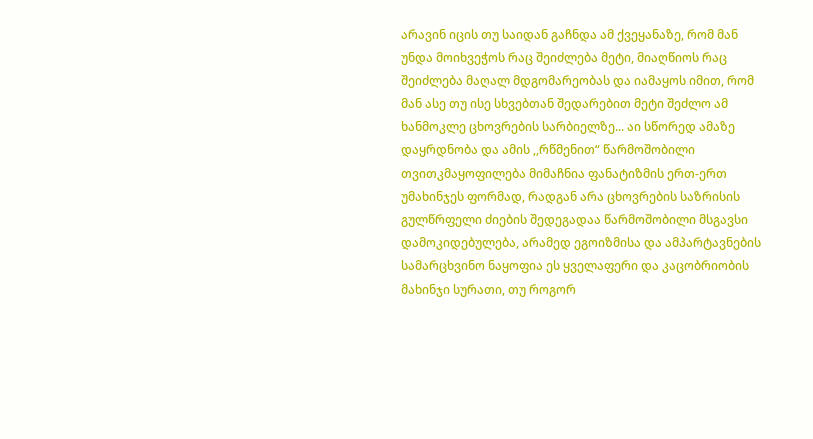არავინ იცის თუ საიდან გაჩნდა ამ ქვეყანაზე, რომ მან უნდა მოიხვეჭოს რაც შეიძლება მეტი, მიაღწიოს რაც შეიძლება მაღალ მდგომარეობას და იამაყოს იმით, რომ მან ასე თუ ისე სხვებთან შედარებით მეტი შეძლო ამ ხანმოკლე ცხოვრების სარბიელზე... აი სწორედ ამაზე დაყრდნობა და ამის ,,რწმენით“ წარმოშობილი თვითკმაყოფილება მიმაჩნია ფანატიზმის ერთ-ერთ უმახინჯეს ფორმად, რადგან არა ცხოვრების საზრისის გულწრფელი ძიების შედეგადაა წარმოშობილი მსგავსი დამოკიდებულება, არამედ ეგოიზმისა და ამპარტავნების სამარცხვინო ნაყოფია ეს ყველაფერი და კაცობრიობის მახინჯი სურათი, თუ როგორ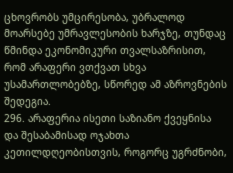ცხოვრობს უმცირესობა, უბრალოდ მოარსებე უმრავლესობის ხარჯზე, თუნდაც წმინდა ეკონომიკური თვალსაზრისით, რომ არაფერი ვთქვათ სხვა უსამართლობებზე, სწორედ ამ აზროვნების შედეგია.
296. არაფერია ისეთი საზიანო ქვეყნისა და შესაბამისად ოჯახთა კეთილდღეობისთვის, როგორც უგრძნობი,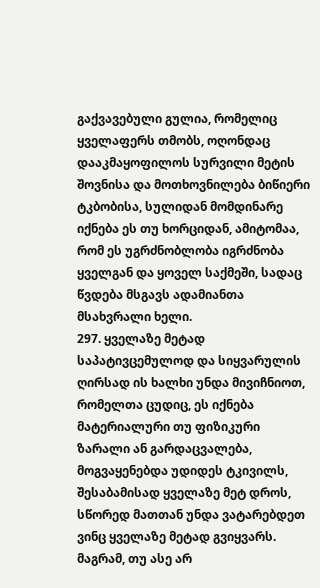გაქვავებული გულია, რომელიც ყველაფერს თმობს, ოღონდაც დააკმაყოფილოს სურვილი მეტის შოვნისა და მოთხოვნილება ბიწიერი ტკბობისა, სულიდან მომდინარე იქნება ეს თუ ხორციდან, ამიტომაა, რომ ეს უგრძნობლობა იგრძნობა ყველგან და ყოველ საქმეში, სადაც წვდება მსგავს ადამიანთა მსახვრალი ხელი.
297. ყველაზე მეტად საპატივცემულოდ და სიყვარულის ღირსად ის ხალხი უნდა მივიჩნიოთ, რომელთა ცუდიც, ეს იქნება მატერიალური თუ ფიზიკური ზარალი ან გარდაცვალება, მოგვაყენებდა უდიდეს ტკივილს, შესაბამისად ყველაზე მეტ დროს, სწორედ მათთან უნდა ვატარებდეთ ვინც ყველაზე მეტად გვიყვარს. მაგრამ, თუ ასე არ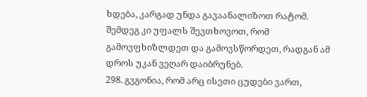ხდება, კარგად უნდა გავაანალიზოთ რატომ. შემდეგ კი უფალს შევთხოვოთ, რომ გამოვფხიზლდეთ და გამოვსწორდეთ, რადგან ამ დროს უკან ვეღარ დაიბრუნებ.
298. გვგონია, რომ არც ისეთი ცუდები ვართ,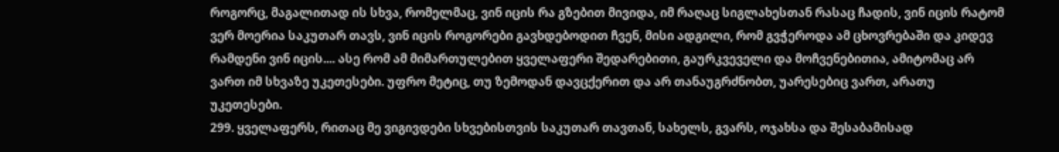როგორც, მაგალითად ის სხვა, რომელმაც, ვინ იცის რა გზებით მივიდა, იმ რაღაც სიგლახესთან რასაც ჩადის, ვინ იცის რატომ ვერ მოერია საკუთარ თავს, ვინ იცის როგორები გავხდებოდით ჩვენ, მისი ადგილი, რომ გვჭეროდა ამ ცხოვრებაში და კიდევ რამდენი ვინ იცის.... ასე რომ ამ მიმართულებით ყველაფერი შედარებითი, გაურკვეველი და მოჩვენებითია, ამიტომაც არ ვართ იმ სხვაზე უკეთესები. უფრო მეტიც, თუ ზემოდან დავცქერით და არ თანაუგრძნობთ, უარესებიც ვართ, არათუ უკეთესები.
299. ყველაფერს, რითაც მე ვიგივდები სხვებისთვის საკუთარ თავთან, სახელს, გვარს, ოჯახსა და შესაბამისად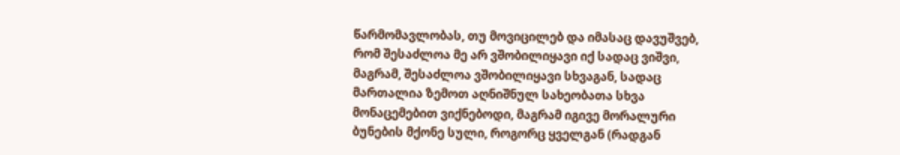წარმომავლობას, თუ მოვიცილებ და იმასაც დავუშვებ, რომ შესაძლოა მე არ ვშობილიყავი იქ სადაც ვიშვი, მაგრამ, შესაძლოა ვშობილიყავი სხვაგან, სადაც მართალია ზემოთ აღნიშნულ სახეობათა სხვა მონაცემებით ვიქნებოდი, მაგრამ იგივე მორალური ბუნების მქონე სული, როგორც ყველგან (რადგან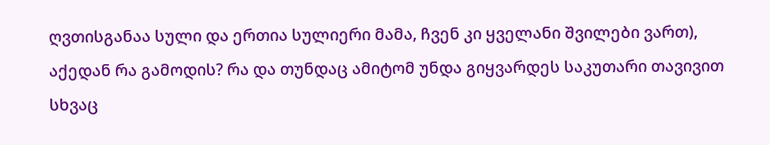ღვთისგანაა სული და ერთია სულიერი მამა, ჩვენ კი ყველანი შვილები ვართ), აქედან რა გამოდის? რა და თუნდაც ამიტომ უნდა გიყვარდეს საკუთარი თავივით სხვაც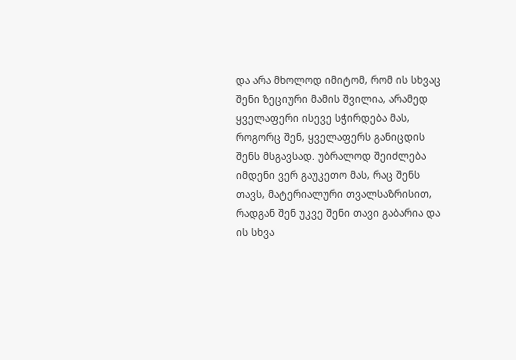და არა მხოლოდ იმიტომ, რომ ის სხვაც შენი ზეციური მამის შვილია, არამედ ყველაფერი ისევე სჭირდება მას, როგორც შენ, ყველაფერს განიცდის შენს მსგავსად. უბრალოდ შეიძლება იმდენი ვერ გაუკეთო მას, რაც შენს თავს, მატერიალური თვალსაზრისით, რადგან შენ უკვე შენი თავი გაბარია და ის სხვა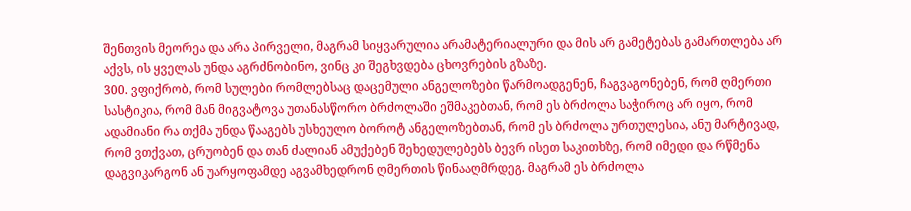შენთვის მეორეა და არა პირველი, მაგრამ სიყვარულია არამატერიალური და მის არ გამეტებას გამართლება არ აქვს, ის ყველას უნდა აგრძნობინო, ვინც კი შეგხვდება ცხოვრების გზაზე.
300. ვფიქრობ, რომ სულები რომლებსაც დაცემული ანგელოზები წარმოადგენენ, ჩაგვაგონებენ, რომ ღმერთი სასტიკია, რომ მან მიგვატოვა უთანასწორო ბრძოლაში ეშმაკებთან, რომ ეს ბრძოლა საჭიროც არ იყო, რომ ადამიანი რა თქმა უნდა წააგებს უსხეულო ბოროტ ანგელოზებთან, რომ ეს ბრძოლა ურთულესია, ანუ მარტივად, რომ ვთქვათ, ცრუობენ და თან ძალიან ამუქებენ შეხედულებებს ბევრ ისეთ საკითხზე, რომ იმედი და რწმენა დაგვიკარგონ ან უარყოფამდე აგვამხედრონ ღმერთის წინააღმრდეგ. მაგრამ ეს ბრძოლა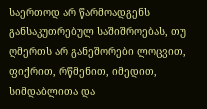საერთოდ არ წარმოადგენს განსაკუთრებულ საშიშროებას, თუ ღმერთს არ განეშორები ლოცვით, ფიქრით, რწმენით, იმედით, სიმდაბლითა და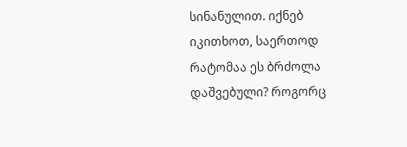სინანულით. იქნებ იკითხოთ, საერთოდ რატომაა ეს ბრძოლა დაშვებული? როგორც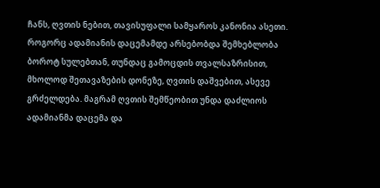ჩანს, ღვთის ნებით, თავისუფალი სამყაროს კანონია ასეთი. როგორც ადამიანის დაცემამდე არსებობდა შემხებლობა ბოროტ სულებთან, თუნდაც გამოცდის თვალსაზრისით, მხოლოდ შეთავაზების დონეზე, ღვთის დაშვებით, ასევე გრძელდება. მაგრამ ღვთის შემწეობით უნდა დაძლიოს ადამიანმა დაცემა და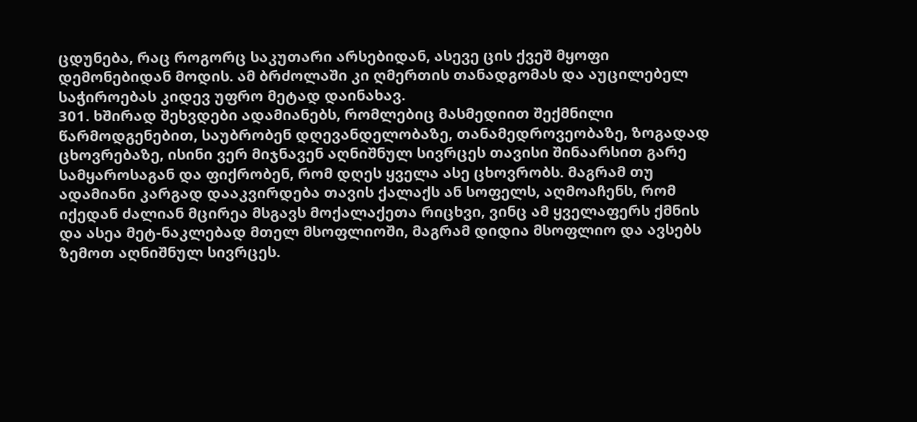ცდუნება, რაც როგორც საკუთარი არსებიდან, ასევე ცის ქვეშ მყოფი დემონებიდან მოდის. ამ ბრძოლაში კი ღმერთის თანადგომას და აუცილებელ საჭიროებას კიდევ უფრო მეტად დაინახავ.
301. ხშირად შეხვდები ადამიანებს, რომლებიც მასმედიით შექმნილი წარმოდგენებით, საუბრობენ დღევანდელობაზე, თანამედროვეობაზე, ზოგადად ცხოვრებაზე, ისინი ვერ მიჯნავენ აღნიშნულ სივრცეს თავისი შინაარსით გარე სამყაროსაგან და ფიქრობენ, რომ დღეს ყველა ასე ცხოვრობს. მაგრამ თუ ადამიანი კარგად დააკვირდება თავის ქალაქს ან სოფელს, აღმოაჩენს, რომ იქედან ძალიან მცირეა მსგავს მოქალაქეთა რიცხვი, ვინც ამ ყველაფერს ქმნის და ასეა მეტ-ნაკლებად მთელ მსოფლიოში, მაგრამ დიდია მსოფლიო და ავსებს ზემოთ აღნიშნულ სივრცეს.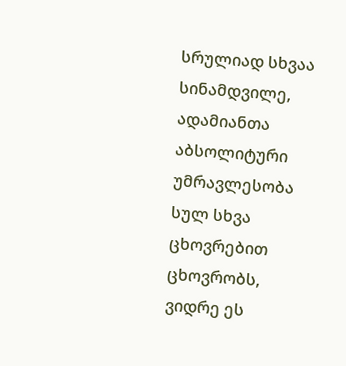სრულიად სხვაა სინამდვილე, ადამიანთა აბსოლიტური უმრავლესობა სულ სხვა ცხოვრებით ცხოვრობს, ვიდრე ეს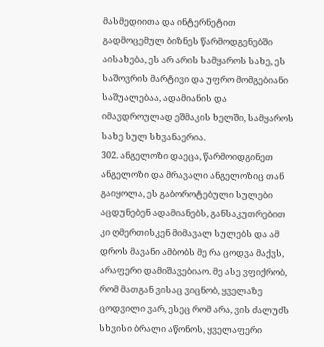მასმედიითა და ინტერნეტით გადმოცემულ ბიზნეს წარმოდგენებში აისახება, ეს არ არის სამყაროს სახე, ეს საშოვრის მარტივი და უფრო მომგებიანი საშუალებაა, ადამიანის და იმავდროულად ეშმაკის ხელში, სამყაროს სახე სულ სხვანაერია.
302. ანგელოზი დაეცა, წარმოიდგინეთ ანგელოზი და მრავალი ანგელოზიც თან გაიყოლა, ეს გაბოროტებული სულები აცდუნებენ ადამიანებს, განსაკუთრებით კი ღმერთისკენ მიმავალ სულებს და ამ დროს მავანი ამბობს მე რა ცოდვა მაქვს, არაფერი დამიშავებიაო. მე ასე ვფიქრობ, რომ მათგან ვისაც ვიცნობ, ყველაზე ცოდვილი ვარ, ესეც რომ არა, ვის ძალუძს სხვისი ბრალი აწონოს, ყველაფერი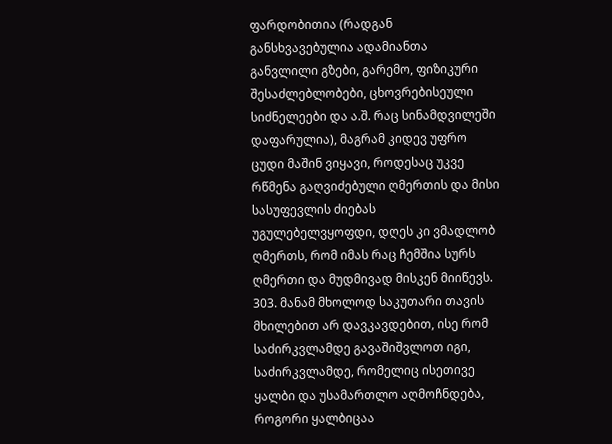ფარდობითია (რადგან განსხვავებულია ადამიანთა განვლილი გზები, გარემო, ფიზიკური შესაძლებლობები, ცხოვრებისეული სიძნელეები და ა.შ. რაც სინამდვილეში დაფარულია), მაგრამ კიდევ უფრო ცუდი მაშინ ვიყავი, როდესაც უკვე რწმენა გაღვიძებული ღმერთის და მისი სასუფევლის ძიებას უგულებელვყოფდი, დღეს კი ვმადლობ ღმერთს, რომ იმას რაც ჩემშია სურს ღმერთი და მუდმივად მისკენ მიიწევს.
303. მანამ მხოლოდ საკუთარი თავის მხილებით არ დავკავდებით, ისე რომ საძირკვლამდე გავაშიშვლოთ იგი, საძირკვლამდე, რომელიც ისეთივე ყალბი და უსამართლო აღმოჩნდება, როგორი ყალბიცაა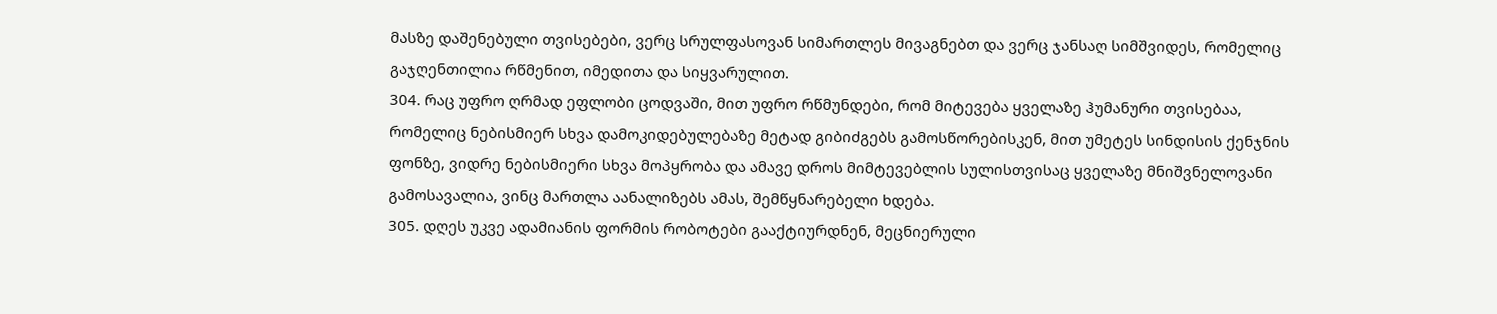მასზე დაშენებული თვისებები, ვერც სრულფასოვან სიმართლეს მივაგნებთ და ვერც ჯანსაღ სიმშვიდეს, რომელიც გაჯღენთილია რწმენით, იმედითა და სიყვარულით.
304. რაც უფრო ღრმად ეფლობი ცოდვაში, მით უფრო რწმუნდები, რომ მიტევება ყველაზე ჰუმანური თვისებაა, რომელიც ნებისმიერ სხვა დამოკიდებულებაზე მეტად გიბიძგებს გამოსწორებისკენ, მით უმეტეს სინდისის ქენჯნის ფონზე, ვიდრე ნებისმიერი სხვა მოპყრობა და ამავე დროს მიმტევებლის სულისთვისაც ყველაზე მნიშვნელოვანი გამოსავალია, ვინც მართლა აანალიზებს ამას, შემწყნარებელი ხდება.
305. დღეს უკვე ადამიანის ფორმის რობოტები გააქტიურდნენ, მეცნიერული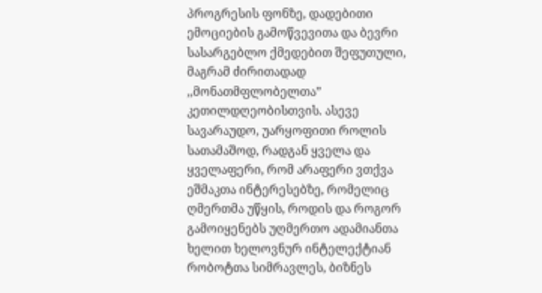პროგრესის ფონზე, დადებითი ემოციების გამოწვევითა და ბევრი სასარგებლო ქმედებით შეფუთული, მაგრამ ძირითადად ,,მონათმფლობელთა” კეთილდღეობისთვის. ასევე სავარაუდო, უარყოფითი როლის სათამაშოდ, რადგან ყველა და ყველაფერი, რომ არაფერი ვთქვა ეშმაკთა ინტერესებზე, რომელიც ღმერთმა უწყის, როდის და როგორ გამოიყენებს უღმერთო ადამიანთა ხელით ხელოვნურ ინტელექტიან რობოტთა სიმრავლეს, ბიზნეს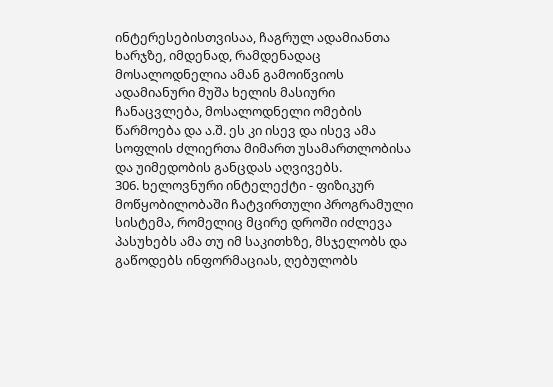ინტერესებისთვისაა, ჩაგრულ ადამიანთა ხარჯზე, იმდენად, რამდენადაც მოსალოდნელია ამან გამოიწვიოს ადამიანური მუშა ხელის მასიური ჩანაცვლება, მოსალოდნელი ომების წარმოება და ა.შ. ეს კი ისევ და ისევ ამა სოფლის ძლიერთა მიმართ უსამართლობისა და უიმედობის განცდას აღვივებს.
306. ხელოვნური ინტელექტი - ფიზიკურ მოწყობილობაში ჩატვირთული პროგრამული სისტემა, რომელიც მცირე დროში იძლევა პასუხებს ამა თუ იმ საკითხზე, მსჯელობს და გაწოდებს ინფორმაციას, ღებულობს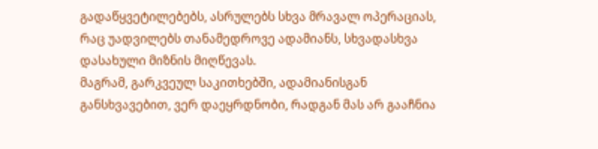გადაწყვეტილებებს, ასრულებს სხვა მრავალ ოპერაციას, რაც უადვილებს თანამედროვე ადამიანს, სხვადასხვა დასახული მიზნის მიღწევას.
მაგრამ, გარკვეულ საკითხებში, ადამიანისგან განსხვავებით, ვერ დაეყრდნობი, რადგან მას არ გააჩნია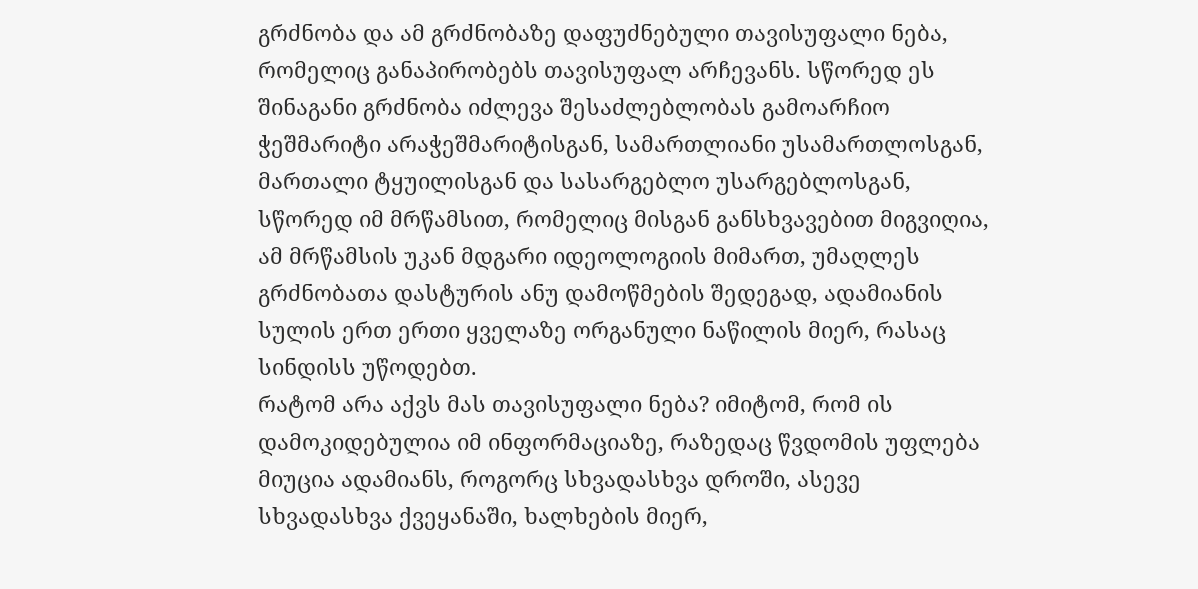გრძნობა და ამ გრძნობაზე დაფუძნებული თავისუფალი ნება, რომელიც განაპირობებს თავისუფალ არჩევანს. სწორედ ეს შინაგანი გრძნობა იძლევა შესაძლებლობას გამოარჩიო ჭეშმარიტი არაჭეშმარიტისგან, სამართლიანი უსამართლოსგან, მართალი ტყუილისგან და სასარგებლო უსარგებლოსგან, სწორედ იმ მრწამსით, რომელიც მისგან განსხვავებით მიგვიღია, ამ მრწამსის უკან მდგარი იდეოლოგიის მიმართ, უმაღლეს გრძნობათა დასტურის ანუ დამოწმების შედეგად, ადამიანის სულის ერთ ერთი ყველაზე ორგანული ნაწილის მიერ, რასაც სინდისს უწოდებთ.
რატომ არა აქვს მას თავისუფალი ნება? იმიტომ, რომ ის დამოკიდებულია იმ ინფორმაციაზე, რაზედაც წვდომის უფლება მიუცია ადამიანს, როგორც სხვადასხვა დროში, ასევე სხვადასხვა ქვეყანაში, ხალხების მიერ,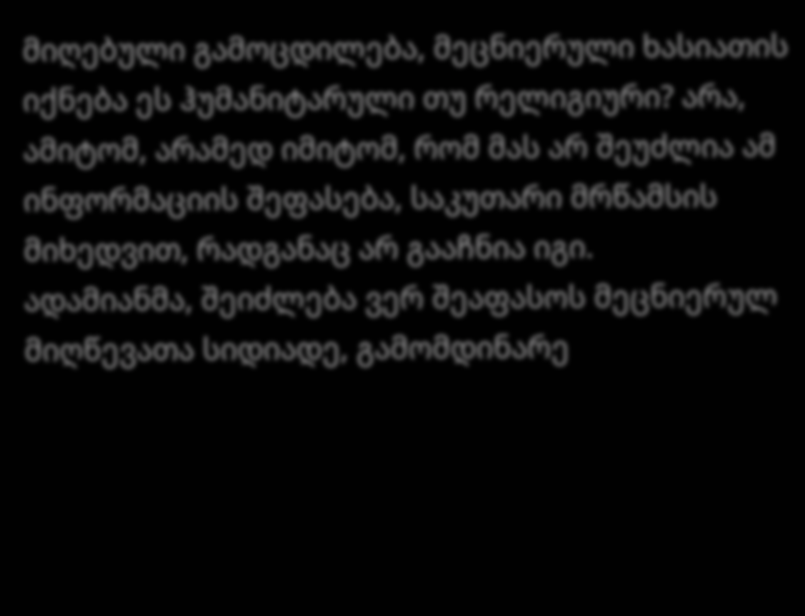მიღებული გამოცდილება, მეცნიერული ხასიათის იქნება ეს ჰუმანიტარული თუ რელიგიური? არა, ამიტომ, არამედ იმიტომ, რომ მას არ შეუძლია ამ ინფორმაციის შეფასება, საკუთარი მრწამსის მიხედვით, რადგანაც არ გააჩნია იგი.
ადამიანმა, შეიძლება ვერ შეაფასოს მეცნიერულ მიღწევათა სიდიადე, გამომდინარე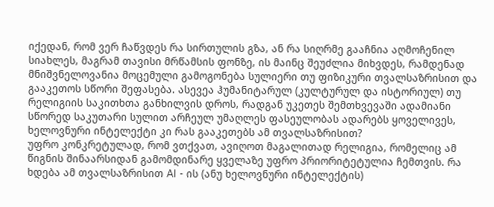იქედან, რომ ვერ ჩაწვდეს რა სირთულის გზა, ან რა სიღრმე გააჩნია აღმოჩენილ სიახლეს, მაგრამ თავისი მრწამსის ფონზე, ის მაინც შეუძლია მიხვდეს, რამდენად მნიშვნელოვანია მოცემული გამოგონება სულიერი თუ ფიზიკური თვალსაზრისით და გააკეთოს სწორი შეფასება. ასევეა ჰუმანიტარულ (კულტურულ და ისტორიულ) თუ რელიგიის საკითხთა განხილვის დროს, რადგან უკეთეს შემთხვევაში ადამიანი სწორედ საკუთარი სულით არჩეულ უმაღლეს ფასეულობას ადარებს ყოველივეს, ხელოვნური ინტელექტი კი რას გააკეთებს ამ თვალსაზრისით?
უფრო კონკრეტულად, რომ ვთქვათ, ავიღოთ მაგალითად რელიგია, რომელიც ამ წიგნის შინაარსიდან გამომდინარე ყველაზე უფრო პრიორიტეტულია ჩემთვის. რა ხდება ამ თვალსაზრისით AI - ის (ანუ ხელოვნური ინტელექტის)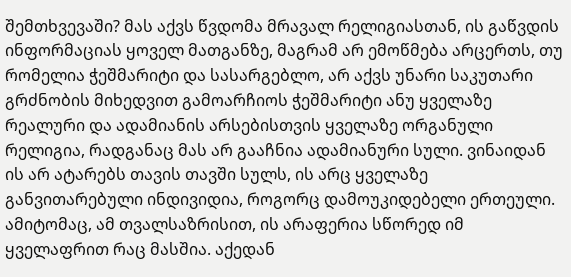შემთხვევაში? მას აქვს წვდომა მრავალ რელიგიასთან, ის გაწვდის ინფორმაციას ყოველ მათგანზე, მაგრამ არ ემოწმება არცერთს, თუ რომელია ჭეშმარიტი და სასარგებლო, არ აქვს უნარი საკუთარი გრძნობის მიხედვით გამოარჩიოს ჭეშმარიტი ანუ ყველაზე რეალური და ადამიანის არსებისთვის ყველაზე ორგანული რელიგია, რადგანაც მას არ გააჩნია ადამიანური სული. ვინაიდან ის არ ატარებს თავის თავში სულს, ის არც ყველაზე განვითარებული ინდივიდია, როგორც დამოუკიდებელი ერთეული. ამიტომაც, ამ თვალსაზრისით, ის არაფერია სწორედ იმ ყველაფრით რაც მასშია. აქედან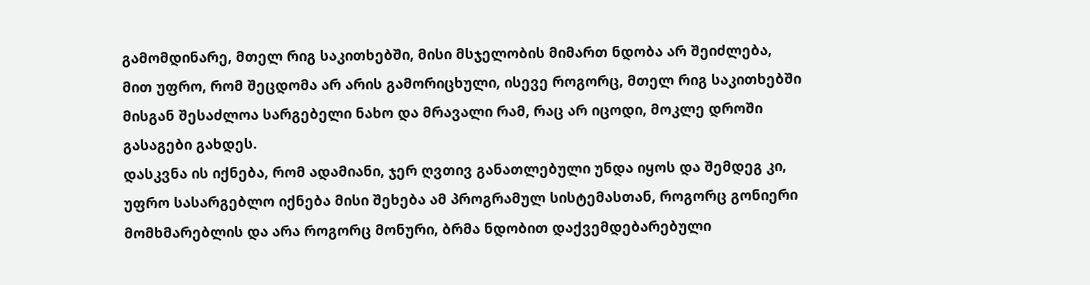გამომდინარე, მთელ რიგ საკითხებში, მისი მსჯელობის მიმართ ნდობა არ შეიძლება, მით უფრო, რომ შეცდომა არ არის გამორიცხული, ისევე როგორც, მთელ რიგ საკითხებში მისგან შესაძლოა სარგებელი ნახო და მრავალი რამ, რაც არ იცოდი, მოკლე დროში გასაგები გახდეს.
დასკვნა ის იქნება, რომ ადამიანი, ჯერ ღვთივ განათლებული უნდა იყოს და შემდეგ კი, უფრო სასარგებლო იქნება მისი შეხება ამ პროგრამულ სისტემასთან, როგორც გონიერი მომხმარებლის და არა როგორც მონური, ბრმა ნდობით დაქვემდებარებული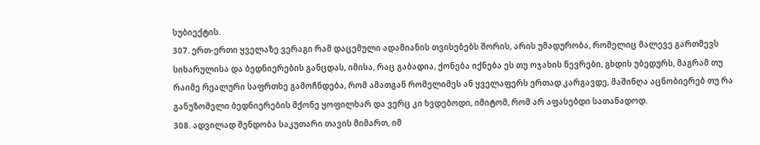სუბიექტის.
307. ერთ-ერთი ყველაზე ვერაგი რამ დაცემული ადამიანის თვისებებს შორის, არის უმადურობა, რომელიც მალევე გართმევს სიხარულისა და ბედნიერების განცდას, იმისა, რაც გაბადია, ქონება იქნება ეს თუ ოჯახის წევრები, გხდის უბედურს, მაგრამ თუ რაიმე რეალური საფრთხე გამოჩნდება, რომ ამათგან რომელიმეს ან ყველაფერს ერთად კარგავდე, მაშინღა აცნობიერებ თუ რა განუზომელი ბედნიერების მქონე ყოფილხარ და ვერც კი ხვდებოდი, იმიტომ, რომ არ აფასებდი სათანადოდ.
308. ადვილად შენდობა საკუთარი თავის მიმართ, იმ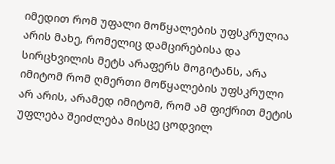იმედით რომ უფალი მოწყალების უფსკრულია არის მახე, რომელიც დამცირებისა და სირცხვილის მეტს არაფერს მოგიტანს, არა იმიტომ რომ ღმერთი მოწყალების უფსკრული არ არის, არამედ იმიტომ, რომ ამ ფიქრით მეტის უფლება შეიძლება მისცე ცოდვილ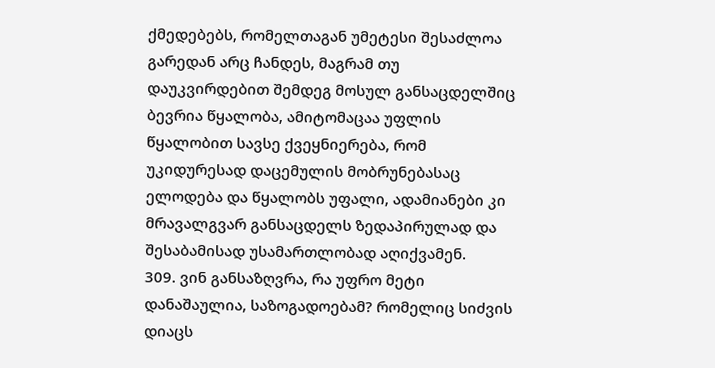ქმედებებს, რომელთაგან უმეტესი შესაძლოა გარედან არც ჩანდეს, მაგრამ თუ დაუკვირდებით შემდეგ მოსულ განსაცდელშიც ბევრია წყალობა, ამიტომაცაა უფლის წყალობით სავსე ქვეყნიერება, რომ უკიდურესად დაცემულის მობრუნებასაც ელოდება და წყალობს უფალი, ადამიანები კი მრავალგვარ განსაცდელს ზედაპირულად და შესაბამისად უსამართლობად აღიქვამენ.
309. ვინ განსაზღვრა, რა უფრო მეტი დანაშაულია, საზოგადოებამ? რომელიც სიძვის დიაცს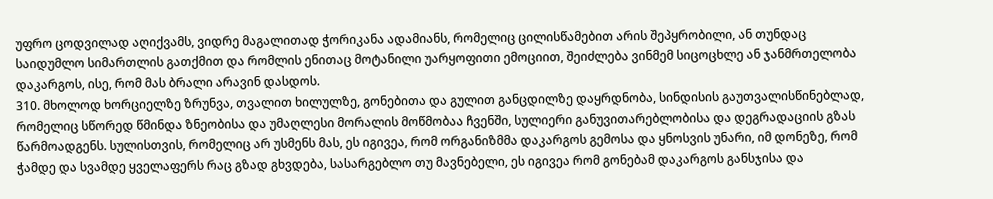უფრო ცოდვილად აღიქვამს, ვიდრე მაგალითად ჭორიკანა ადამიანს, რომელიც ცილისწამებით არის შეპყრობილი, ან თუნდაც საიდუმლო სიმართლის გათქმით და რომლის ენითაც მოტანილი უარყოფითი ემოციით, შეიძლება ვინმემ სიცოცხლე ან ჯანმრთელობა დაკარგოს, ისე, რომ მას ბრალი არავინ დასდოს.
310. მხოლოდ ხორციელზე ზრუნვა, თვალით ხილულზე, გონებითა და გულით განცდილზე დაყრდნობა, სინდისის გაუთვალისწინებლად, რომელიც სწორედ წმინდა ზნეობისა და უმაღლესი მორალის მოწმობაა ჩვენში, სულიერი განუვითარებლობისა და დეგრადაციის გზას წარმოადგენს. სულისთვის, რომელიც არ უსმენს მას, ეს იგივეა, რომ ორგანიზმმა დაკარგოს გემოსა და ყნოსვის უნარი, იმ დონეზე, რომ ჭამდე და სვამდე ყველაფერს რაც გზად გხვდება, სასარგებლო თუ მავნებელი, ეს იგივეა რომ გონებამ დაკარგოს განსჯისა და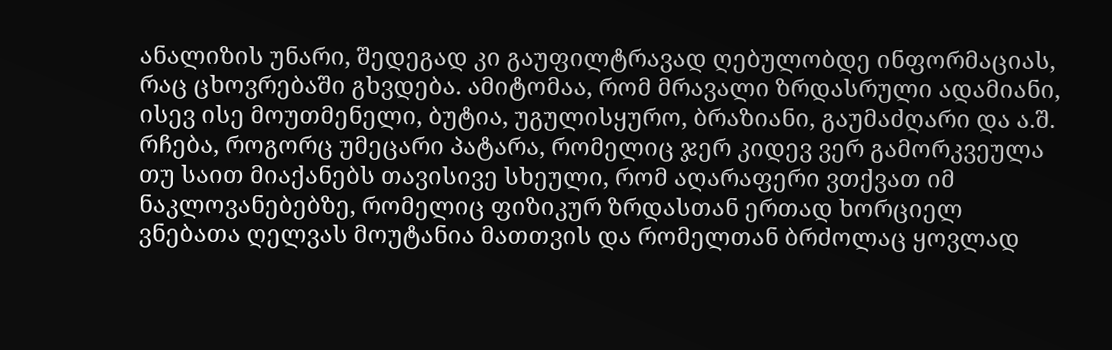ანალიზის უნარი, შედეგად კი გაუფილტრავად ღებულობდე ინფორმაციას, რაც ცხოვრებაში გხვდება. ამიტომაა, რომ მრავალი ზრდასრული ადამიანი, ისევ ისე მოუთმენელი, ბუტია, უგულისყურო, ბრაზიანი, გაუმაძღარი და ა.შ. რჩება, როგორც უმეცარი პატარა, რომელიც ჯერ კიდევ ვერ გამორკვეულა თუ საით მიაქანებს თავისივე სხეული, რომ აღარაფერი ვთქვათ იმ ნაკლოვანებებზე, რომელიც ფიზიკურ ზრდასთან ერთად ხორციელ ვნებათა ღელვას მოუტანია მათთვის და რომელთან ბრძოლაც ყოვლად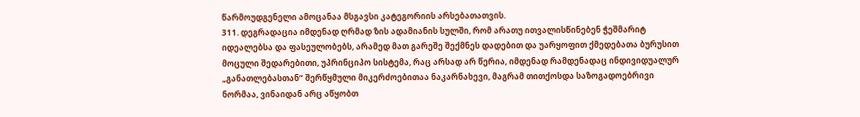წარმოუდგენელი ამოცანაა მსგავსი კატეგორიის არსებათათვის.
311. დეგრადაცია იმდენად ღრმად ზის ადამიანის სულში, რომ არათუ ითვალისწინებენ ჭეშმარიტ იდეალებსა და ფასეულობებს, არამედ მათ გარეშე შექმნეს დადებით და უარყოფით ქმედებათა ბურუსით მოცული შედარებითი, უპრინციპო სისტემა, რაც არსად არ წერია, იმდენად რამდენადაც ინდივიდუალურ „განათლებასთან“ შერწყმული მიკერძოებითაა ნაკარნახევი, მაგრამ თითქოსდა საზოგადოებრივი ნორმაა, ვინაიდან არც აწყობთ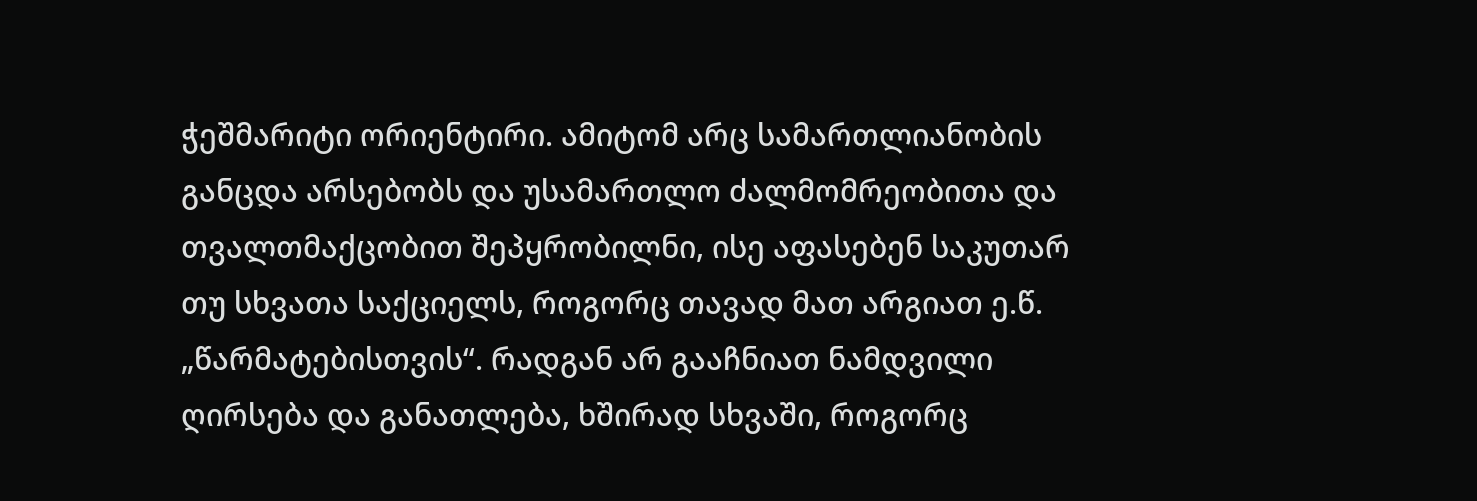ჭეშმარიტი ორიენტირი. ამიტომ არც სამართლიანობის განცდა არსებობს და უსამართლო ძალმომრეობითა და თვალთმაქცობით შეპყრობილნი, ისე აფასებენ საკუთარ თუ სხვათა საქციელს, როგორც თავად მათ არგიათ ე.წ. „წარმატებისთვის“. რადგან არ გააჩნიათ ნამდვილი ღირსება და განათლება, ხშირად სხვაში, როგორც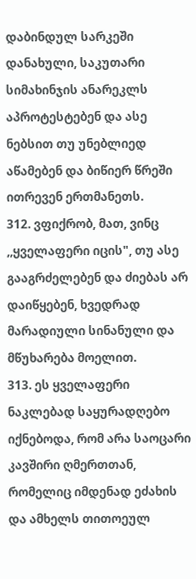დაბინდულ სარკეში დანახული, საკუთარი სიმახინჯის ანარეკლს აპროტესტებენ და ასე ნებსით თუ უნებლიედ აწამებენ და ბიწიერ წრეში ითრევენ ერთმანეთს.
312. ვფიქრობ, მათ, ვინც ,,ყველაფერი იცის", თუ ასე გააგრძელებენ და ძიებას არ დაიწყებენ, ხვედრად მარადიული სინანული და მწუხარება მოელით.
313. ეს ყველაფერი ნაკლებად საყურადღებო იქნებოდა, რომ არა საოცარი კავშირი ღმერთთან, რომელიც იმდენად ეძახის და ამხელს თითოეულ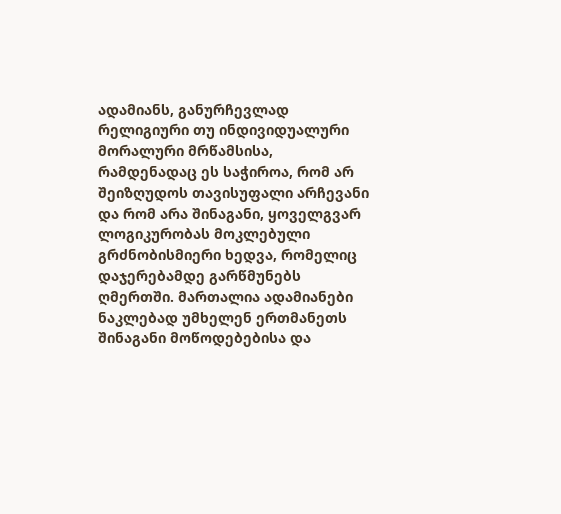ადამიანს, განურჩევლად რელიგიური თუ ინდივიდუალური მორალური მრწამსისა, რამდენადაც ეს საჭიროა, რომ არ შეიზღუდოს თავისუფალი არჩევანი და რომ არა შინაგანი, ყოველგვარ ლოგიკურობას მოკლებული გრძნობისმიერი ხედვა, რომელიც დაჯერებამდე გარწმუნებს ღმერთში. მართალია ადამიანები ნაკლებად უმხელენ ერთმანეთს შინაგანი მოწოდებებისა და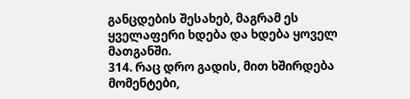განცდების შესახებ, მაგრამ ეს ყველაფერი ხდება და ხდება ყოველ მათგანში.
314. რაც დრო გადის, მით ხშირდება მომენტები,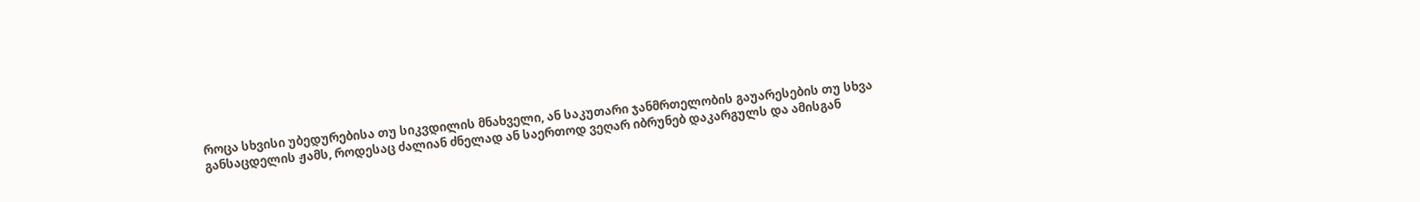როცა სხვისი უბედურებისა თუ სიკვდილის მნახველი, ან საკუთარი ჯანმრთელობის გაუარესების თუ სხვა განსაცდელის ჟამს, როდესაც ძალიან ძნელად ან საერთოდ ვეღარ იბრუნებ დაკარგულს და ამისგან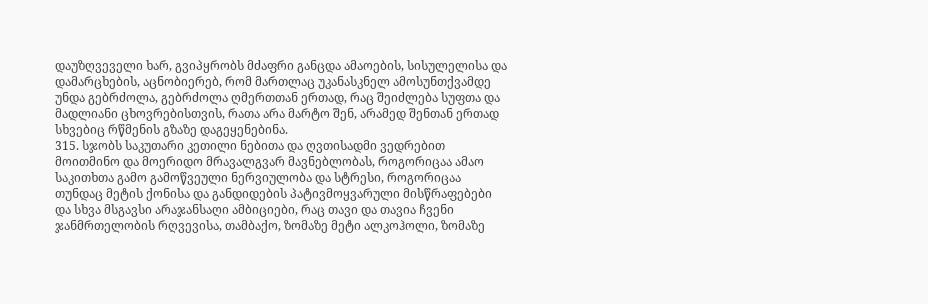დაუზღვეველი ხარ, გვიპყრობს მძაფრი განცდა ამაოების, სისულელისა და დამარცხების, აცნობიერებ, რომ მართლაც უკანასკნელ ამოსუნთქვამდე უნდა გებრძოლა, გებრძოლა ღმერთთან ერთად, რაც შეიძლება სუფთა და მადლიანი ცხოვრებისთვის, რათა არა მარტო შენ, არამედ შენთან ერთად სხვებიც რწმენის გზაზე დაგეყენებინა.
315. სჯობს საკუთარი კეთილი ნებითა და ღვთისადმი ვედრებით მოითმინო და მოერიდო მრავალგვარ მავნებლობას, როგორიცაა ამაო საკითხთა გამო გამოწვეული ნერვიულობა და სტრესი, როგორიცაა თუნდაც მეტის ქონისა და განდიდების პატივმოყვარული მისწრაფებები და სხვა მსგავსი არაჯანსაღი ამბიციები, რაც თავი და თავია ჩვენი ჯანმრთელობის რღვევისა, თამბაქო, ზომაზე მეტი ალკოჰოლი, ზომაზე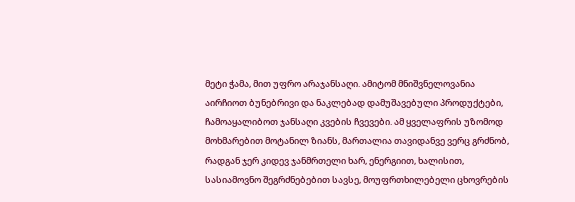მეტი ჭამა, მით უფრო არაჯანსაღი. ამიტომ მნიშვნელოვანია აირჩიოთ ბუნებრივი და ნაკლებად დამუშავებული პროდუქტები, ჩამოაყალიბოთ ჯანსაღი კვების ჩვევები. ამ ყველაფრის უზომოდ მოხმარებით მოტანილ ზიანს, მართალია თავიდანვე ვერც გრძნობ, რადგან ჯერ კიდევ ჯანმრთელი ხარ, ენერგიით, ხალისით, სასიამოვნო შეგრძნებებით სავსე, მოუფრთხილებელი ცხოვრების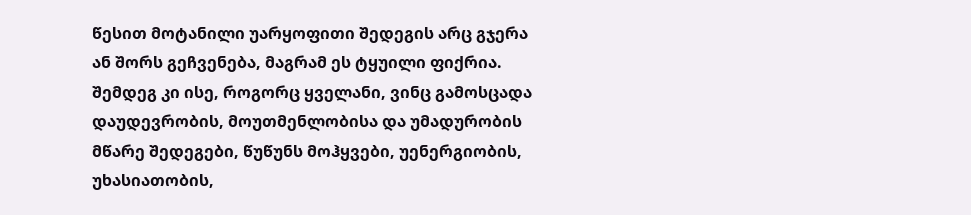წესით მოტანილი უარყოფითი შედეგის არც გჯერა ან შორს გეჩვენება, მაგრამ ეს ტყუილი ფიქრია. შემდეგ კი ისე, როგორც ყველანი, ვინც გამოსცადა დაუდევრობის, მოუთმენლობისა და უმადურობის მწარე შედეგები, წუწუნს მოჰყვები, უენერგიობის, უხასიათობის,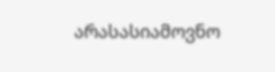არასასიამოვნო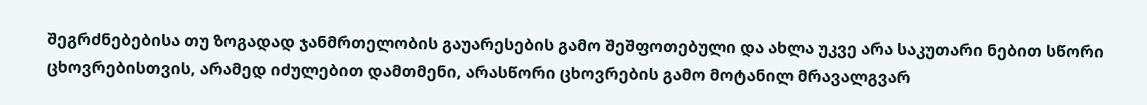შეგრძნებებისა თუ ზოგადად ჯანმრთელობის გაუარესების გამო შეშფოთებული და ახლა უკვე არა საკუთარი ნებით სწორი ცხოვრებისთვის, არამედ იძულებით დამთმენი, არასწორი ცხოვრების გამო მოტანილ მრავალგვარ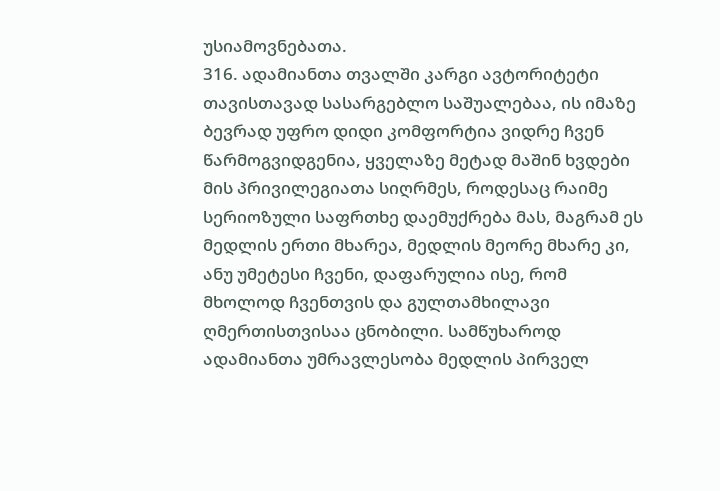უსიამოვნებათა.
316. ადამიანთა თვალში კარგი ავტორიტეტი თავისთავად სასარგებლო საშუალებაა, ის იმაზე ბევრად უფრო დიდი კომფორტია ვიდრე ჩვენ წარმოგვიდგენია, ყველაზე მეტად მაშინ ხვდები მის პრივილეგიათა სიღრმეს, როდესაც რაიმე სერიოზული საფრთხე დაემუქრება მას, მაგრამ ეს მედლის ერთი მხარეა, მედლის მეორე მხარე კი, ანუ უმეტესი ჩვენი, დაფარულია ისე, რომ მხოლოდ ჩვენთვის და გულთამხილავი ღმერთისთვისაა ცნობილი. სამწუხაროდ ადამიანთა უმრავლესობა მედლის პირველ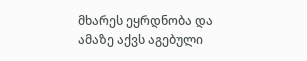მხარეს ეყრდნობა და ამაზე აქვს აგებული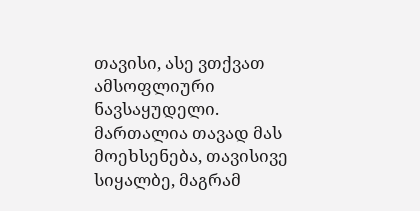თავისი, ასე ვთქვათ ამსოფლიური ნავსაყუდელი. მართალია თავად მას მოეხსენება, თავისივე სიყალბე, მაგრამ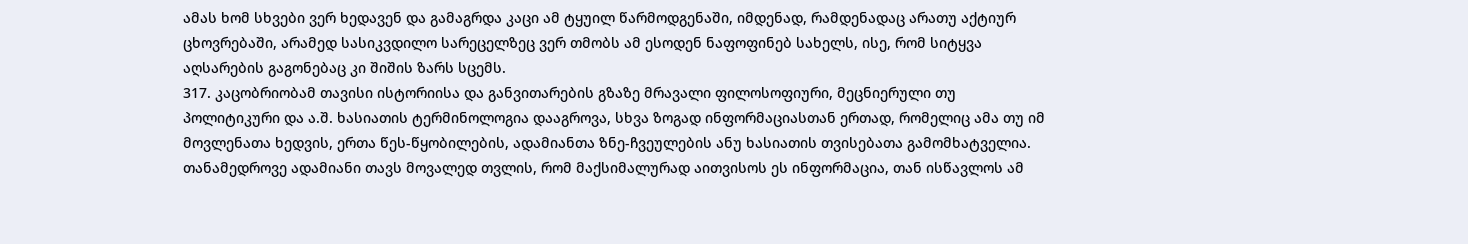ამას ხომ სხვები ვერ ხედავენ და გამაგრდა კაცი ამ ტყუილ წარმოდგენაში, იმდენად, რამდენადაც არათუ აქტიურ ცხოვრებაში, არამედ სასიკვდილო სარეცელზეც ვერ თმობს ამ ესოდენ ნაფოფინებ სახელს, ისე, რომ სიტყვა აღსარების გაგონებაც კი შიშის ზარს სცემს.
317. კაცობრიობამ თავისი ისტორიისა და განვითარების გზაზე მრავალი ფილოსოფიური, მეცნიერული თუ პოლიტიკური და ა.შ. ხასიათის ტერმინოლოგია დააგროვა, სხვა ზოგად ინფორმაციასთან ერთად, რომელიც ამა თუ იმ მოვლენათა ხედვის, ერთა წეს-წყობილების, ადამიანთა ზნე-ჩვეულების ანუ ხასიათის თვისებათა გამომხატველია. თანამედროვე ადამიანი თავს მოვალედ თვლის, რომ მაქსიმალურად აითვისოს ეს ინფორმაცია, თან ისწავლოს ამ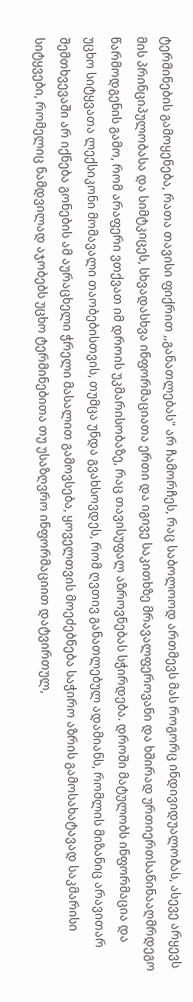ტერმინების გამოყენება, რათა თავისი ფიქრით ,,განათლებას" არ ჩამორჩეს, რაც საბოლოოდ ართმევს მას როგორც ინდივიდუალობას, ასევე არყევს მის პრინციპულობასა და სიმტკიცეს, სხვადასხვა ინფორმაციათა ერთი და იგივე საკითხზე მრავალფეროვანი და ხშირად ურთიერთსაწინააღმრდეგო წარმოდგენის გამო, რომ არაფერი ვთქვათ იმ დროის უკმარისობაზე, რაც თავისუფალ აზროვნებას სჭირდება. დროში მატულობს ინფორმაცია და უცხო სიტყვათა ლექსიკონი მომავალი თაობებისთვის, თუმცა უნდა გვახსოვდეს, რომ ღვთივ განათლებულ ადამიანს, რომლის მიზანიც არავითარ შემთხვევაში არ იქნება გონების ამ აურაცხელი ჭრელი მასალით გამოვსება, ყოველთვის მოეძებნება საჭირო აზრის გამოსახატავად საკმარისი სიტყვები, რომელიც ნამდვილად აჯობებს უცხო ტერმინებითა თუ უსაზღვრო ინფორმაციით დატვირთულ,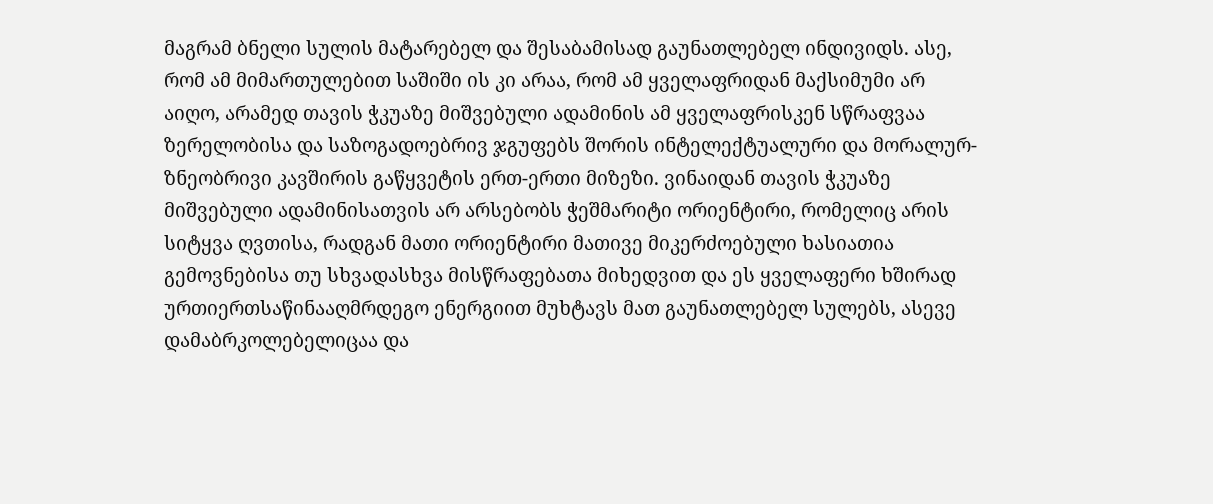მაგრამ ბნელი სულის მატარებელ და შესაბამისად გაუნათლებელ ინდივიდს. ასე, რომ ამ მიმართულებით საშიში ის კი არაა, რომ ამ ყველაფრიდან მაქსიმუმი არ აიღო, არამედ თავის ჭკუაზე მიშვებული ადამინის ამ ყველაფრისკენ სწრაფვაა ზერელობისა და საზოგადოებრივ ჯგუფებს შორის ინტელექტუალური და მორალურ-ზნეობრივი კავშირის გაწყვეტის ერთ-ერთი მიზეზი. ვინაიდან თავის ჭკუაზე მიშვებული ადამინისათვის არ არსებობს ჭეშმარიტი ორიენტირი, რომელიც არის სიტყვა ღვთისა, რადგან მათი ორიენტირი მათივე მიკერძოებული ხასიათია გემოვნებისა თუ სხვადასხვა მისწრაფებათა მიხედვით და ეს ყველაფერი ხშირად ურთიერთსაწინააღმრდეგო ენერგიით მუხტავს მათ გაუნათლებელ სულებს, ასევე დამაბრკოლებელიცაა და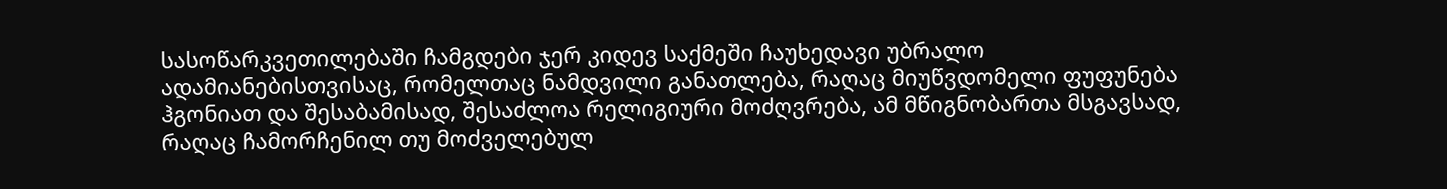სასოწარკვეთილებაში ჩამგდები ჯერ კიდევ საქმეში ჩაუხედავი უბრალო ადამიანებისთვისაც, რომელთაც ნამდვილი განათლება, რაღაც მიუწვდომელი ფუფუნება ჰგონიათ და შესაბამისად, შესაძლოა რელიგიური მოძღვრება, ამ მწიგნობართა მსგავსად, რაღაც ჩამორჩენილ თუ მოძველებულ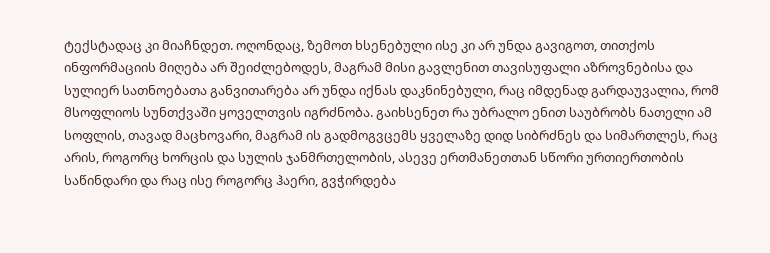ტექსტადაც კი მიაჩნდეთ. ოღონდაც, ზემოთ ხსენებული ისე კი არ უნდა გავიგოთ, თითქოს ინფორმაციის მიღება არ შეიძლებოდეს, მაგრამ მისი გავლენით თავისუფალი აზროვნებისა და სულიერ სათნოებათა განვითარება არ უნდა იქნას დაკნინებული, რაც იმდენად გარდაუვალია, რომ მსოფლიოს სუნთქვაში ყოველთვის იგრძნობა. გაიხსენეთ რა უბრალო ენით საუბრობს ნათელი ამ სოფლის, თავად მაცხოვარი, მაგრამ ის გადმოგვცემს ყველაზე დიდ სიბრძნეს და სიმართლეს, რაც არის, როგორც ხორცის და სულის ჯანმრთელობის, ასევე ერთმანეთთან სწორი ურთიერთობის საწინდარი და რაც ისე როგორც ჰაერი, გვჭირდება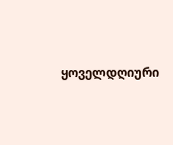ყოველდღიური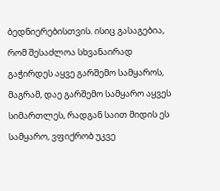ბედნიერებისთვის. ისიც გასაგებია, რომ შესაძლოა სხვანაირად გაჭირდეს აყვე გარშემო სამყაროს, მაგრამ, დაე გარშემო სამყარო აყვეს სიმართლეს, რადგან საით მიდის ეს სამყარო, ვფიქრობ უკვე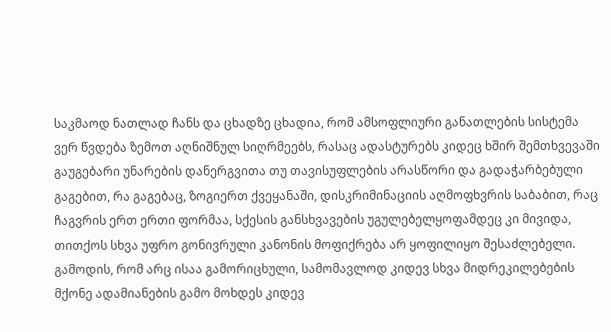საკმაოდ ნათლად ჩანს და ცხადზე ცხადია, რომ ამსოფლიური განათლების სისტემა ვერ წვდება ზემოთ აღნიშნულ სიღრმეებს, რასაც ადასტურებს კიდეც ხშირ შემთხვევაში გაუგებარი უნარების დანერგვითა თუ თავისუფლების არასწორი და გადაჭარბებული გაგებით, რა გაგებაც, ზოგიერთ ქვეყანაში, დისკრიმინაციის აღმოფხვრის საბაბით, რაც ჩაგვრის ერთ ერთი ფორმაა, სქესის განსხვავების უგულებელყოფამდეც კი მივიდა, თითქოს სხვა უფრო გონივრული კანონის მოფიქრება არ ყოფილიყო შესაძლებელი. გამოდის, რომ არც ისაა გამორიცხული, სამომავლოდ კიდევ სხვა მიდრეკილებების მქონე ადამიანების გამო მოხდეს კიდევ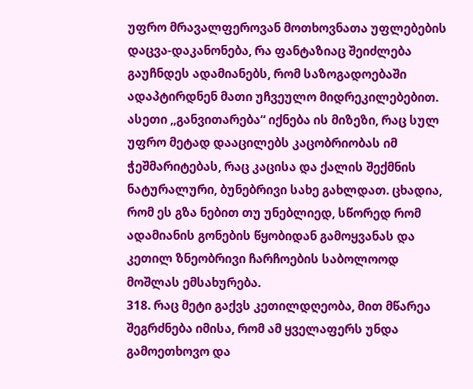უფრო მრავალფეროვან მოთხოვნათა უფლებების დაცვა-დაკანონება, რა ფანტაზიაც შეიძლება გაუჩნდეს ადამიანებს, რომ საზოგადოებაში ადაპტირდნენ მათი უჩვეულო მიდრეკილებებით. ასეთი ,,განვითარება“ იქნება ის მიზეზი, რაც სულ უფრო მეტად დააცილებს კაცობრიობას იმ ჭეშმარიტებას, რაც კაცისა და ქალის შექმნის ნატურალური, ბუნებრივი სახე გახლდათ. ცხადია, რომ ეს გზა ნებით თუ უნებლიედ, სწორედ რომ ადამიანის გონების წყობიდან გამოყვანას და კეთილ ზნეობრივი ჩარჩოების საბოლოოდ მოშლას ემსახურება.
318. რაც მეტი გაქვს კეთილდღეობა, მით მწარეა შეგრძნება იმისა, რომ ამ ყველაფერს უნდა გამოეთხოვო და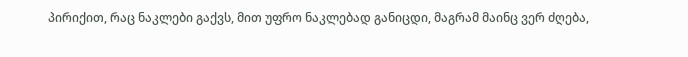პირიქით, რაც ნაკლები გაქვს, მით უფრო ნაკლებად განიცდი, მაგრამ მაინც ვერ ძღება,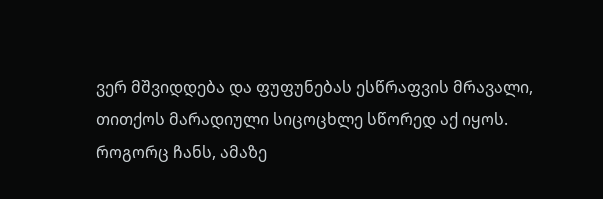ვერ მშვიდდება და ფუფუნებას ესწრაფვის მრავალი, თითქოს მარადიული სიცოცხლე სწორედ აქ იყოს. როგორც ჩანს, ამაზე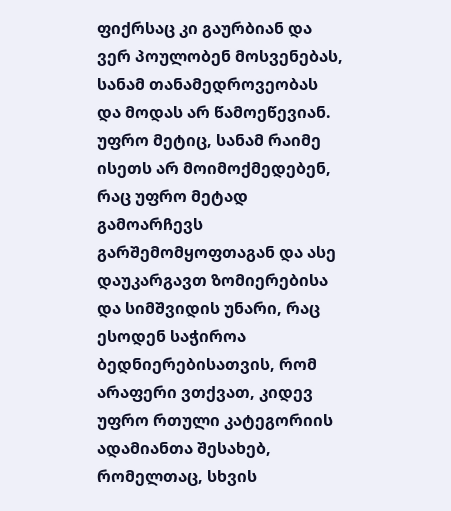ფიქრსაც კი გაურბიან და ვერ პოულობენ მოსვენებას, სანამ თანამედროვეობას და მოდას არ წამოეწევიან. უფრო მეტიც, სანამ რაიმე ისეთს არ მოიმოქმედებენ, რაც უფრო მეტად გამოარჩევს გარშემომყოფთაგან და ასე დაუკარგავთ ზომიერებისა და სიმშვიდის უნარი, რაც ესოდენ საჭიროა ბედნიერებისათვის, რომ არაფერი ვთქვათ, კიდევ უფრო რთული კატეგორიის ადამიანთა შესახებ, რომელთაც, სხვის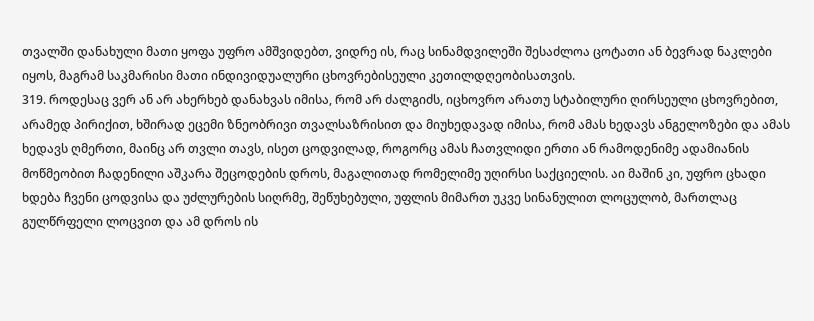თვალში დანახული მათი ყოფა უფრო ამშვიდებთ, ვიდრე ის, რაც სინამდვილეში შესაძლოა ცოტათი ან ბევრად ნაკლები იყოს, მაგრამ საკმარისი მათი ინდივიდუალური ცხოვრებისეული კეთილდღეობისათვის.
319. როდესაც ვერ ან არ ახერხებ დანახვას იმისა, რომ არ ძალგიძს, იცხოვრო არათუ სტაბილური ღირსეული ცხოვრებით, არამედ პირიქით, ხშირად ეცემი ზნეობრივი თვალსაზრისით და მიუხედავად იმისა, რომ ამას ხედავს ანგელოზები და ამას ხედავს ღმერთი, მაინც არ თვლი თავს, ისეთ ცოდვილად, როგორც ამას ჩათვლიდი ერთი ან რამოდენიმე ადამიანის მოწმეობით ჩადენილი აშკარა შეცოდების დროს, მაგალითად რომელიმე უღირსი საქციელის. აი მაშინ კი, უფრო ცხადი ხდება ჩვენი ცოდვისა და უძლურების სიღრმე, შეწუხებული, უფლის მიმართ უკვე სინანულით ლოცულობ, მართლაც გულწრფელი ლოცვით და ამ დროს ის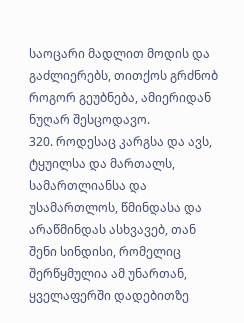საოცარი მადლით მოდის და გაძლიერებს, თითქოს გრძნობ როგორ გეუბნება, ამიერიდან ნუღარ შესცოდავო.
320. როდესაც კარგსა და ავს, ტყუილსა და მართალს, სამართლიანსა და უსამართლოს, წმინდასა და არაწმინდას ასხვავებ, თან შენი სინდისი, რომელიც შერწყმულია ამ უნართან, ყველაფერში დადებითზე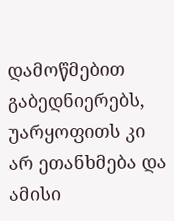დამოწმებით გაბედნიერებს, უარყოფითს კი არ ეთანხმება და ამისი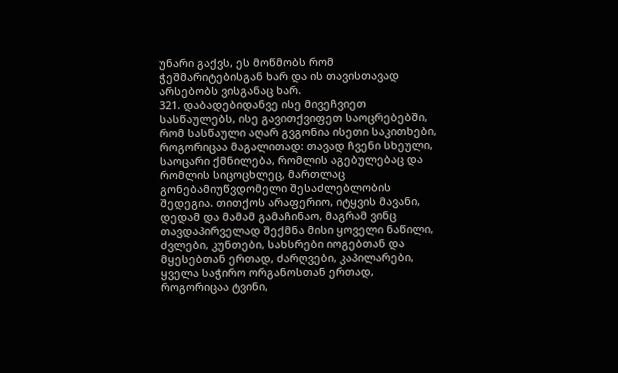უნარი გაქვს, ეს მოწმობს რომ ჭეშმარიტებისგან ხარ და ის თავისთავად არსებობს ვისგანაც ხარ.
321. დაბადებიდანვე ისე მივეჩვიეთ სასწაულებს, ისე გავითქვიფეთ საოცრებებში, რომ სასწაული აღარ გვგონია ისეთი საკითხები, როგორიცაა მაგალითად: თავად ჩვენი სხეული, საოცარი ქმნილება, რომლის აგებულებაც და რომლის სიცოცხლეც, მართლაც გონებამიუწვდომელი შესაძლებლობის შედეგია. თითქოს არაფერიო, იტყვის მავანი, დედამ და მამამ გამაჩინაო, მაგრამ ვინც თავდაპირველად შექმნა მისი ყოველი ნაწილი, ძვლები, კუნთები, სახსრები იოგებთან და მყესებთან ერთად, ძარღვები, კაპილარები, ყველა საჭირო ორგანოსთან ერთად, როგორიცაა ტვინი,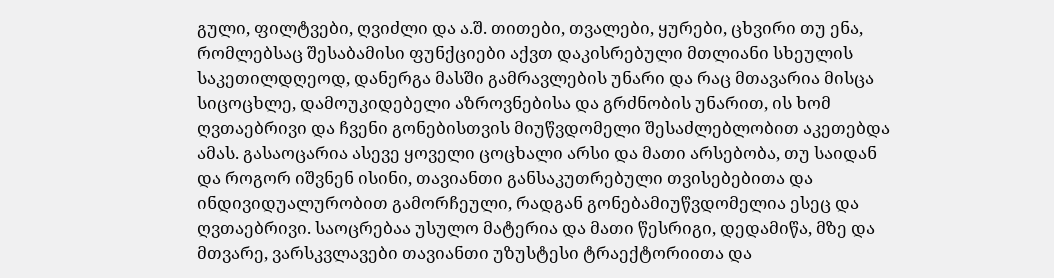გული, ფილტვები, ღვიძლი და ა.შ. თითები, თვალები, ყურები, ცხვირი თუ ენა, რომლებსაც შესაბამისი ფუნქციები აქვთ დაკისრებული მთლიანი სხეულის საკეთილდღეოდ, დანერგა მასში გამრავლების უნარი და რაც მთავარია მისცა სიცოცხლე, დამოუკიდებელი აზროვნებისა და გრძნობის უნარით, ის ხომ ღვთაებრივი და ჩვენი გონებისთვის მიუწვდომელი შესაძლებლობით აკეთებდა ამას. გასაოცარია ასევე ყოველი ცოცხალი არსი და მათი არსებობა, თუ საიდან და როგორ იშვნენ ისინი, თავიანთი განსაკუთრებული თვისებებითა და ინდივიდუალურობით გამორჩეული, რადგან გონებამიუწვდომელია ესეც და ღვთაებრივი. საოცრებაა უსულო მატერია და მათი წესრიგი, დედამიწა, მზე და მთვარე, ვარსკვლავები თავიანთი უზუსტესი ტრაექტორიითა და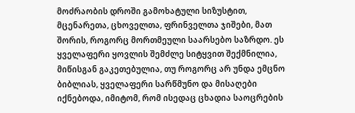მოძრაობის დროში გამოხატული სიზუსტით, მცენარეთა, ცხოველთა, ფრინველთა ჯიშები, მათ შორის, როგორც მორთმეული საარსებო საზრდო. ეს ყველაფერი ყოვლის შემძლე სიტყვით შექმნილია, მიწისგან გაკეთებულია, თუ როგორც არ უნდა ემცნო ბიბლიას, ყველაფერი სარწმუნო და მისაღები იქნებოდა, იმიტომ, რომ ისედაც ცხადია საოცრების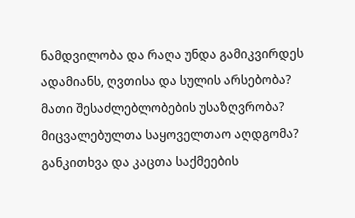ნამდვილობა და რაღა უნდა გამიკვირდეს ადამიანს, ღვთისა და სულის არსებობა? მათი შესაძლებლობების უსაზღვრობა? მიცვალებულთა საყოველთაო აღდგომა? განკითხვა და კაცთა საქმეების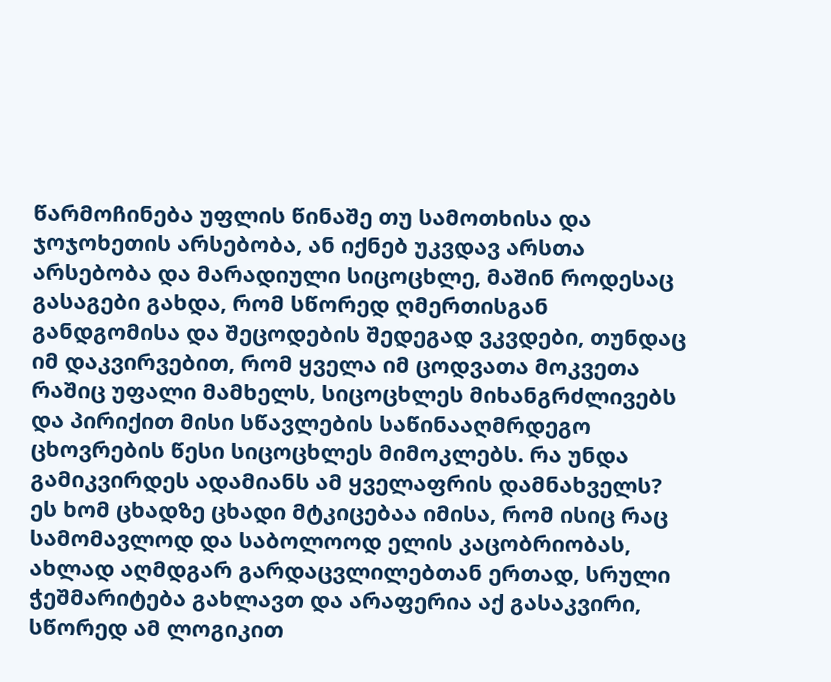წარმოჩინება უფლის წინაშე თუ სამოთხისა და ჯოჯოხეთის არსებობა, ან იქნებ უკვდავ არსთა არსებობა და მარადიული სიცოცხლე, მაშინ როდესაც გასაგები გახდა, რომ სწორედ ღმერთისგან განდგომისა და შეცოდების შედეგად ვკვდები, თუნდაც იმ დაკვირვებით, რომ ყველა იმ ცოდვათა მოკვეთა რაშიც უფალი მამხელს, სიცოცხლეს მიხანგრძლივებს და პირიქით მისი სწავლების საწინააღმრდეგო ცხოვრების წესი სიცოცხლეს მიმოკლებს. რა უნდა გამიკვირდეს ადამიანს ამ ყველაფრის დამნახველს? ეს ხომ ცხადზე ცხადი მტკიცებაა იმისა, რომ ისიც რაც სამომავლოდ და საბოლოოდ ელის კაცობრიობას, ახლად აღმდგარ გარდაცვლილებთან ერთად, სრული ჭეშმარიტება გახლავთ და არაფერია აქ გასაკვირი, სწორედ ამ ლოგიკით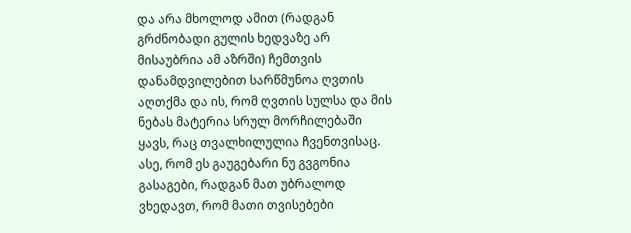და არა მხოლოდ ამით (რადგან გრძნობადი გულის ხედვაზე არ მისაუბრია ამ აზრში) ჩემთვის დანამდვილებით სარწმუნოა ღვთის აღთქმა და ის, რომ ღვთის სულსა და მის ნებას მატერია სრულ მორჩილებაში ყავს, რაც თვალხილულია ჩვენთვისაც. ასე, რომ ეს გაუგებარი ნუ გვგონია გასაგები, რადგან მათ უბრალოდ ვხედავთ, რომ მათი თვისებები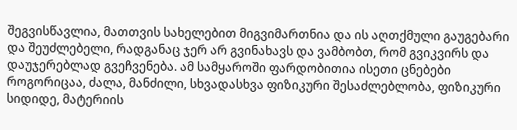შეგვისწავლია, მათთვის სახელებით მიგვიმართნია და ის აღთქმული გაუგებარი და შეუძლებელი, რადგანაც ჯერ არ გვინახავს და ვამბობთ, რომ გვიკვირს და დაუჯერებლად გვეჩვენება. ამ სამყაროში ფარდობითია ისეთი ცნებები როგორიცაა, ძალა, მანძილი, სხვადასხვა ფიზიკური შესაძლებლობა, ფიზიკური სიდიდე, მატერიის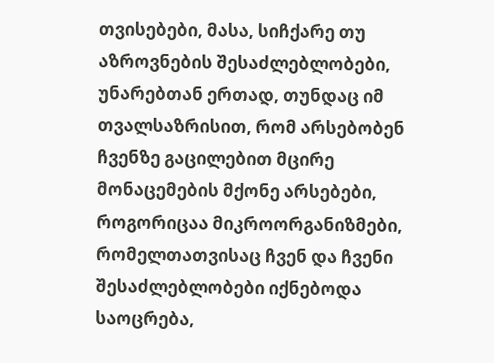თვისებები, მასა, სიჩქარე თუ აზროვნების შესაძლებლობები, უნარებთან ერთად, თუნდაც იმ თვალსაზრისით, რომ არსებობენ ჩვენზე გაცილებით მცირე მონაცემების მქონე არსებები, როგორიცაა მიკროორგანიზმები, რომელთათვისაც ჩვენ და ჩვენი შესაძლებლობები იქნებოდა საოცრება,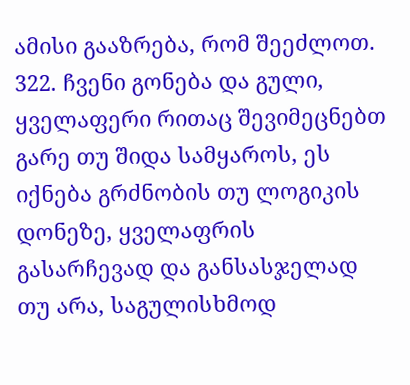ამისი გააზრება, რომ შეეძლოთ.
322. ჩვენი გონება და გული, ყველაფერი რითაც შევიმეცნებთ გარე თუ შიდა სამყაროს, ეს იქნება გრძნობის თუ ლოგიკის დონეზე, ყველაფრის გასარჩევად და განსასჯელად თუ არა, საგულისხმოდ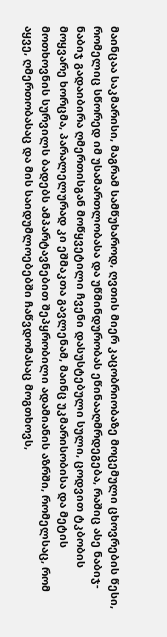მაინცაა საკმარისი, მაგრამ სამწუხაროდ, ღვთის მიერ კაცობრიობაზე მოცემული ცხოვრების წესი, რომელიც სწორედ იმ უსამართლობასა და უწმინდურობას ეწინააღმრდეგება, რაშიც ასე ნაბიჯ-ნაბიჯ გადაიბირა ღმერთისგან მოწყვეტილი ჩვენი დასუსტებული სული, ცოდვით ტკბობის მოყვარე ხორცმა, პარალელურად კი ეშმაკთა გავლენამ, მაინც უკმარისობისა და მეტის მოთხოვნის სურვილს ბადებს ამპარტავნებით შეპყრობილი ადამიანის აზრში, რომელსაც, რომ აყვე, ღმერთობასაც და მის საიდუმლოებებში ჩაწვდომასაც მოგთხოვს,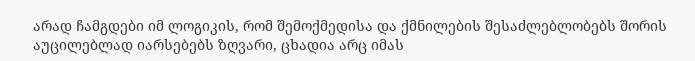არად ჩამგდები იმ ლოგიკის, რომ შემოქმედისა და ქმნილების შესაძლებლობებს შორის აუცილებლად იარსებებს ზღვარი, ცხადია არც იმას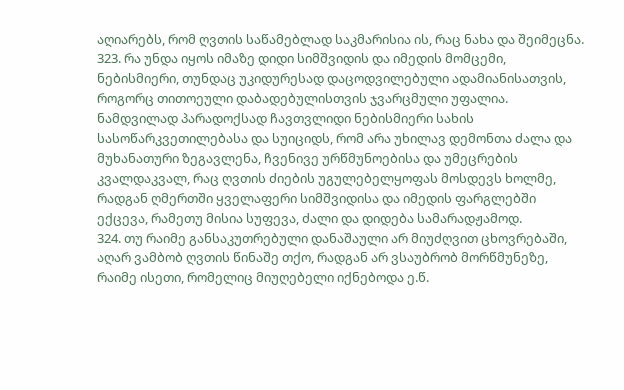აღიარებს, რომ ღვთის საწამებლად საკმარისია ის, რაც ნახა და შეიმეცნა.
323. რა უნდა იყოს იმაზე დიდი სიმშვიდის და იმედის მომცემი, ნებისმიერი, თუნდაც უკიდურესად დაცოდვილებული ადამიანისათვის, როგორც თითოეული დაბადებულისთვის ჯვარცმული უფალია. ნამდვილად პარადოქსად ჩავთვლიდი ნებისმიერი სახის სასოწარკვეთილებასა და სუიციდს, რომ არა უხილავ დემონთა ძალა და მუხანათური ზეგავლენა, ჩვენივე ურწმუნოებისა და უმეცრების კვალდაკვალ, რაც ღვთის ძიების უგულებელყოფას მოსდევს ხოლმე, რადგან ღმერთში ყველაფერი სიმშვიდისა და იმედის ფარგლებში ექცევა, რამეთუ მისია სუფევა, ძალი და დიდება სამარადჟამოდ.
324. თუ რაიმე განსაკუთრებული დანაშაული არ მიუძღვით ცხოვრებაში, აღარ ვამბობ ღვთის წინაშე თქო, რადგან არ ვსაუბრობ მორწმუნეზე, რაიმე ისეთი, რომელიც მიუღებელი იქნებოდა ე.წ.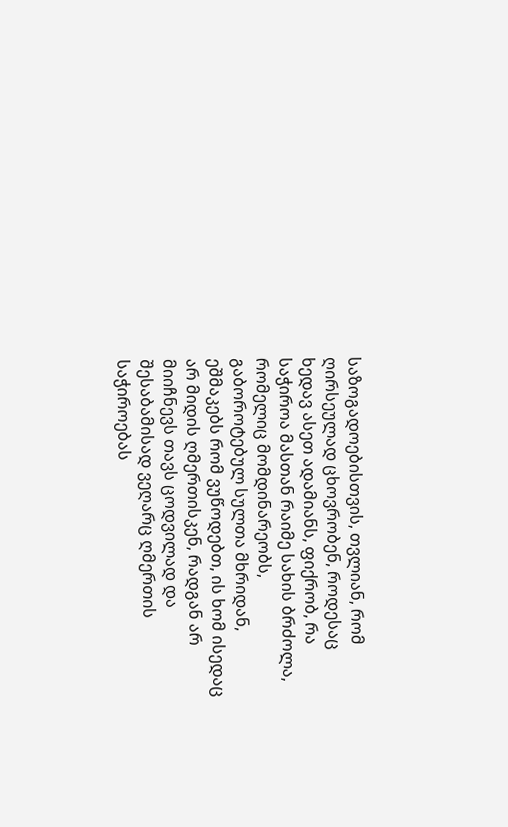საზოგადოებისთვის, თვლიან, რომ ღირსეულად ცხოვრობენ, როდესაც ხედავ ასეთ ადამიანს, ფიქრობ, რა საჭიროა მასთან რაიმე სახის ბრძოლა, რომელიც მომდინარეობს, გაბოროტებულ სულთა მხრიდან, ეშმაკებს რომ ვუწოდებთ, ის ხომ ისედაც არ მიდის ღმერთისკენ, რადგან არ მიიჩნევს თავს ცოდვილად და შესაბამისად ვეღარც ღმერთის საჭიროებას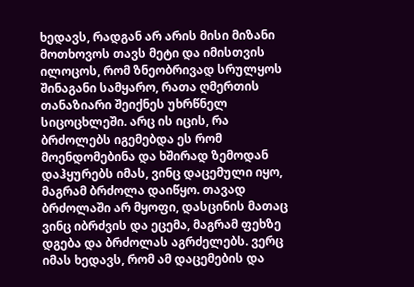ხედავს, რადგან არ არის მისი მიზანი მოთხოვოს თავს მეტი და იმისთვის ილოცოს, რომ ზნეობრივად სრულყოს შინაგანი სამყარო, რათა ღმერთის თანაზიარი შეიქნეს უხრწნელ სიცოცხლეში. არც ის იცის, რა ბრძოლებს იგემებდა ეს რომ მოენდომებინა და ხშირად ზემოდან დაჰყურებს იმას, ვინც დაცემული იყო, მაგრამ ბრძოლა დაიწყო. თავად ბრძოლაში არ მყოფი, დასცინის მათაც ვინც იბრძვის და ეცემა, მაგრამ ფეხზე დგება და ბრძოლას აგრძელებს. ვერც იმას ხედავს, რომ ამ დაცემების და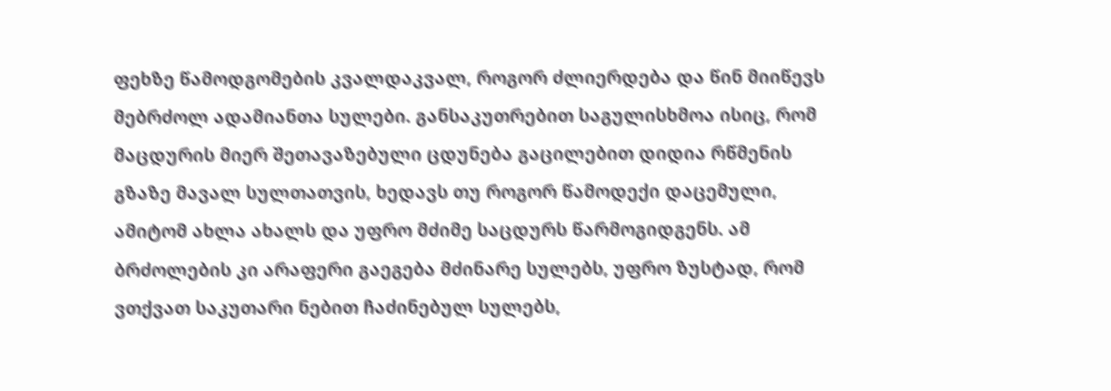ფეხზე წამოდგომების კვალდაკვალ, როგორ ძლიერდება და წინ მიიწევს მებრძოლ ადამიანთა სულები. განსაკუთრებით საგულისხმოა ისიც, რომ მაცდურის მიერ შეთავაზებული ცდუნება გაცილებით დიდია რწმენის გზაზე მავალ სულთათვის, ხედავს თუ როგორ წამოდექი დაცემული, ამიტომ ახლა ახალს და უფრო მძიმე საცდურს წარმოგიდგენს. ამ ბრძოლების კი არაფერი გაეგება მძინარე სულებს, უფრო ზუსტად, რომ ვთქვათ საკუთარი ნებით ჩაძინებულ სულებს,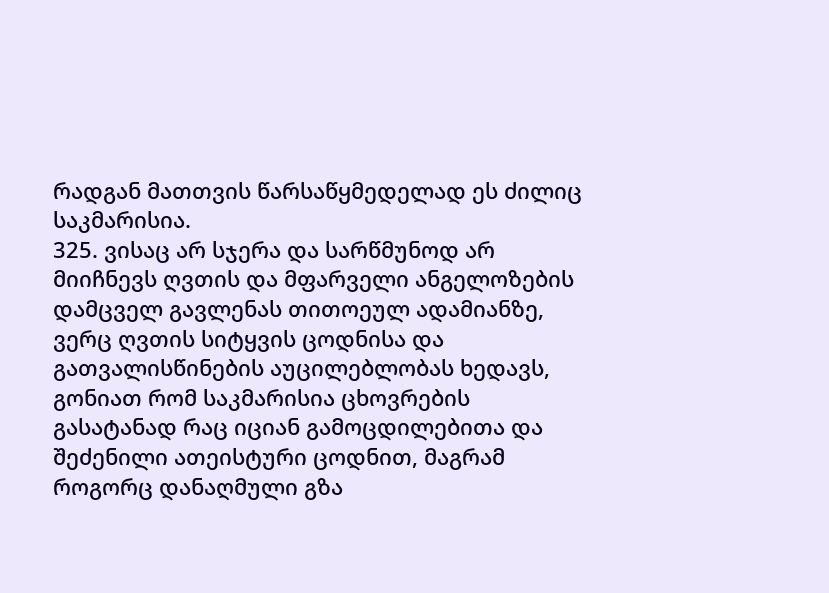რადგან მათთვის წარსაწყმედელად ეს ძილიც საკმარისია.
325. ვისაც არ სჯერა და სარწმუნოდ არ მიიჩნევს ღვთის და მფარველი ანგელოზების დამცველ გავლენას თითოეულ ადამიანზე, ვერც ღვთის სიტყვის ცოდნისა და გათვალისწინების აუცილებლობას ხედავს, გონიათ რომ საკმარისია ცხოვრების გასატანად რაც იციან გამოცდილებითა და შეძენილი ათეისტური ცოდნით, მაგრამ როგორც დანაღმული გზა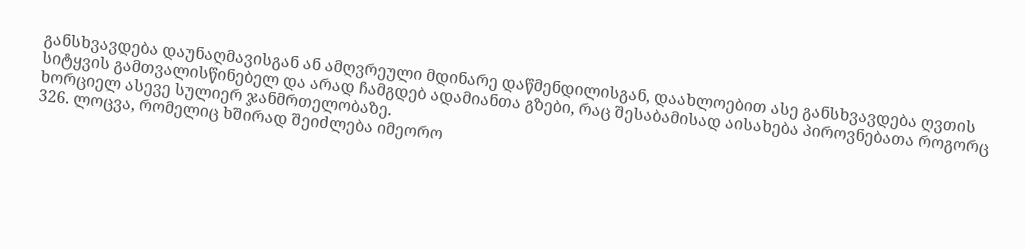განსხვავდება დაუნაღმავისგან ან ამღვრეული მდინარე დაწმენდილისგან, დაახლოებით ასე განსხვავდება ღვთის სიტყვის გამთვალისწინებელ და არად ჩამგდებ ადამიანთა გზები, რაც შესაბამისად აისახება პიროვნებათა როგორც ხორციელ ასევე სულიერ ჯანმრთელობაზე.
326. ლოცვა, რომელიც ხშირად შეიძლება იმეორო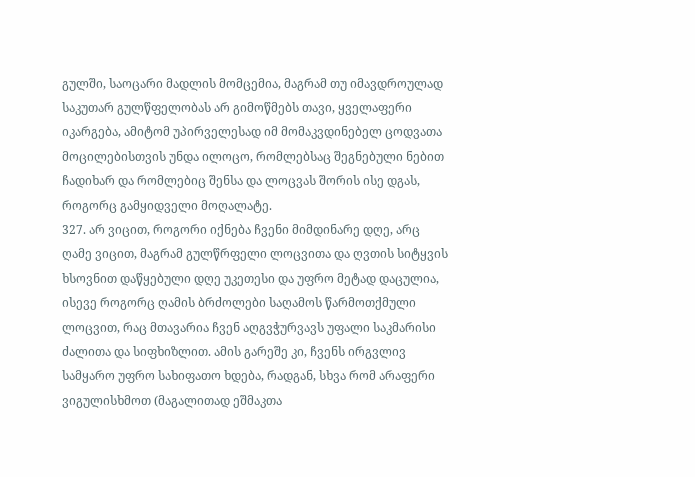გულში, საოცარი მადლის მომცემია, მაგრამ თუ იმავდროულად საკუთარ გულწფელობას არ გიმოწმებს თავი, ყველაფერი იკარგება, ამიტომ უპირველესად იმ მომაკვდინებელ ცოდვათა მოცილებისთვის უნდა ილოცო, რომლებსაც შეგნებული ნებით ჩადიხარ და რომლებიც შენსა და ლოცვას შორის ისე დგას, როგორც გამყიდველი მოღალატე.
327. არ ვიცით, როგორი იქნება ჩვენი მიმდინარე დღე, არც ღამე ვიცით, მაგრამ გულწრფელი ლოცვითა და ღვთის სიტყვის ხსოვნით დაწყებული დღე უკეთესი და უფრო მეტად დაცულია, ისევე როგორც ღამის ბრძოლები საღამოს წარმოთქმული ლოცვით, რაც მთავარია ჩვენ აღგვჭურვავს უფალი საკმარისი ძალითა და სიფხიზლით. ამის გარეშე კი, ჩვენს ირგვლივ სამყარო უფრო სახიფათო ხდება, რადგან, სხვა რომ არაფერი ვიგულისხმოთ (მაგალითად ეშმაკთა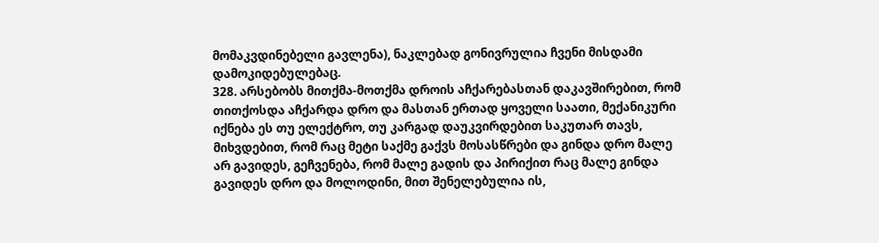მომაკვდინებელი გავლენა), ნაკლებად გონივრულია ჩვენი მისდამი დამოკიდებულებაც.
328. არსებობს მითქმა-მოთქმა დროის აჩქარებასთან დაკავშირებით, რომ თითქოსდა აჩქარდა დრო და მასთან ერთად ყოველი საათი, მექანიკური იქნება ეს თუ ელექტრო, თუ კარგად დაუკვირდებით საკუთარ თავს, მიხვდებით, რომ რაც მეტი საქმე გაქვს მოსასწრები და გინდა დრო მალე არ გავიდეს, გეჩვენება, რომ მალე გადის და პირიქით რაც მალე გინდა გავიდეს დრო და მოლოდინი, მით შენელებულია ის,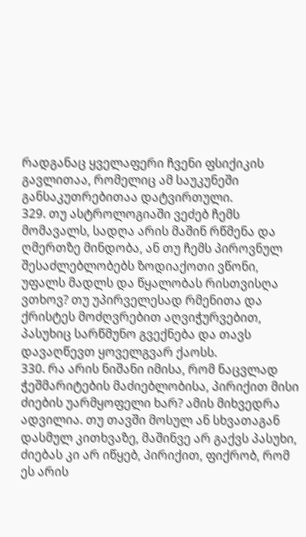რადგანაც ყველაფერი ჩვენი ფსიქიკის გავლითაა, რომელიც ამ საუკუნეში განსაკუთრებითაა დატვირთული.
329. თუ ასტროლოგიაში ვეძებ ჩემს მომავალს, სადღა არის მაშინ რწმენა და ღმერთზე მინდობა, ან თუ ჩემს პიროვნულ შესაძლებლობებს ზოდიაქოთი ვწონი, უფალს მადლს და წყალობას რისთვისღა ვთხოვ? თუ უპირველესად რმენითა და ქრისტეს მოძღვრებით აღვიჭურვებით, პასუხიც სარწმუნო გვექნება და თავს დავაღწევთ ყოველგვარ ქაოსს.
330. რა არის ნიშანი იმისა, რომ ნაცვლად ჭეშმარიტების მაძიებლობისა, პირიქით მისი ძიების უარმყოფელი ხარ? ამის მიხვედრა ადვილია. თუ თავში მოსულ ან სხვათაგან დასმულ კითხვაზე, მაშინვე არ გაქვს პასუხი, ძიებას კი არ იწყებ, პირიქით, ფიქრობ, რომ ეს არის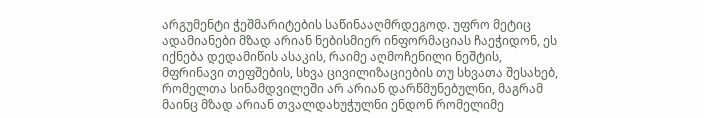არგუმენტი ჭეშმარიტების საწინააღმრდეგოდ. უფრო მეტიც ადამიანები მზად არიან ნებისმიერ ინფორმაციას ჩაეჭიდონ, ეს იქნება დედამიწის ასაკის, რაიმე აღმოჩენილი ნეშტის, მფრინავი თეფშების, სხვა ცივილიზაციების თუ სხვათა შესახებ, რომელთა სინამდვილეში არ არიან დარწმუნებულნი, მაგრამ მაინც მზად არიან თვალდახუჭულნი ენდონ რომელიმე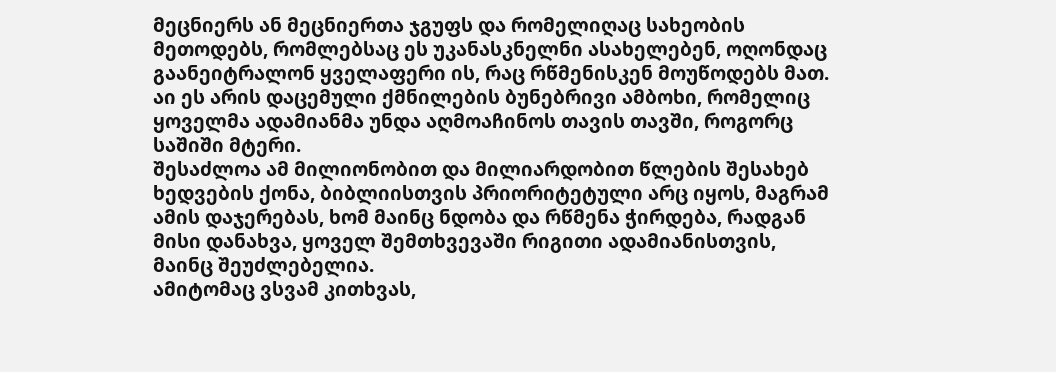მეცნიერს ან მეცნიერთა ჯგუფს და რომელიღაც სახეობის მეთოდებს, რომლებსაც ეს უკანასკნელნი ასახელებენ, ოღონდაც გაანეიტრალონ ყველაფერი ის, რაც რწმენისკენ მოუწოდებს მათ. აი ეს არის დაცემული ქმნილების ბუნებრივი ამბოხი, რომელიც ყოველმა ადამიანმა უნდა აღმოაჩინოს თავის თავში, როგორც საშიში მტერი.
შესაძლოა ამ მილიონობით და მილიარდობით წლების შესახებ ხედვების ქონა, ბიბლიისთვის პრიორიტეტული არც იყოს, მაგრამ ამის დაჯერებას, ხომ მაინც ნდობა და რწმენა ჭირდება, რადგან მისი დანახვა, ყოველ შემთხვევაში რიგითი ადამიანისთვის, მაინც შეუძლებელია.
ამიტომაც ვსვამ კითხვას,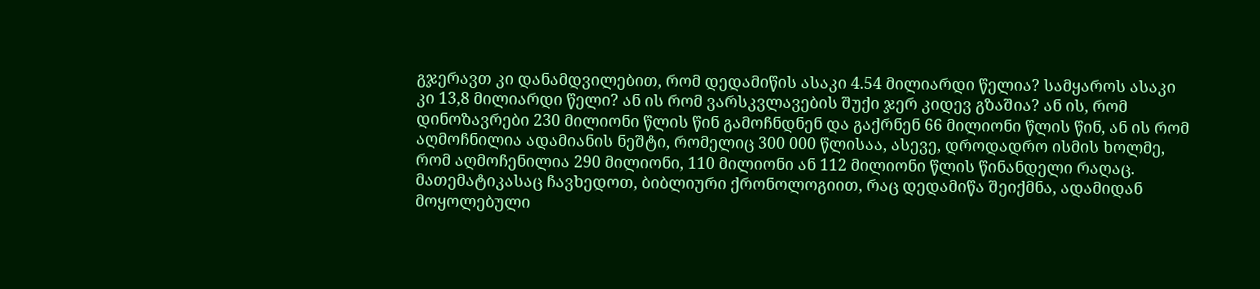გჯერავთ კი დანამდვილებით, რომ დედამიწის ასაკი 4.54 მილიარდი წელია? სამყაროს ასაკი კი 13,8 მილიარდი წელი? ან ის რომ ვარსკვლავების შუქი ჯერ კიდევ გზაშია? ან ის, რომ დინოზავრები 230 მილიონი წლის წინ გამოჩნდნენ და გაქრნენ 66 მილიონი წლის წინ, ან ის რომ აღმოჩნილია ადამიანის ნეშტი, რომელიც 300 000 წლისაა, ასევე, დროდადრო ისმის ხოლმე, რომ აღმოჩენილია 290 მილიონი, 110 მილიონი ან 112 მილიონი წლის წინანდელი რაღაც. მათემატიკასაც ჩავხედოთ, ბიბლიური ქრონოლოგიით, რაც დედამიწა შეიქმნა, ადამიდან მოყოლებული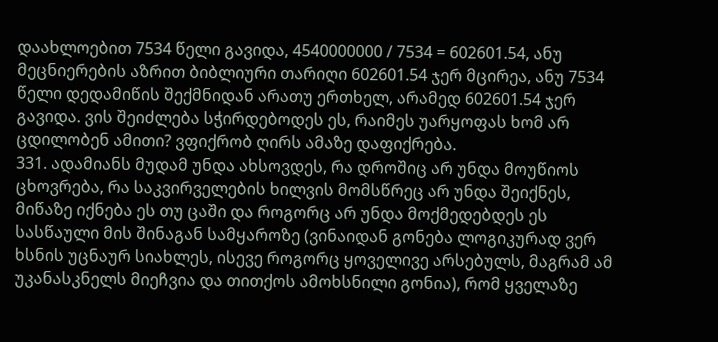დაახლოებით 7534 წელი გავიდა, 4540000000 / 7534 = 602601.54, ანუ მეცნიერების აზრით ბიბლიური თარიღი 602601.54 ჯერ მცირეა, ანუ 7534 წელი დედამიწის შექმნიდან არათუ ერთხელ, არამედ 602601.54 ჯერ გავიდა. ვის შეიძლება სჭირდებოდეს ეს, რაიმეს უარყოფას ხომ არ ცდილობენ ამითი? ვფიქრობ ღირს ამაზე დაფიქრება.
331. ადამიანს მუდამ უნდა ახსოვდეს, რა დროშიც არ უნდა მოუწიოს ცხოვრება, რა საკვირველების ხილვის მომსწრეც არ უნდა შეიქნეს, მიწაზე იქნება ეს თუ ცაში და როგორც არ უნდა მოქმედებდეს ეს სასწაული მის შინაგან სამყაროზე (ვინაიდან გონება ლოგიკურად ვერ ხსნის უცნაურ სიახლეს, ისევე როგორც ყოველივე არსებულს, მაგრამ ამ უკანასკნელს მიეჩვია და თითქოს ამოხსნილი გონია), რომ ყველაზე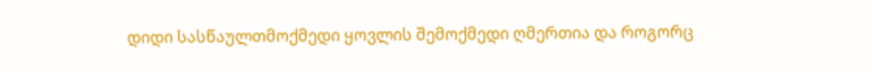დიდი სასწაულთმოქმედი ყოვლის შემოქმედი ღმერთია და როგორც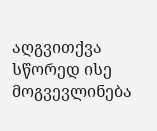აღგვითქვა სწორედ ისე მოგვევლინება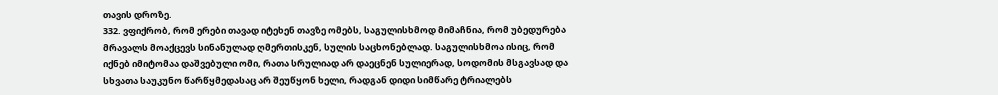თავის დროზე.
332. ვფიქრობ, რომ ერები თავად იტეხენ თავზე ომებს, საგულისხმოდ მიმაჩნია, რომ უბედურება მრავალს მოაქცევს სინანულად ღმერთისკენ, სულის საცხონებლად. საგულისხმოა ისიც, რომ იქნებ იმიტომაა დაშვებული ომი, რათა სრულიად არ დაეცნენ სულიერად, სოდომის მსგავსად და სხვათა საუკუნო წარწყმედასაც არ შეუწყონ ხელი, რადგან დიდი სიმწარე ტრიალებს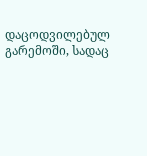დაცოდვილებულ გარემოში, სადაც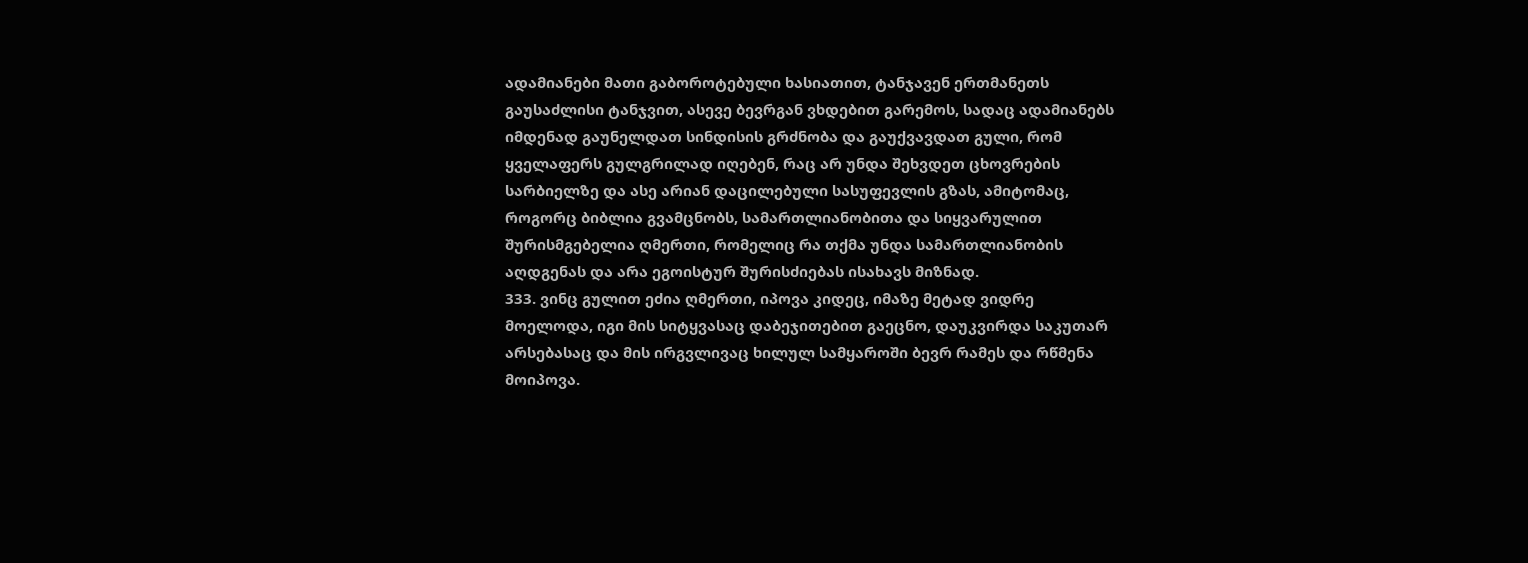ადამიანები მათი გაბოროტებული ხასიათით, ტანჯავენ ერთმანეთს გაუსაძლისი ტანჯვით, ასევე ბევრგან ვხდებით გარემოს, სადაც ადამიანებს იმდენად გაუნელდათ სინდისის გრძნობა და გაუქვავდათ გული, რომ ყველაფერს გულგრილად იღებენ, რაც არ უნდა შეხვდეთ ცხოვრების სარბიელზე და ასე არიან დაცილებული სასუფევლის გზას, ამიტომაც, როგორც ბიბლია გვამცნობს, სამართლიანობითა და სიყვარულით შურისმგებელია ღმერთი, რომელიც რა თქმა უნდა სამართლიანობის აღდგენას და არა ეგოისტურ შურისძიებას ისახავს მიზნად.
333. ვინც გულით ეძია ღმერთი, იპოვა კიდეც, იმაზე მეტად ვიდრე მოელოდა, იგი მის სიტყვასაც დაბეჯითებით გაეცნო, დაუკვირდა საკუთარ არსებასაც და მის ირგვლივაც ხილულ სამყაროში ბევრ რამეს და რწმენა მოიპოვა.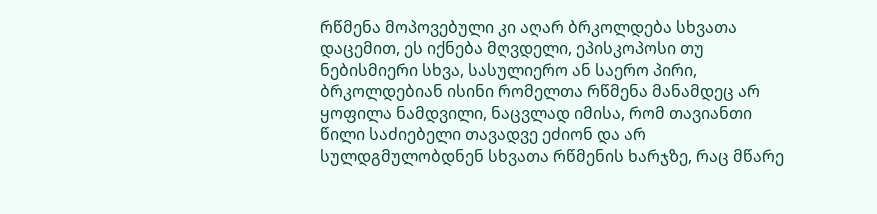რწმენა მოპოვებული კი აღარ ბრკოლდება სხვათა დაცემით, ეს იქნება მღვდელი, ეპისკოპოსი თუ ნებისმიერი სხვა, სასულიერო ან საერო პირი, ბრკოლდებიან ისინი რომელთა რწმენა მანამდეც არ ყოფილა ნამდვილი, ნაცვლად იმისა, რომ თავიანთი წილი საძიებელი თავადვე ეძიონ და არ სულდგმულობდნენ სხვათა რწმენის ხარჯზე, რაც მწარე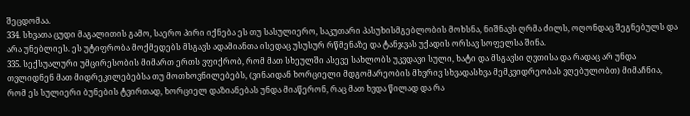შეცდომაა.
334. სხვათა ცუდი მაგალითის გამო, საერო პირი იქნება ეს თუ სასულიერო, საკუთარი პასუხისმგებლობის მოხსნა, ნიშნავს ღრმა ძილს, ოღონდაც შეგნებულს და არა უნებლიეს. ეს უტიფრობა მოქმედებს მსგავს ადამიანთა ისედაც უსუსურ რწმენაზე და ტანჯვას უქადის ორსავ სოფელსა შინა.
335. სექსუალური უმცირესობის მიმართ ერთს ვფიქრობ, რომ მათ სხეულში ასევე სახლობს უკვდავი სული, ხატი და მსგავსი ღვთისა და რადაც არ უნდა თვლიდნენ მათ მიდრეკილებებსა თუ მოთხოვნილებებს, (ვინაიდან ხორციელი მდგომარეობის მხვრივ სხვადასხვა მემკვიდრეობას ვღებულობთ) მიმაჩნია, რომ ეს სულიერი ბუნების ტვირთად, ხორციელ დაზიანებას უნდა მიაწერონ, რაც მათ ხვდა წილად და რა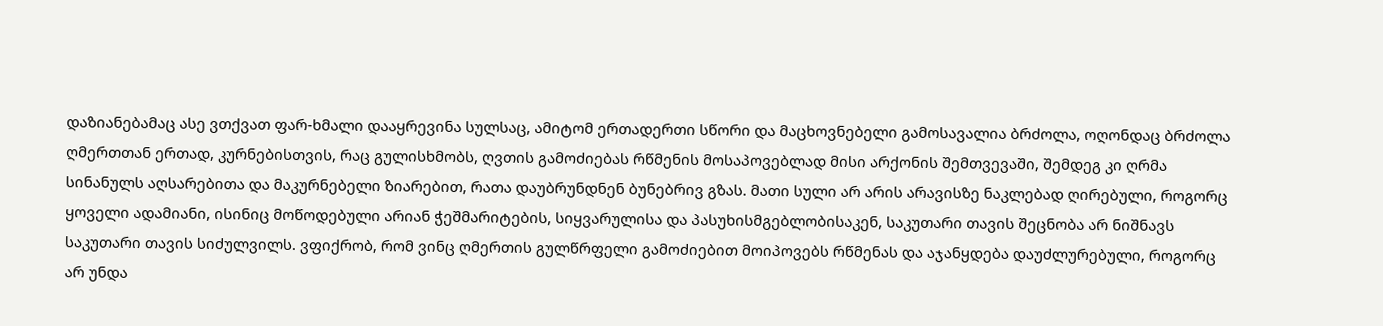დაზიანებამაც ასე ვთქვათ ფარ-ხმალი დააყრევინა სულსაც, ამიტომ ერთადერთი სწორი და მაცხოვნებელი გამოსავალია ბრძოლა, ოღონდაც ბრძოლა ღმერთთან ერთად, კურნებისთვის, რაც გულისხმობს, ღვთის გამოძიებას რწმენის მოსაპოვებლად მისი არქონის შემთვევაში, შემდეგ კი ღრმა სინანულს აღსარებითა და მაკურნებელი ზიარებით, რათა დაუბრუნდნენ ბუნებრივ გზას. მათი სული არ არის არავისზე ნაკლებად ღირებული, როგორც ყოველი ადამიანი, ისინიც მოწოდებული არიან ჭეშმარიტების, სიყვარულისა და პასუხისმგებლობისაკენ, საკუთარი თავის შეცნობა არ ნიშნავს საკუთარი თავის სიძულვილს. ვფიქრობ, რომ ვინც ღმერთის გულწრფელი გამოძიებით მოიპოვებს რწმენას და აჯანყდება დაუძლურებული, როგორც არ უნდა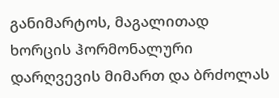განიმარტოს, მაგალითად ხორცის ჰორმონალური დარღვევის მიმართ და ბრძოლას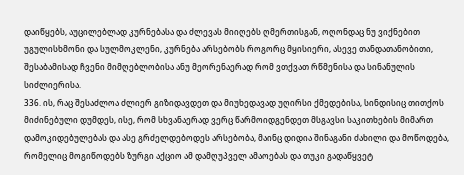დაიწყებს, აუცილებლად კურნებასა და ძლევას მიიღებს ღმერთისგან, ოღონდაც ნუ ვიქნებით უგულისხმონი და სულმოკლენი, კურნება არსებობს როგორც მყისიერი, ასევე თანდათანობითი, შესაბამისად ჩვენი მიმღებლობისა ანუ მეორენაერად რომ ვთქვათ რწმენისა და სინანულის სიძლიერისა.
336. ის, რაც შესაძლოა ძლიერ გიზიდავდეთ და მიუხედავად უღირსი ქმედებისა, სინდისიც თითქოს მიძინებული დუმდეს, ისე, რომ სხვანაერად ვერც წარმოიდგენდეთ მსგავსი საკითხების მიმართ დამოკიდებულებას და ასე გრძელდებოდეს არსებობა, მაინც დიდია შინაგანი ძახილი და მოწოდება, რომელიც მოგიწოდებს ზურგი აქციო ამ დამღუპველ ამაოებას და თუკი გადაწყვეტ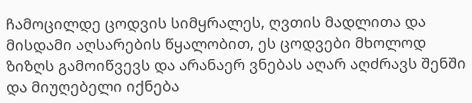ჩამოცილდე ცოდვის სიმყრალეს, ღვთის მადლითა და მისდამი აღსარების წყალობით, ეს ცოდვები მხოლოდ ზიზღს გამოიწვევს და არანაერ ვნებას აღარ აღძრავს შენში და მიუღებელი იქნება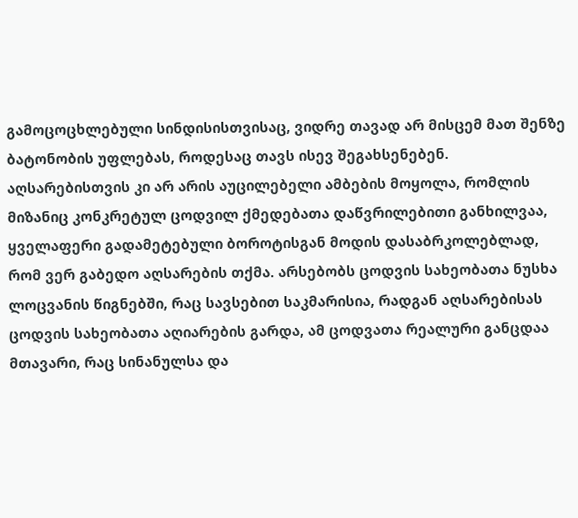გამოცოცხლებული სინდისისთვისაც, ვიდრე თავად არ მისცემ მათ შენზე ბატონობის უფლებას, როდესაც თავს ისევ შეგახსენებენ.
აღსარებისთვის კი არ არის აუცილებელი ამბების მოყოლა, რომლის მიზანიც კონკრეტულ ცოდვილ ქმედებათა დაწვრილებითი განხილვაა, ყველაფერი გადამეტებული ბოროტისგან მოდის დასაბრკოლებლად, რომ ვერ გაბედო აღსარების თქმა. არსებობს ცოდვის სახეობათა ნუსხა ლოცვანის წიგნებში, რაც სავსებით საკმარისია, რადგან აღსარებისას ცოდვის სახეობათა აღიარების გარდა, ამ ცოდვათა რეალური განცდაა მთავარი, რაც სინანულსა და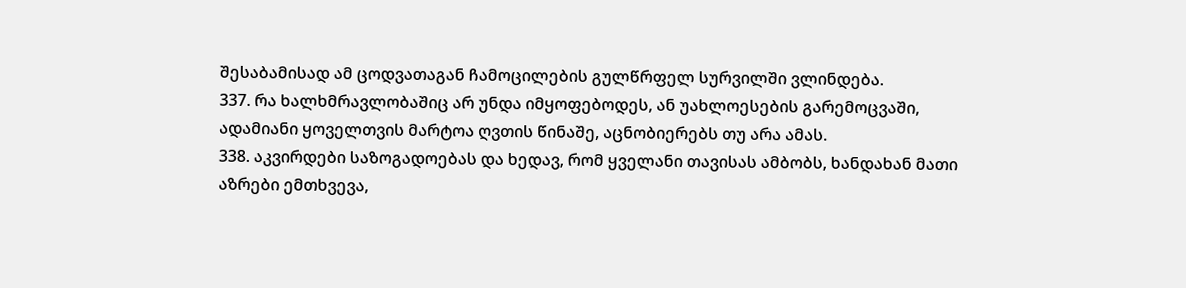შესაბამისად ამ ცოდვათაგან ჩამოცილების გულწრფელ სურვილში ვლინდება.
337. რა ხალხმრავლობაშიც არ უნდა იმყოფებოდეს, ან უახლოესების გარემოცვაში, ადამიანი ყოველთვის მარტოა ღვთის წინაშე, აცნობიერებს თუ არა ამას.
338. აკვირდები საზოგადოებას და ხედავ, რომ ყველანი თავისას ამბობს, ხანდახან მათი აზრები ემთხვევა,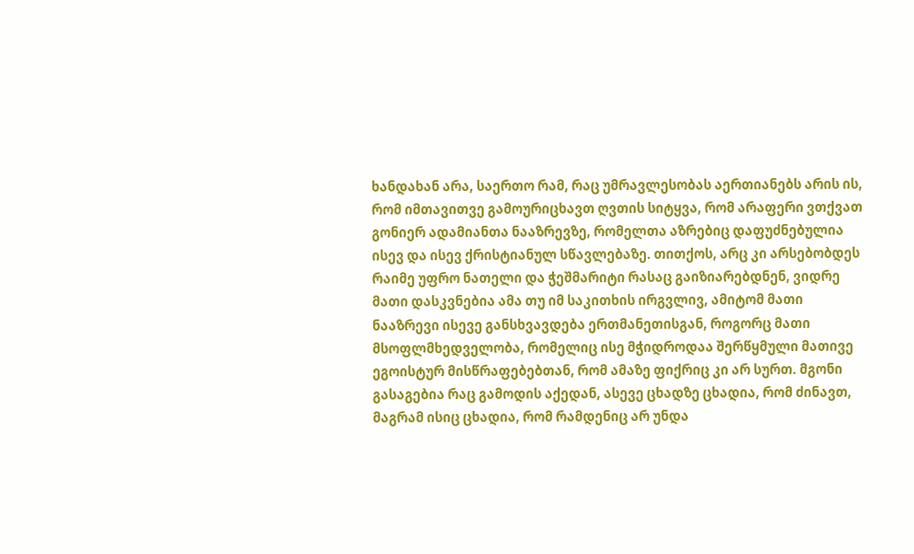ხანდახან არა, საერთო რამ, რაც უმრავლესობას აერთიანებს არის ის, რომ იმთავითვე გამოურიცხავთ ღვთის სიტყვა, რომ არაფერი ვთქვათ გონიერ ადამიანთა ნააზრევზე, რომელთა აზრებიც დაფუძნებულია ისევ და ისევ ქრისტიანულ სწავლებაზე. თითქოს, არც კი არსებობდეს რაიმე უფრო ნათელი და ჭეშმარიტი რასაც გაიზიარებდნენ, ვიდრე მათი დასკვნებია ამა თუ იმ საკითხის ირგვლივ, ამიტომ მათი ნააზრევი ისევე განსხვავდება ერთმანეთისგან, როგორც მათი მსოფლმხედველობა, რომელიც ისე მჭიდროდაა შერწყმული მათივე ეგოისტურ მისწრაფებებთან, რომ ამაზე ფიქრიც კი არ სურთ. მგონი გასაგებია რაც გამოდის აქედან, ასევე ცხადზე ცხადია, რომ ძინავთ, მაგრამ ისიც ცხადია, რომ რამდენიც არ უნდა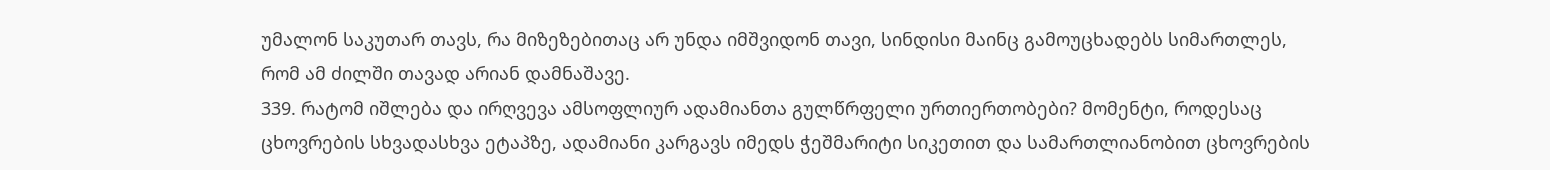უმალონ საკუთარ თავს, რა მიზეზებითაც არ უნდა იმშვიდონ თავი, სინდისი მაინც გამოუცხადებს სიმართლეს, რომ ამ ძილში თავად არიან დამნაშავე.
339. რატომ იშლება და ირღვევა ამსოფლიურ ადამიანთა გულწრფელი ურთიერთობები? მომენტი, როდესაც ცხოვრების სხვადასხვა ეტაპზე, ადამიანი კარგავს იმედს ჭეშმარიტი სიკეთით და სამართლიანობით ცხოვრების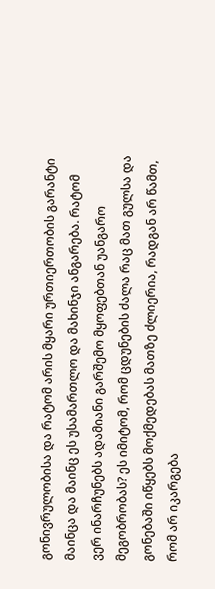გონივრულობისა და რატომ არის მყარი ურთიერთობის გარანტი მაინცა და მაინც ეს უსამართლო და მახინჯი ანგარება. რატომ ვერ ინარჩუნებს ადამიანი გარშემო მყოფებთან უანგარო მეგობრობას? ეს იმიტომ, რომ ცდუნების ძალა რაც მათ გულსა და გონებაში იწყებს მოქმედებას მათზე ძლიერია, რადგან არ წამთ, რომ არ იკარგება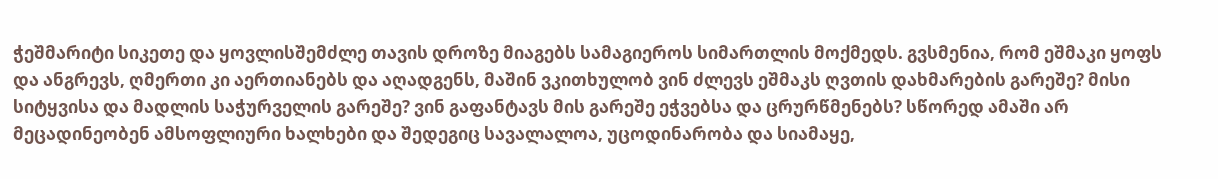ჭეშმარიტი სიკეთე და ყოვლისშემძლე თავის დროზე მიაგებს სამაგიეროს სიმართლის მოქმედს. გვსმენია, რომ ეშმაკი ყოფს და ანგრევს, ღმერთი კი აერთიანებს და აღადგენს, მაშინ ვკითხულობ ვინ ძლევს ეშმაკს ღვთის დახმარების გარეშე? მისი სიტყვისა და მადლის საჭურველის გარეშე? ვინ გაფანტავს მის გარეშე ეჭვებსა და ცრურწმენებს? სწორედ ამაში არ მეცადინეობენ ამსოფლიური ხალხები და შედეგიც სავალალოა, უცოდინარობა და სიამაყე,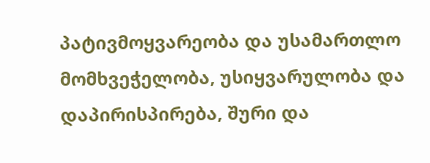პატივმოყვარეობა და უსამართლო მომხვეჭელობა, უსიყვარულობა და დაპირისპირება, შური და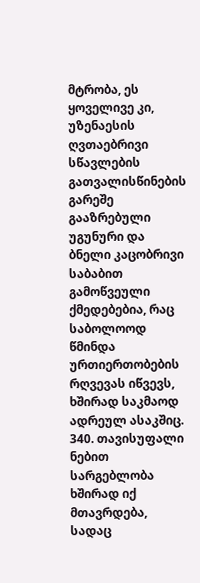მტრობა, ეს ყოველივე კი, უზენაესის ღვთაებრივი სწავლების გათვალისწინების გარეშე გააზრებული უგუნური და ბნელი კაცობრივი საბაბით გამოწვეული ქმედებებია, რაც საბოლოოდ წმინდა ურთიერთობების რღვევას იწვევს, ხშირად საკმაოდ ადრეულ ასაკშიც.
340. თავისუფალი ნებით სარგებლობა ხშირად იქ მთავრდება, სადაც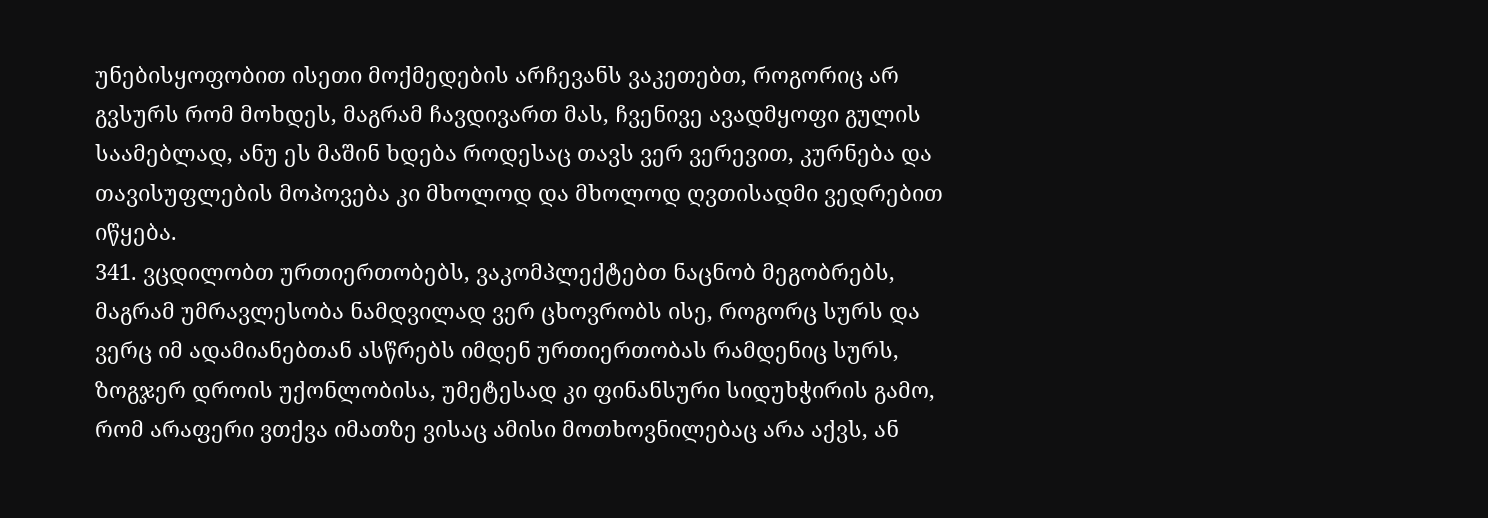უნებისყოფობით ისეთი მოქმედების არჩევანს ვაკეთებთ, როგორიც არ გვსურს რომ მოხდეს, მაგრამ ჩავდივართ მას, ჩვენივე ავადმყოფი გულის საამებლად, ანუ ეს მაშინ ხდება როდესაც თავს ვერ ვერევით, კურნება და თავისუფლების მოპოვება კი მხოლოდ და მხოლოდ ღვთისადმი ვედრებით იწყება.
341. ვცდილობთ ურთიერთობებს, ვაკომპლექტებთ ნაცნობ მეგობრებს, მაგრამ უმრავლესობა ნამდვილად ვერ ცხოვრობს ისე, როგორც სურს და ვერც იმ ადამიანებთან ასწრებს იმდენ ურთიერთობას რამდენიც სურს, ზოგჯერ დროის უქონლობისა, უმეტესად კი ფინანსური სიდუხჭირის გამო, რომ არაფერი ვთქვა იმათზე ვისაც ამისი მოთხოვნილებაც არა აქვს, ან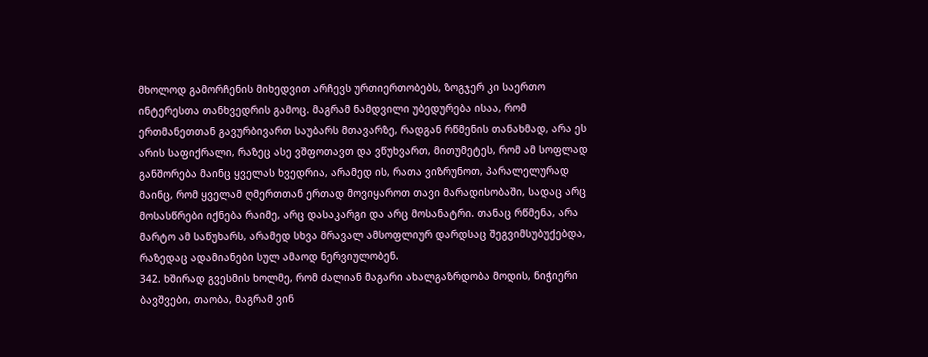მხოლოდ გამორჩენის მიხედვით არჩევს ურთიერთობებს, ზოგჯერ კი საერთო ინტერესთა თანხვედრის გამოც. მაგრამ ნამდვილი უბედურება ისაა, რომ ერთმანეთთან გავურბივართ საუბარს მთავარზე, რადგან რწმენის თანახმად, არა ეს არის საფიქრალი, რაზეც ასე ვშფოთავთ და ვწუხვართ, მითუმეტეს, რომ ამ სოფლად განშორება მაინც ყველას ხვედრია, არამედ ის, რათა ვიზრუნოთ, პარალელურად მაინც, რომ ყველამ ღმერთთან ერთად მოვიყაროთ თავი მარადისობაში, სადაც არც მოსასწრები იქნება რაიმე, არც დასაკარგი და არც მოსანატრი. თანაც რწმენა, არა მარტო ამ საწუხარს, არამედ სხვა მრავალ ამსოფლიურ დარდსაც შეგვიმსუბუქებდა, რაზედაც ადამიანები სულ ამაოდ ნერვიულობენ.
342. ხშირად გვესმის ხოლმე, რომ ძალიან მაგარი ახალგაზრდობა მოდის, ნიჭიერი ბავშვები, თაობა, მაგრამ ვინ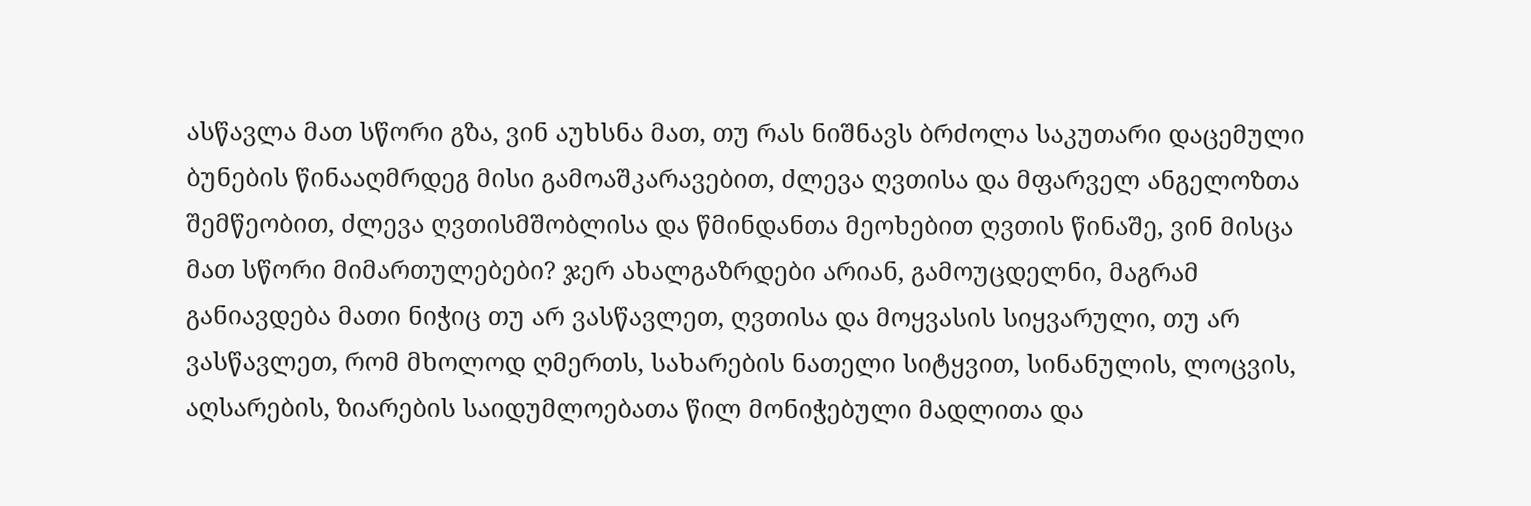ასწავლა მათ სწორი გზა, ვინ აუხსნა მათ, თუ რას ნიშნავს ბრძოლა საკუთარი დაცემული ბუნების წინააღმრდეგ მისი გამოაშკარავებით, ძლევა ღვთისა და მფარველ ანგელოზთა შემწეობით, ძლევა ღვთისმშობლისა და წმინდანთა მეოხებით ღვთის წინაშე, ვინ მისცა მათ სწორი მიმართულებები? ჯერ ახალგაზრდები არიან, გამოუცდელნი, მაგრამ განიავდება მათი ნიჭიც თუ არ ვასწავლეთ, ღვთისა და მოყვასის სიყვარული, თუ არ ვასწავლეთ, რომ მხოლოდ ღმერთს, სახარების ნათელი სიტყვით, სინანულის, ლოცვის, აღსარების, ზიარების საიდუმლოებათა წილ მონიჭებული მადლითა და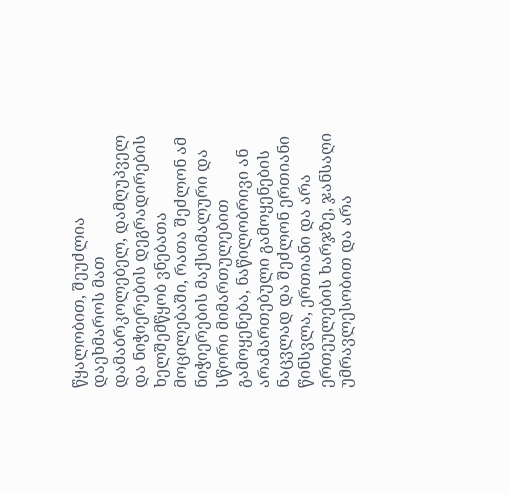წყალობით, შეუძლია დაეხმაროს მათ დამაბრკოლებელ, დამღუპველ და ნიჭიერების დეგრადირების ხელშემწყობ ვნებათა მოცილებაში, რათა შეძლონ ამ ნიჭიერების მაქსიმალური და სწორი მიმართულებით გამოყენება, ნაწილობრივი ან არამართებული გამოყენების ნაცვლად და შეძლონ ერთიანი წინსვლა, ერთიანი და არა ერთეულების ხარჯზე, ჯანსაღი უმრავლესობით და არა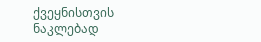ქვეყნისთვის ნაკლებად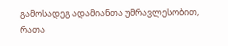გამოსადეგ ადამიანთა უმრავლესობით, რათა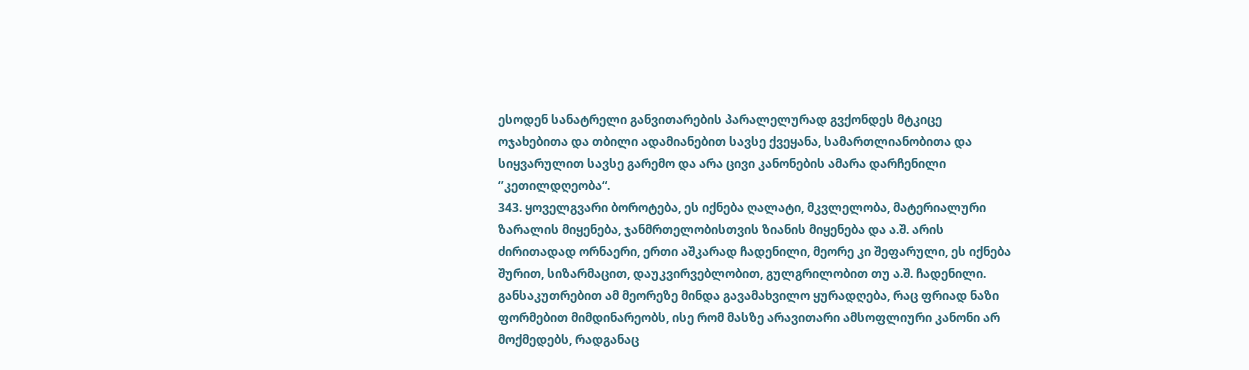ესოდენ სანატრელი განვითარების პარალელურად გვქონდეს მტკიცე ოჯახებითა და თბილი ადამიანებით სავსე ქვეყანა, სამართლიანობითა და სიყვარულით სავსე გარემო და არა ცივი კანონების ამარა დარჩენილი ‘’კეთილდღეობა“.
343. ყოველგვარი ბოროტება, ეს იქნება ღალატი, მკვლელობა, მატერიალური ზარალის მიყენება, ჯანმრთელობისთვის ზიანის მიყენება და ა.შ. არის ძირითადად ორნაერი, ერთი აშკარად ჩადენილი, მეორე კი შეფარული, ეს იქნება შურით, სიზარმაცით, დაუკვირვებლობით, გულგრილობით თუ ა.შ. ჩადენილი. განსაკუთრებით ამ მეორეზე მინდა გავამახვილო ყურადღება, რაც ფრიად ნაზი ფორმებით მიმდინარეობს, ისე რომ მასზე არავითარი ამსოფლიური კანონი არ მოქმედებს, რადგანაც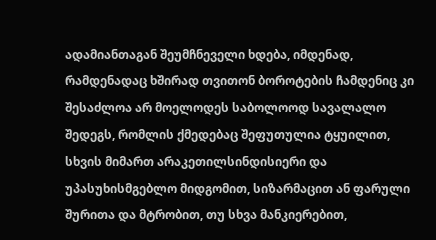ადამიანთაგან შეუმჩნეველი ხდება, იმდენად, რამდენადაც ხშირად თვითონ ბოროტების ჩამდენიც კი შესაძლოა არ მოელოდეს საბოლოოდ სავალალო შედეგს, რომლის ქმედებაც შეფუთულია ტყუილით, სხვის მიმართ არაკეთილსინდისიერი და უპასუხისმგებლო მიდგომით, სიზარმაცით ან ფარული შურითა და მტრობით, თუ სხვა მანკიერებით,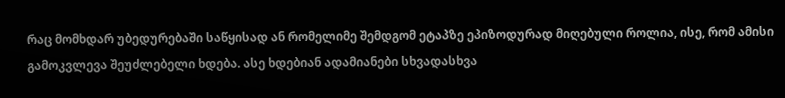რაც მომხდარ უბედურებაში საწყისად ან რომელიმე შემდგომ ეტაპზე ეპიზოდურად მიღებული როლია, ისე, რომ ამისი გამოკვლევა შეუძლებელი ხდება. ასე ხდებიან ადამიანები სხვადასხვა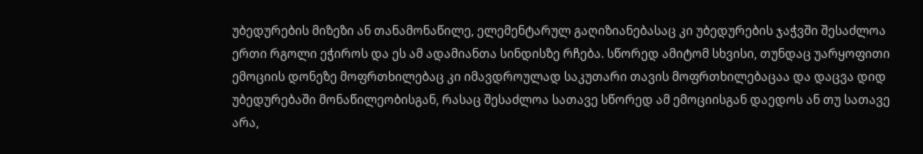უბედურების მიზეზი ან თანამონაწილე, ელემენტარულ გაღიზიანებასაც კი უბედურების ჯაჭვში შესაძლოა ერთი რგოლი ეჭიროს და ეს ამ ადამიანთა სინდისზე რჩება. სწორედ ამიტომ სხვისი, თუნდაც უარყოფითი ემოციის დონეზე მოფრთხილებაც კი იმავდროულად საკუთარი თავის მოფრთხილებაცაა და დაცვა დიდ უბედურებაში მონაწილეობისგან, რასაც შესაძლოა სათავე სწორედ ამ ემოციისგან დაედოს ან თუ სათავე არა,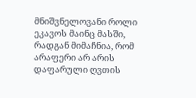მნიშვნელოვანი როლი ეკავოს მაინც მასში, რადგან მიმაჩნია, რომ არაფერი არ არის დაფარული ღვთის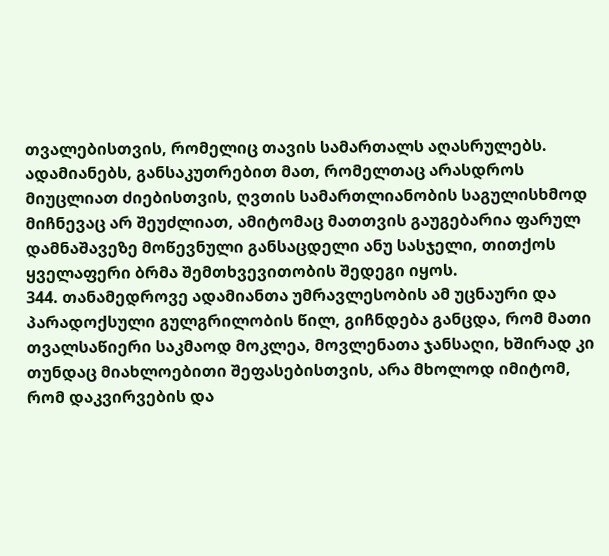თვალებისთვის, რომელიც თავის სამართალს აღასრულებს. ადამიანებს, განსაკუთრებით მათ, რომელთაც არასდროს მიუცლიათ ძიებისთვის, ღვთის სამართლიანობის საგულისხმოდ მიჩნევაც არ შეუძლიათ, ამიტომაც მათთვის გაუგებარია ფარულ დამნაშავეზე მოწევნული განსაცდელი ანუ სასჯელი, თითქოს ყველაფერი ბრმა შემთხვევითობის შედეგი იყოს.
344. თანამედროვე ადამიანთა უმრავლესობის ამ უცნაური და პარადოქსული გულგრილობის წილ, გიჩნდება განცდა, რომ მათი თვალსაწიერი საკმაოდ მოკლეა, მოვლენათა ჯანსაღი, ხშირად კი თუნდაც მიახლოებითი შეფასებისთვის, არა მხოლოდ იმიტომ, რომ დაკვირვების და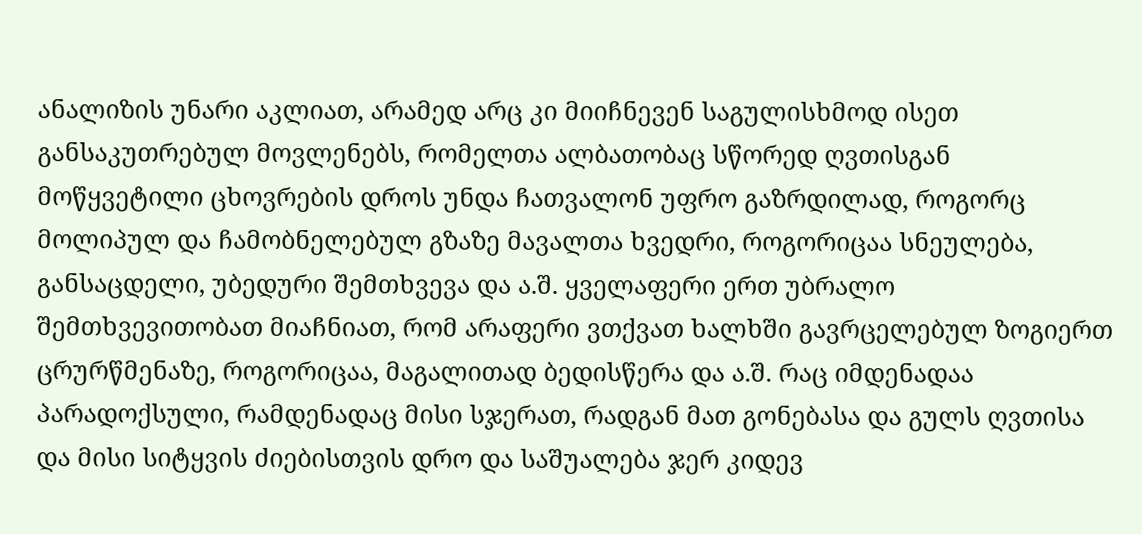ანალიზის უნარი აკლიათ, არამედ არც კი მიიჩნევენ საგულისხმოდ ისეთ განსაკუთრებულ მოვლენებს, რომელთა ალბათობაც სწორედ ღვთისგან მოწყვეტილი ცხოვრების დროს უნდა ჩათვალონ უფრო გაზრდილად, როგორც მოლიპულ და ჩამობნელებულ გზაზე მავალთა ხვედრი, როგორიცაა სნეულება, განსაცდელი, უბედური შემთხვევა და ა.შ. ყველაფერი ერთ უბრალო შემთხვევითობათ მიაჩნიათ, რომ არაფერი ვთქვათ ხალხში გავრცელებულ ზოგიერთ ცრურწმენაზე, როგორიცაა, მაგალითად ბედისწერა და ა.შ. რაც იმდენადაა პარადოქსული, რამდენადაც მისი სჯერათ, რადგან მათ გონებასა და გულს ღვთისა და მისი სიტყვის ძიებისთვის დრო და საშუალება ჯერ კიდევ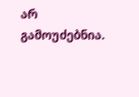არ გამოუძებნია.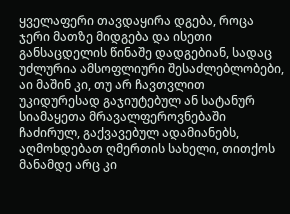ყველაფერი თავდაყირა დგება, როცა ჯერი მათზე მიდგება და ისეთი განსაცდელის წინაშე დადგებიან, სადაც უძლურია ამსოფლიური შესაძლებლობები, აი მაშინ კი, თუ არ ჩავთვლით უკიდურესად გაჯიუტებულ ან სატანურ სიამაყეთა მრავალფეროვნებაში ჩაძირულ, გაქვავებულ ადამიანებს, აღმოხდებათ ღმერთის სახელი, თითქოს მანამდე არც კი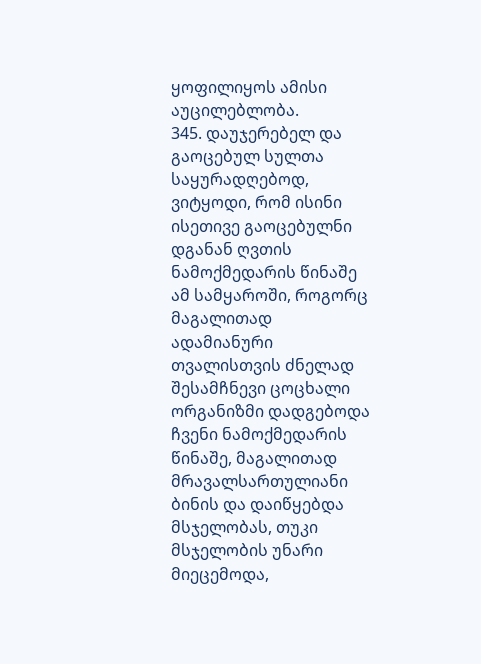ყოფილიყოს ამისი აუცილებლობა.
345. დაუჯერებელ და გაოცებულ სულთა საყურადღებოდ, ვიტყოდი, რომ ისინი ისეთივე გაოცებულნი დგანან ღვთის ნამოქმედარის წინაშე ამ სამყაროში, როგორც მაგალითად ადამიანური თვალისთვის ძნელად შესამჩნევი ცოცხალი ორგანიზმი დადგებოდა ჩვენი ნამოქმედარის წინაშე, მაგალითად მრავალსართულიანი ბინის და დაიწყებდა მსჯელობას, თუკი მსჯელობის უნარი მიეცემოდა,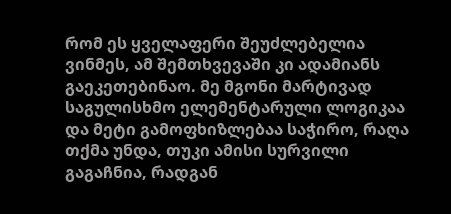რომ ეს ყველაფერი შეუძლებელია ვინმეს, ამ შემთხვევაში კი ადამიანს გაეკეთებინაო. მე მგონი მარტივად საგულისხმო ელემენტარული ლოგიკაა და მეტი გამოფხიზლებაა საჭირო, რაღა თქმა უნდა, თუკი ამისი სურვილი გაგაჩნია, რადგან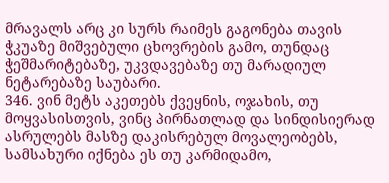მრავალს არც კი სურს რაიმეს გაგონება თავის ჭკუაზე მიშვებული ცხოვრების გამო, თუნდაც ჭეშმარიტებაზე, უკვდავებაზე თუ მარადიულ ნეტარებაზე საუბარი.
346. ვინ მეტს აკეთებს ქვეყნის, ოჯახის, თუ მოყვასისთვის, ვინც პირნათლად და სინდისიერად ასრულებს მასზე დაკისრებულ მოვალეობებს, სამსახური იქნება ეს თუ კარმიდამო,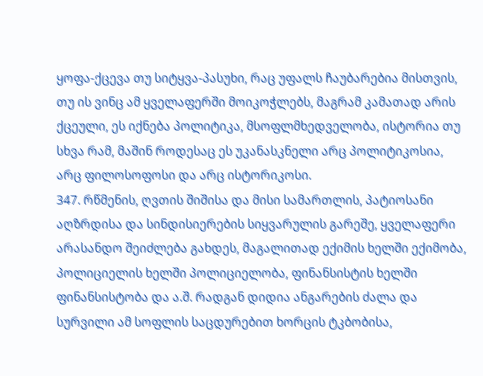ყოფა-ქცევა თუ სიტყვა-პასუხი, რაც უფალს ჩაუბარებია მისთვის, თუ ის ვინც ამ ყველაფერში მოიკოჭლებს, მაგრამ კამათად არის ქცეული, ეს იქნება პოლიტიკა, მსოფლმხედველობა, ისტორია თუ სხვა რამ, მაშინ როდესაც ეს უკანასკნელი არც პოლიტიკოსია, არც ფილოსოფოსი და არც ისტორიკოსი.
347. რწმენის, ღვთის შიშისა და მისი სამართლის, პატიოსანი აღზრდისა და სინდისიერების სიყვარულის გარეშე, ყველაფერი არასანდო შეიძლება გახდეს, მაგალითად ექიმის ხელში ექიმობა, პოლიციელის ხელში პოლიციელობა, ფინანსისტის ხელში ფინანსისტობა და ა.შ. რადგან დიდია ანგარების ძალა და სურვილი ამ სოფლის საცდურებით ხორცის ტკბობისა,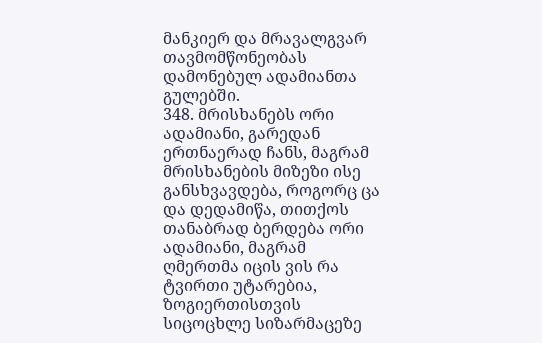მანკიერ და მრავალგვარ თავმომწონეობას დამონებულ ადამიანთა გულებში.
348. მრისხანებს ორი ადამიანი, გარედან ერთნაერად ჩანს, მაგრამ მრისხანების მიზეზი ისე განსხვავდება, როგორც ცა და დედამიწა, თითქოს თანაბრად ბერდება ორი ადამიანი, მაგრამ ღმერთმა იცის ვის რა ტვირთი უტარებია, ზოგიერთისთვის სიცოცხლე სიზარმაცეზე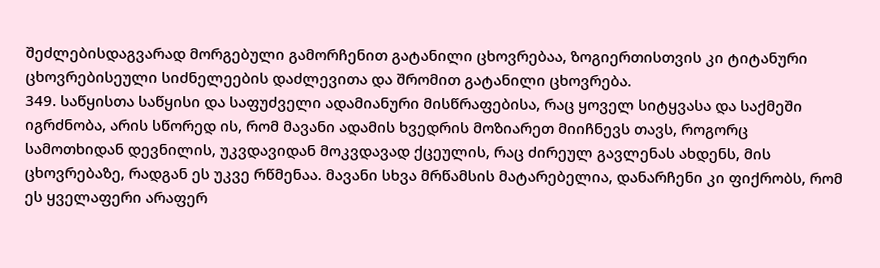შეძლებისდაგვარად მორგებული გამორჩენით გატანილი ცხოვრებაა, ზოგიერთისთვის კი ტიტანური ცხოვრებისეული სიძნელეების დაძლევითა და შრომით გატანილი ცხოვრება.
349. საწყისთა საწყისი და საფუძველი ადამიანური მისწრაფებისა, რაც ყოველ სიტყვასა და საქმეში იგრძნობა, არის სწორედ ის, რომ მავანი ადამის ხვედრის მოზიარეთ მიიჩნევს თავს, როგორც სამოთხიდან დევნილის, უკვდავიდან მოკვდავად ქცეულის, რაც ძირეულ გავლენას ახდენს, მის ცხოვრებაზე, რადგან ეს უკვე რწმენაა. მავანი სხვა მრწამსის მატარებელია, დანარჩენი კი ფიქრობს, რომ ეს ყველაფერი არაფერ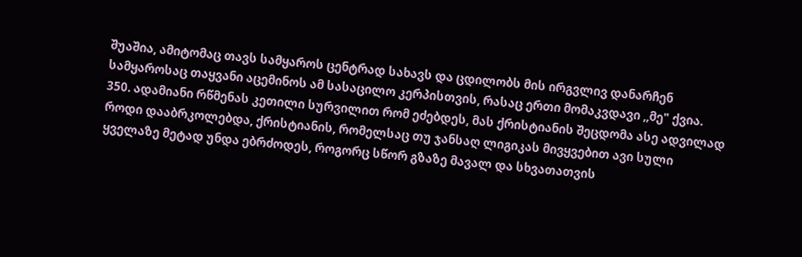შუაშია, ამიტომაც თავს სამყაროს ცენტრად სახავს და ცდილობს მის ირგვლივ დანარჩენ სამყაროსაც თაყვანი აცემინოს ამ სასაცილო კერპისთვის, რასაც ერთი მომაკვდავი ,,მე" ქვია.
350. ადამიანი რწმენას კეთილი სურვილით რომ ეძებდეს, მას ქრისტიანის შეცდომა ასე ადვილად როდი დააბრკოლებდა, ქრისტიანის, რომელსაც თუ ჯანსაღ ლიგიკას მივყვებით ავი სული ყველაზე მეტად უნდა ებრძოდეს, როგორც სწორ გზაზე მავალ და სხვათათვის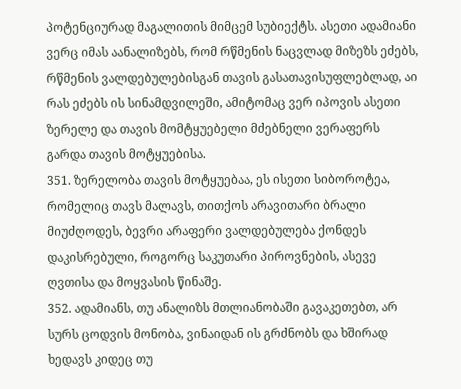პოტენციურად მაგალითის მიმცემ სუბიექტს. ასეთი ადამიანი ვერც იმას აანალიზებს, რომ რწმენის ნაცვლად მიზეზს ეძებს, რწმენის ვალდებულებისგან თავის გასათავისუფლებლად, აი რას ეძებს ის სინამდვილეში, ამიტომაც ვერ იპოვის ასეთი ზერელე და თავის მომტყუებელი მძებნელი ვერაფერს გარდა თავის მოტყუებისა.
351. ზერელობა თავის მოტყუებაა, ეს ისეთი სიბოროტეა, რომელიც თავს მალავს, თითქოს არავითარი ბრალი მიუძღოდეს, ბევრი არაფერი ვალდებულება ქონდეს დაკისრებული, როგორც საკუთარი პიროვნების, ასევე ღვთისა და მოყვასის წინაშე.
352. ადამიანს, თუ ანალიზს მთლიანობაში გავაკეთებთ, არ სურს ცოდვის მონობა, ვინაიდან ის გრძნობს და ხშირად ხედავს კიდეც თუ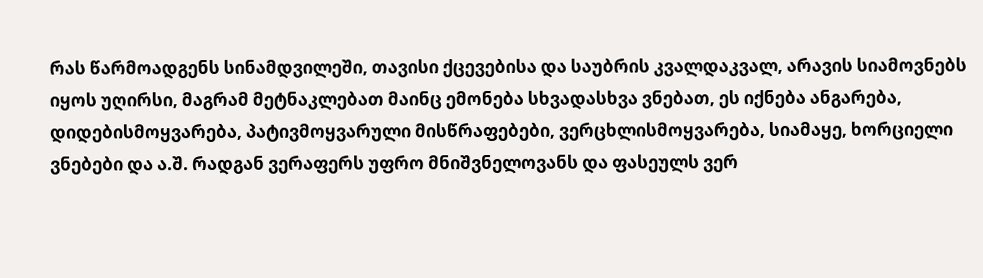რას წარმოადგენს სინამდვილეში, თავისი ქცევებისა და საუბრის კვალდაკვალ, არავის სიამოვნებს იყოს უღირსი, მაგრამ მეტნაკლებათ მაინც ემონება სხვადასხვა ვნებათ, ეს იქნება ანგარება, დიდებისმოყვარება, პატივმოყვარული მისწრაფებები, ვერცხლისმოყვარება, სიამაყე, ხორციელი ვნებები და ა.შ. რადგან ვერაფერს უფრო მნიშვნელოვანს და ფასეულს ვერ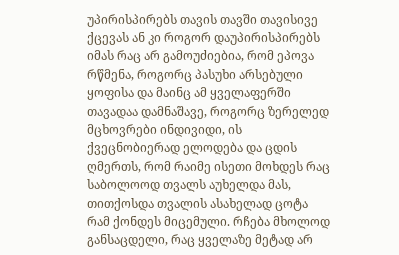უპირისპირებს თავის თავში თავისივე ქცევას ან კი როგორ დაუპირისპირებს იმას რაც არ გამოუძიებია, რომ ეპოვა რწმენა, როგორც პასუხი არსებული ყოფისა და მაინც ამ ყველაფერში თავადაა დამნაშავე, როგორც ზერელედ მცხოვრები ინდივიდი, ის ქვეცნობიერად ელოდება და ცდის ღმერთს, რომ რაიმე ისეთი მოხდეს რაც საბოლოოდ თვალს აუხელდა მას, თითქოსდა თვალის ასახელად ცოტა რამ ქონდეს მიცემული. რჩება მხოლოდ განსაცდელი, რაც ყველაზე მეტად არ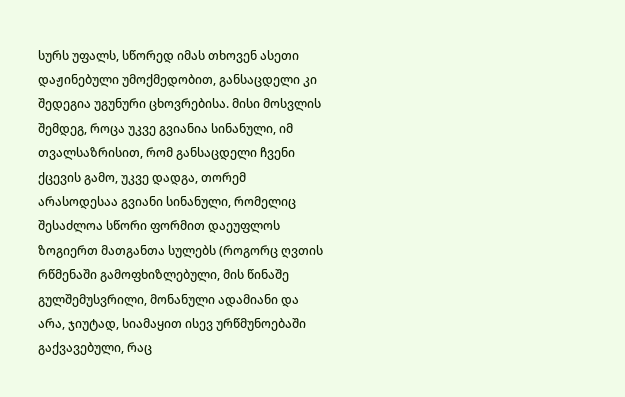სურს უფალს, სწორედ იმას თხოვენ ასეთი დაჟინებული უმოქმედობით, განსაცდელი კი შედეგია უგუნური ცხოვრებისა. მისი მოსვლის შემდეგ, როცა უკვე გვიანია სინანული, იმ თვალსაზრისით, რომ განსაცდელი ჩვენი ქცევის გამო, უკვე დადგა, თორემ არასოდესაა გვიანი სინანული, რომელიც შესაძლოა სწორი ფორმით დაეუფლოს ზოგიერთ მათგანთა სულებს (როგორც ღვთის რწმენაში გამოფხიზლებული, მის წინაშე გულშემუსვრილი, მონანული ადამიანი და არა, ჯიუტად, სიამაყით ისევ ურწმუნოებაში გაქვავებული, რაც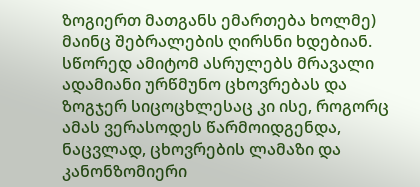ზოგიერთ მათგანს ემართება ხოლმე) მაინც შებრალების ღირსნი ხდებიან.
სწორედ ამიტომ ასრულებს მრავალი ადამიანი ურწმუნო ცხოვრებას და ზოგჯერ სიცოცხლესაც კი ისე, როგორც ამას ვერასოდეს წარმოიდგენდა, ნაცვლად, ცხოვრების ლამაზი და კანონზომიერი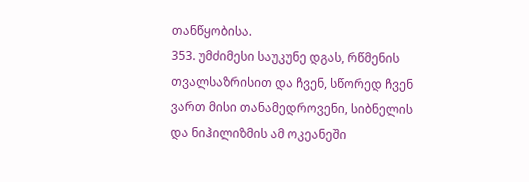თანწყობისა.
353. უმძიმესი საუკუნე დგას, რწმენის თვალსაზრისით და ჩვენ, სწორედ ჩვენ ვართ მისი თანამედროვენი, სიბნელის და ნიჰილიზმის ამ ოკეანეში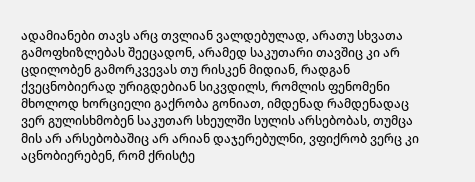ადამიანები თავს არც თვლიან ვალდებულად, არათუ სხვათა გამოფხიზლებას შეეცადონ, არამედ საკუთარი თავშიც კი არ ცდილობენ გამორკვევას თუ რისკენ მიდიან, რადგან ქვეცნობიერად ურიგდებიან სიკვდილს, რომლის ფენომენი მხოლოდ ხორციელი გაქრობა გონიათ, იმდენად რამდენადაც ვერ გულისხმობენ საკუთარ სხეულში სულის არსებობას, თუმცა მის არ არსებობაშიც არ არიან დაჯერებულნი, ვფიქრობ ვერც კი აცნობიერებენ, რომ ქრისტე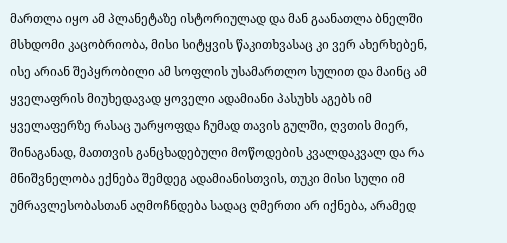მართლა იყო ამ პლანეტაზე ისტორიულად და მან გაანათლა ბნელში მსხდომი კაცობრიობა, მისი სიტყვის წაკითხვასაც კი ვერ ახერხებენ, ისე არიან შეპყრობილი ამ სოფლის უსამართლო სულით და მაინც ამ ყველაფრის მიუხედავად ყოველი ადამიანი პასუხს აგებს იმ ყველაფერზე რასაც უარყოფდა ჩუმად თავის გულში, ღვთის მიერ, შინაგანად, მათთვის განცხადებული მოწოდების კვალდაკვალ და რა მნიშვნელობა ექნება შემდეგ ადამიანისთვის, თუკი მისი სული იმ უმრავლესობასთან აღმოჩნდება სადაც ღმერთი არ იქნება, არამედ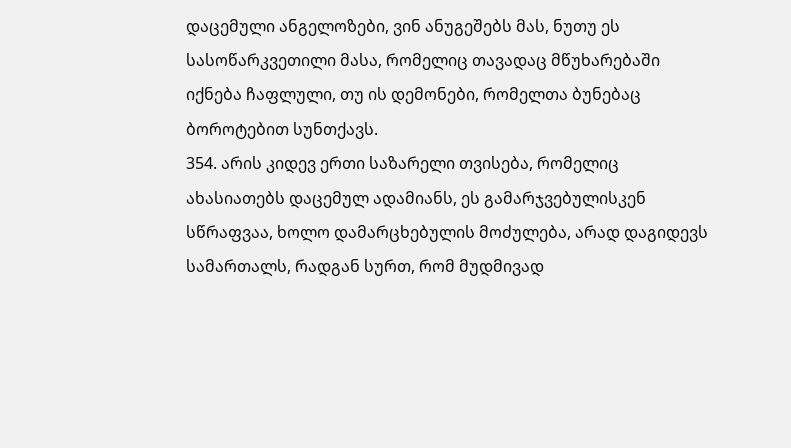დაცემული ანგელოზები, ვინ ანუგეშებს მას, ნუთუ ეს სასოწარკვეთილი მასა, რომელიც თავადაც მწუხარებაში იქნება ჩაფლული, თუ ის დემონები, რომელთა ბუნებაც ბოროტებით სუნთქავს.
354. არის კიდევ ერთი საზარელი თვისება, რომელიც ახასიათებს დაცემულ ადამიანს, ეს გამარჯვებულისკენ სწრაფვაა, ხოლო დამარცხებულის მოძულება, არად დაგიდევს სამართალს, რადგან სურთ, რომ მუდმივად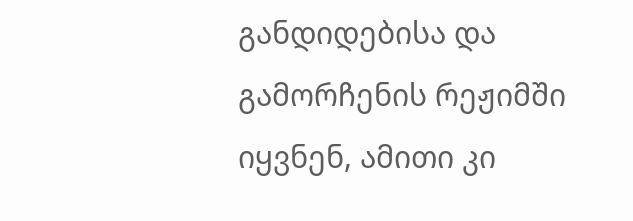განდიდებისა და გამორჩენის რეჟიმში იყვნენ, ამითი კი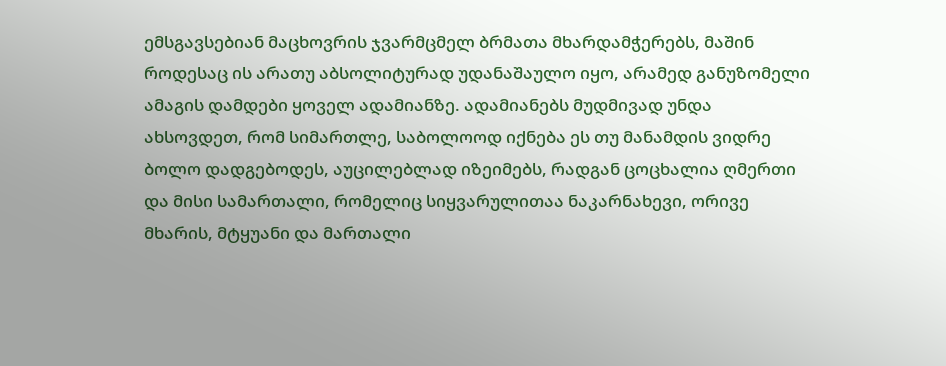ემსგავსებიან მაცხოვრის ჯვარმცმელ ბრმათა მხარდამჭერებს, მაშინ როდესაც ის არათუ აბსოლიტურად უდანაშაულო იყო, არამედ განუზომელი ამაგის დამდები ყოველ ადამიანზე. ადამიანებს მუდმივად უნდა ახსოვდეთ, რომ სიმართლე, საბოლოოდ იქნება ეს თუ მანამდის ვიდრე ბოლო დადგებოდეს, აუცილებლად იზეიმებს, რადგან ცოცხალია ღმერთი და მისი სამართალი, რომელიც სიყვარულითაა ნაკარნახევი, ორივე მხარის, მტყუანი და მართალი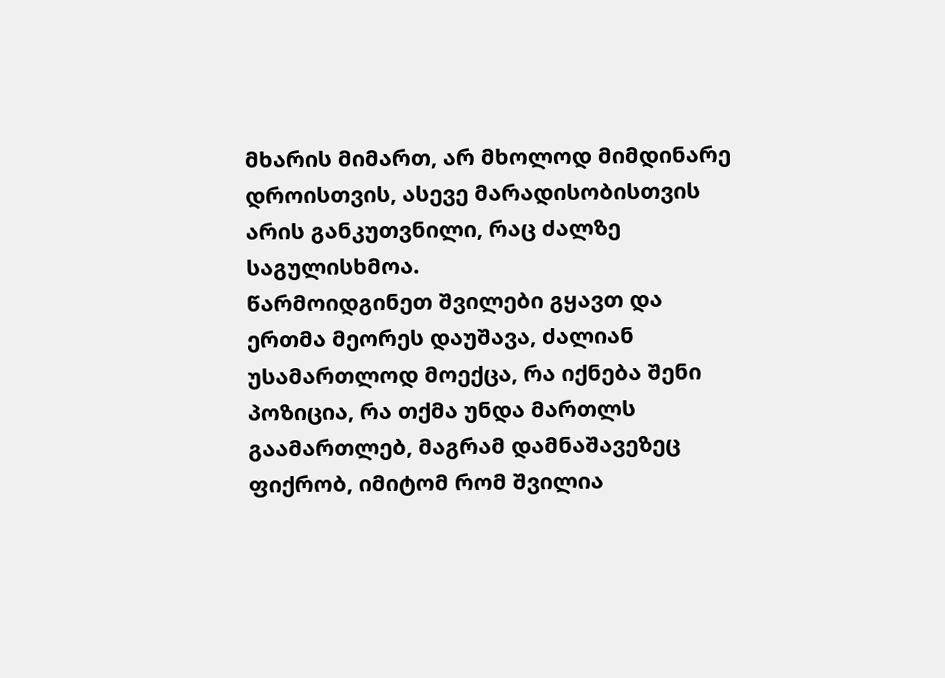მხარის მიმართ, არ მხოლოდ მიმდინარე დროისთვის, ასევე მარადისობისთვის არის განკუთვნილი, რაც ძალზე საგულისხმოა.
წარმოიდგინეთ შვილები გყავთ და ერთმა მეორეს დაუშავა, ძალიან უსამართლოდ მოექცა, რა იქნება შენი პოზიცია, რა თქმა უნდა მართლს გაამართლებ, მაგრამ დამნაშავეზეც ფიქრობ, იმიტომ რომ შვილია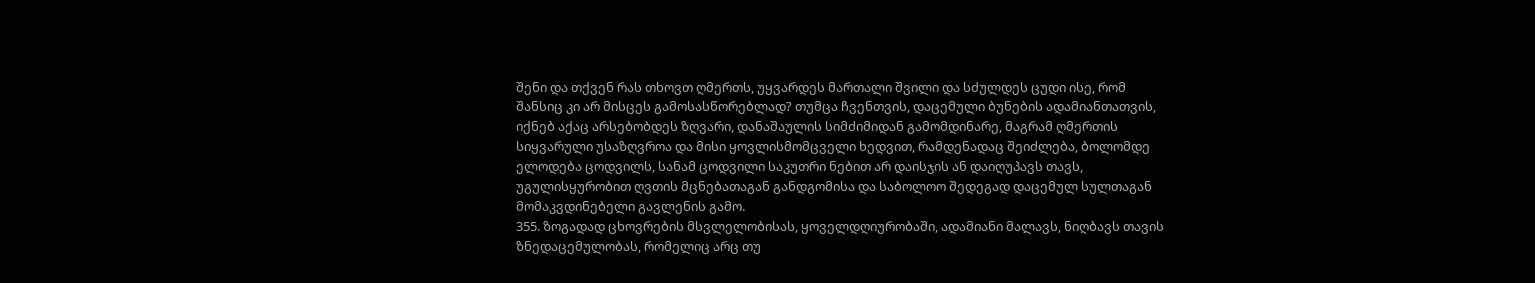შენი და თქვენ რას თხოვთ ღმერთს, უყვარდეს მართალი შვილი და სძულდეს ცუდი ისე, რომ შანსიც კი არ მისცეს გამოსასწორებლად? თუმცა ჩვენთვის, დაცემული ბუნების ადამიანთათვის, იქნებ აქაც არსებობდეს ზღვარი, დანაშაულის სიმძიმიდან გამომდინარე, მაგრამ ღმერთის სიყვარული უსაზღვროა და მისი ყოვლისმომცველი ხედვით, რამდენადაც შეიძლება, ბოლომდე ელოდება ცოდვილს, სანამ ცოდვილი საკუთრი ნებით არ დაისჯის ან დაიღუპავს თავს, უგულისყურობით ღვთის მცნებათაგან განდგომისა და საბოლოო შედეგად დაცემულ სულთაგან მომაკვდინებელი გავლენის გამო.
355. ზოგადად ცხოვრების მსვლელობისას, ყოველდღიურობაში, ადამიანი მალავს, ნიღბავს თავის ზნედაცემულობას, რომელიც არც თუ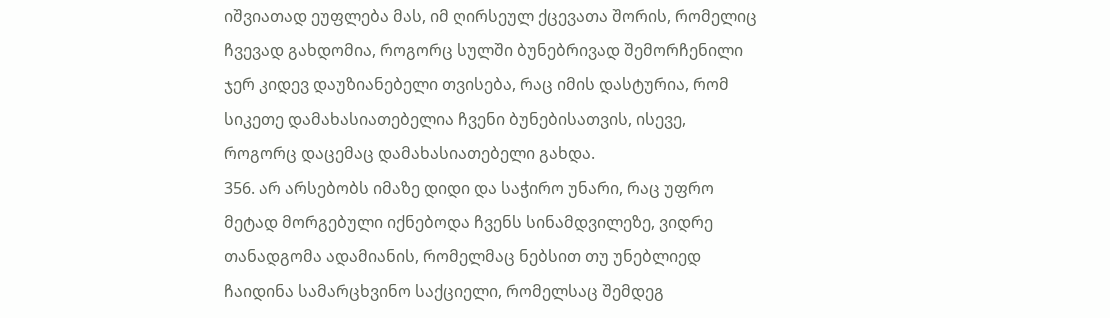იშვიათად ეუფლება მას, იმ ღირსეულ ქცევათა შორის, რომელიც ჩვევად გახდომია, როგორც სულში ბუნებრივად შემორჩენილი ჯერ კიდევ დაუზიანებელი თვისება, რაც იმის დასტურია, რომ სიკეთე დამახასიათებელია ჩვენი ბუნებისათვის, ისევე, როგორც დაცემაც დამახასიათებელი გახდა.
356. არ არსებობს იმაზე დიდი და საჭირო უნარი, რაც უფრო მეტად მორგებული იქნებოდა ჩვენს სინამდვილეზე, ვიდრე თანადგომა ადამიანის, რომელმაც ნებსით თუ უნებლიედ ჩაიდინა სამარცხვინო საქციელი, რომელსაც შემდეგ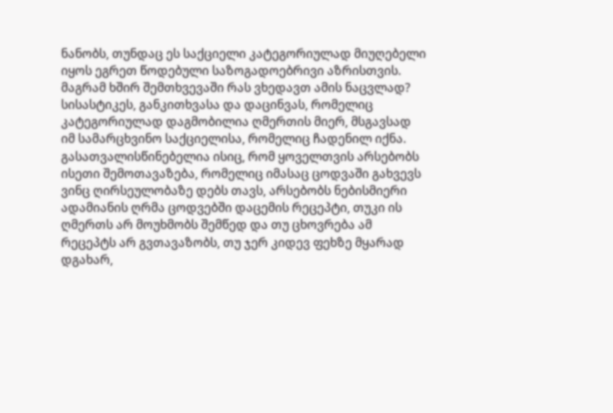ნანობს, თუნდაც ეს საქციელი კატეგორიულად მიუღებელი იყოს ეგრეთ წოდებული საზოგადოებრივი აზრისთვის. მაგრამ ხშირ შემთხვევაში რას ვხედავთ ამის ნაცვლად? სისასტიკეს, განკითხვასა და დაცინვას, რომელიც კატეგორიულად დაგმობილია ღმერთის მიერ, მსგავსად იმ სამარცხვინო საქციელისა, რომელიც ჩადენილ იქნა.
გასათვალისწინებელია ისიც, რომ ყოველთვის არსებობს ისეთი შემოთავაზება, რომელიც იმასაც ცოდვაში გახვევს ვინც ღირსეულობაზე დებს თავს, არსებობს ნებისმიერი ადამიანის ღრმა ცოდვებში დაცემის რეცეპტი, თუკი ის ღმერთს არ მოუხმობს შემწედ და თუ ცხოვრება ამ რეცეპტს არ გვთავაზობს, თუ ჯერ კიდევ ფეხზე მყარად დგახარ,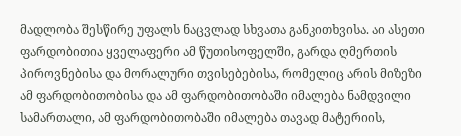მადლობა შესწირე უფალს ნაცვლად სხვათა განკითხვისა. აი ასეთი ფარდობითია ყველაფერი ამ წუთისოფელში, გარდა ღმერთის პიროვნებისა და მორალური თვისებებისა, რომელიც არის მიზეზი ამ ფარდობითობისა და ამ ფარდობითობაში იმალება ნამდვილი სამართალი, ამ ფარდობითობაში იმალება თავად მატერიის,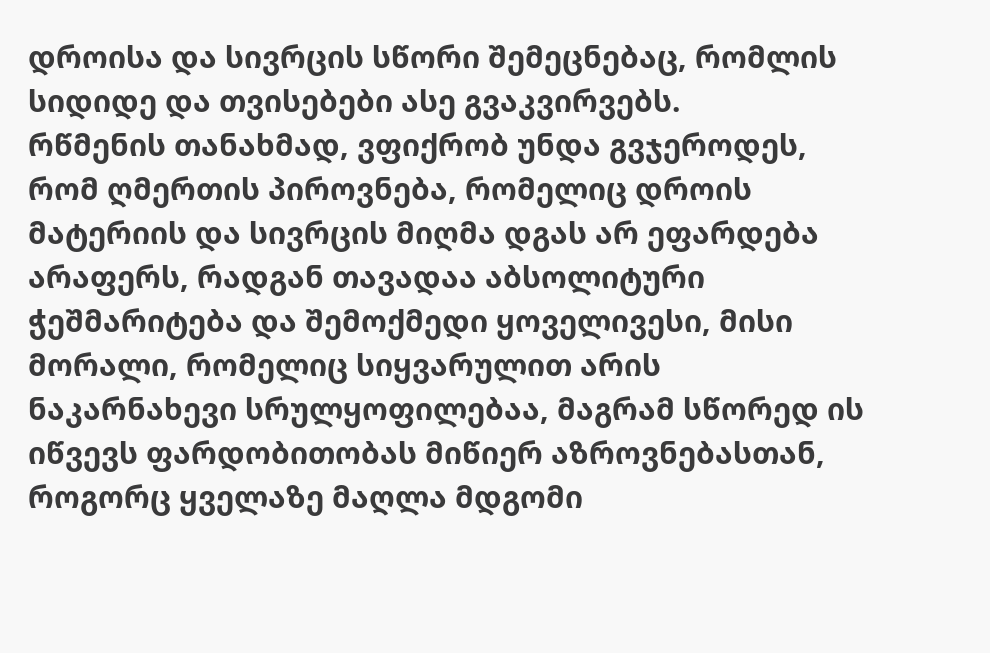დროისა და სივრცის სწორი შემეცნებაც, რომლის სიდიდე და თვისებები ასე გვაკვირვებს.
რწმენის თანახმად, ვფიქრობ უნდა გვჯეროდეს, რომ ღმერთის პიროვნება, რომელიც დროის მატერიის და სივრცის მიღმა დგას არ ეფარდება არაფერს, რადგან თავადაა აბსოლიტური ჭეშმარიტება და შემოქმედი ყოველივესი, მისი მორალი, რომელიც სიყვარულით არის ნაკარნახევი სრულყოფილებაა, მაგრამ სწორედ ის იწვევს ფარდობითობას მიწიერ აზროვნებასთან, როგორც ყველაზე მაღლა მდგომი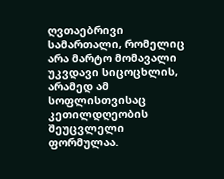ღვთაებრივი სამართალი, რომელიც არა მარტო მომავალი უკვდავი სიცოცხლის, არამედ ამ სოფლისთვისაც კეთილდღეობის შეუცვლელი ფორმულაა.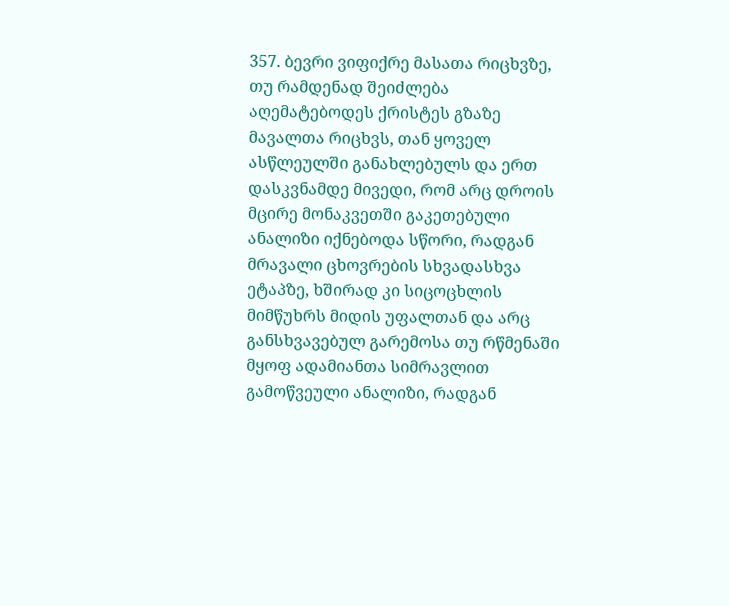357. ბევრი ვიფიქრე მასათა რიცხვზე, თუ რამდენად შეიძლება აღემატებოდეს ქრისტეს გზაზე მავალთა რიცხვს, თან ყოველ ასწლეულში განახლებულს და ერთ დასკვნამდე მივედი, რომ არც დროის მცირე მონაკვეთში გაკეთებული ანალიზი იქნებოდა სწორი, რადგან მრავალი ცხოვრების სხვადასხვა ეტაპზე, ხშირად კი სიცოცხლის მიმწუხრს მიდის უფალთან და არც განსხვავებულ გარემოსა თუ რწმენაში მყოფ ადამიანთა სიმრავლით გამოწვეული ანალიზი, რადგან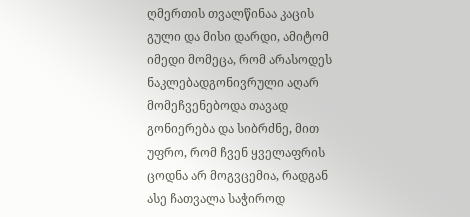ღმერთის თვალწინაა კაცის გული და მისი დარდი, ამიტომ იმედი მომეცა, რომ არასოდეს ნაკლებადგონივრული აღარ მომეჩვენებოდა თავად გონიერება და სიბრძნე, მით უფრო, რომ ჩვენ ყველაფრის ცოდნა არ მოგვცემია, რადგან ასე ჩათვალა საჭიროდ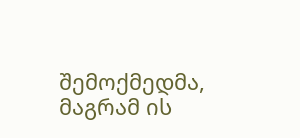შემოქმედმა, მაგრამ ის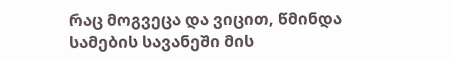რაც მოგვეცა და ვიცით, წმინდა სამების სავანეში მის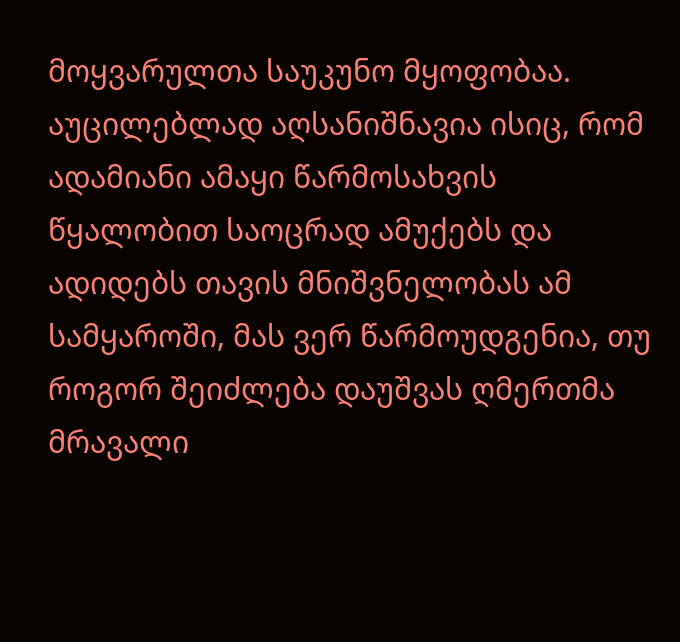მოყვარულთა საუკუნო მყოფობაა.
აუცილებლად აღსანიშნავია ისიც, რომ ადამიანი ამაყი წარმოსახვის წყალობით საოცრად ამუქებს და ადიდებს თავის მნიშვნელობას ამ სამყაროში, მას ვერ წარმოუდგენია, თუ როგორ შეიძლება დაუშვას ღმერთმა მრავალი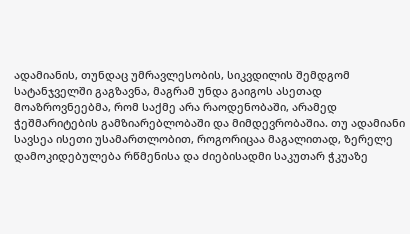ადამიანის, თუნდაც უმრავლესობის, სიკვდილის შემდგომ სატანჯველში გაგზავნა, მაგრამ უნდა გაიგოს ასეთად მოაზროვნეებმა, რომ საქმე არა რაოდენობაში, არამედ ჭეშმარიტების გამზიარებლობაში და მიმდევრობაშია. თუ ადამიანი სავსეა ისეთი უსამართლობით, როგორიცაა მაგალითად, ზერელე დამოკიდებულება რწმენისა და ძიებისადმი საკუთარ ჭკუაზე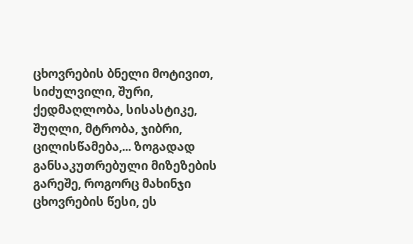ცხოვრების ბნელი მოტივით, სიძულვილი, შური, ქედმაღლობა, სისასტიკე, შუღლი, მტრობა, ჯიბრი, ცილისწამება,... ზოგადად განსაკუთრებული მიზეზების გარეშე, როგორც მახინჯი ცხოვრების წესი, ეს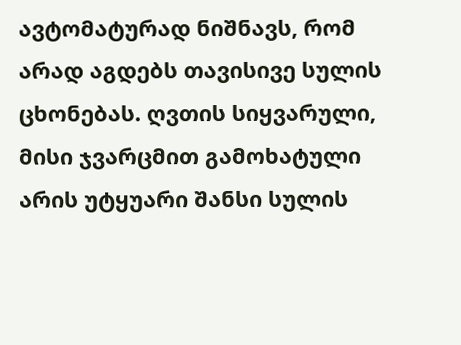ავტომატურად ნიშნავს, რომ არად აგდებს თავისივე სულის ცხონებას. ღვთის სიყვარული, მისი ჯვარცმით გამოხატული არის უტყუარი შანსი სულის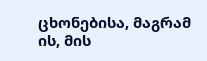ცხონებისა, მაგრამ ის, მის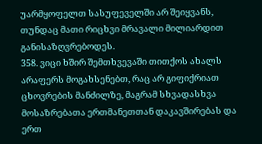უარმყოფელთ სასუფეველში არ შეიყვანს, თუნდაც მათი რიცხვი მრავალი მილიარდით განისაზღვრებოდეს.
358. ვიცი ხშირ შემთხვევაში თითქოს ახალს არაფერს მოგახსენებთ, რაც არ გიფიქრიათ ცხოვრების მანძილზე, მაგრამ სხვადასხვა მოსაზრებათა ერთმანეთთან დაკავშირებას და ერთ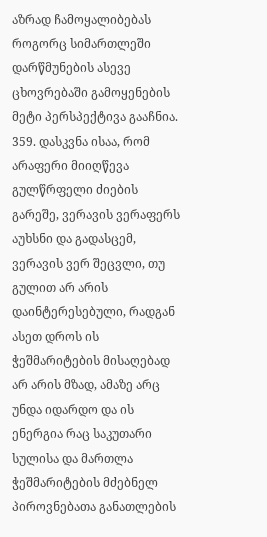აზრად ჩამოყალიბებას როგორც სიმართლეში დარწმუნების ასევე ცხოვრებაში გამოყენების მეტი პერსპექტივა გააჩნია.
359. დასკვნა ისაა, რომ არაფერი მიიღწევა გულწრფელი ძიების გარეშე, ვერავის ვერაფერს აუხსნი და გადასცემ, ვერავის ვერ შეცვლი, თუ გულით არ არის დაინტერესებული, რადგან ასეთ დროს ის ჭეშმარიტების მისაღებად არ არის მზად, ამაზე არც უნდა იდარდო და ის ენერგია რაც საკუთარი სულისა და მართლა ჭეშმარიტების მძებნელ პიროვნებათა განათლების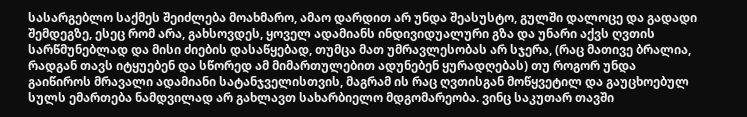სასარგებლო საქმეს შეიძლება მოახმარო, ამაო დარდით არ უნდა შეასუსტო, გულში დალოცე და გადადი შემდეგზე, ესეც რომ არა, გახსოვდეს, ყოველ ადამიანს ინდივიდუალური გზა და უნარი აქვს ღვთის სარწმუნებლად და მისი ძიების დასაწყებად, თუმცა მათ უმრავლესობას არ სჯერა, (რაც მათივე ბრალია, რადგან თავს იტყუებენ და სწორედ ამ მიმართულებით ადუნებენ ყურადღებას) თუ როგორ უნდა გაიწიროს მრავალი ადამიანი სატანჯველისთვის, მაგრამ ის რაც ღვთისგან მოწყვეტილ და გაუცხოებულ სულს ემართება ნამდვილად არ გახლავთ სახარბიელო მდგომარეობა. ვინც საკუთარ თავში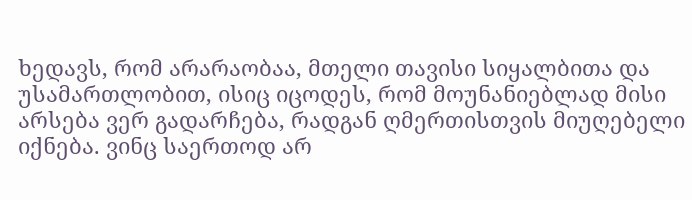ხედავს, რომ არარაობაა, მთელი თავისი სიყალბითა და უსამართლობით, ისიც იცოდეს, რომ მოუნანიებლად მისი არსება ვერ გადარჩება, რადგან ღმერთისთვის მიუღებელი იქნება. ვინც საერთოდ არ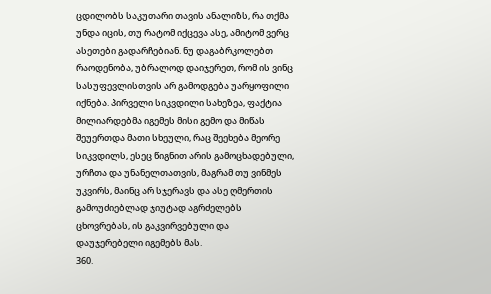ცდილობს საკუთარი თავის ანალიზს, რა თქმა უნდა იცის, თუ რატომ იქცევა ასე, ამიტომ ვერც ასეთები გადარჩებიან. ნუ დაგაბრკოლებთ რაოდენობა, უბრალოდ დაიჯერეთ, რომ ის ვინც სასუფევლისთვის არ გამოდგება უარყოფილი იქნება. პირველი სიკვდილი სახეზეა, ფაქტია მილიარდებმა იგემეს მისი გემო და მიწას შეუერთდა მათი სხეული, რაც შეეხება მეორე სიკვდილს, ესეც წიგნით არის გამოცხადებული, ურჩთა და უნანელთათვის, მაგრამ თუ ვინმეს უკვირს, მაინც არ სჯერავს და ასე ღმერთის გამოუძიებლად ჯიუტად აგრძელებს ცხოვრებას, ის გაკვირვებული და დაუჯერებელი იგემებს მას.
360.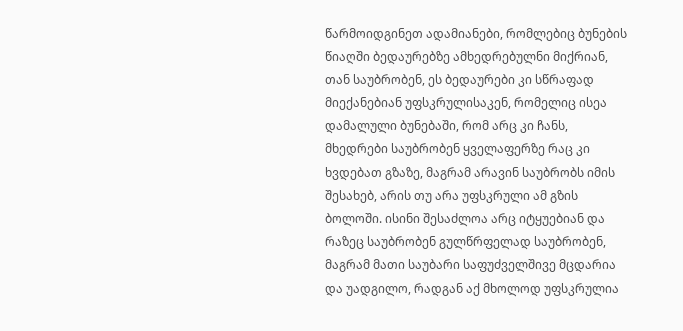წარმოიდგინეთ ადამიანები, რომლებიც ბუნების წიაღში ბედაურებზე ამხედრებულნი მიქრიან, თან საუბრობენ, ეს ბედაურები კი სწრაფად მიექანებიან უფსკრულისაკენ, რომელიც ისეა დამალული ბუნებაში, რომ არც კი ჩანს, მხედრები საუბრობენ ყველაფერზე რაც კი ხვდებათ გზაზე, მაგრამ არავინ საუბრობს იმის შესახებ, არის თუ არა უფსკრული ამ გზის ბოლოში. ისინი შესაძლოა არც იტყუებიან და რაზეც საუბრობენ გულწრფელად საუბრობენ, მაგრამ მათი საუბარი საფუძველშივე მცდარია და უადგილო, რადგან აქ მხოლოდ უფსკრულია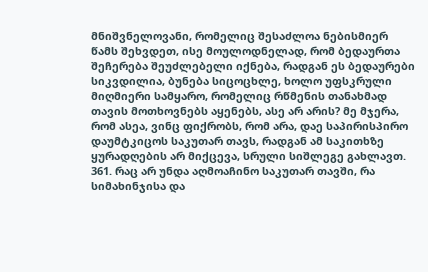მნიშვნელოვანი, რომელიც შესაძლოა ნებისმიერ წამს შეხვდეთ, ისე მოულოდნელად, რომ ბედაურთა შეჩერება შეუძლებელი იქნება, რადგან ეს ბედაურები სიკვდილია, ბუნება სიცოცხლე, ხოლო უფსკრული მიღმიერი სამყარო, რომელიც რწმენის თანახმად თავის მოთხოვნებს აყენებს, ასე არ არის? მე მჯერა, რომ ასეა, ვინც ფიქრობს, რომ არა, დაე საპირისპირო დაუმტკიცოს საკუთარ თავს, რადგან ამ საკითხზე ყურადღების არ მიქცევა, სრული სიშლეგე გახლავთ.
361. რაც არ უნდა აღმოაჩინო საკუთარ თავში, რა სიმახინჯისა და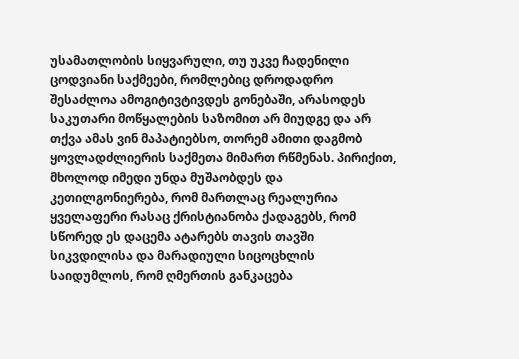უსამათლობის სიყვარული, თუ უკვე ჩადენილი ცოდვიანი საქმეები, რომლებიც დროდადრო შესაძლოა ამოგიტივტივდეს გონებაში, არასოდეს საკუთარი მოწყალების საზომით არ მიუდგე და არ თქვა ამას ვინ მაპატიებსო, თორემ ამითი დაგმობ ყოვლადძლიერის საქმეთა მიმართ რწმენას. პირიქით, მხოლოდ იმედი უნდა მუშაობდეს და კეთილგონიერება, რომ მართლაც რეალურია ყველაფერი რასაც ქრისტიანობა ქადაგებს, რომ სწორედ ეს დაცემა ატარებს თავის თავში სიკვდილისა და მარადიული სიცოცხლის საიდუმლოს, რომ ღმერთის განკაცება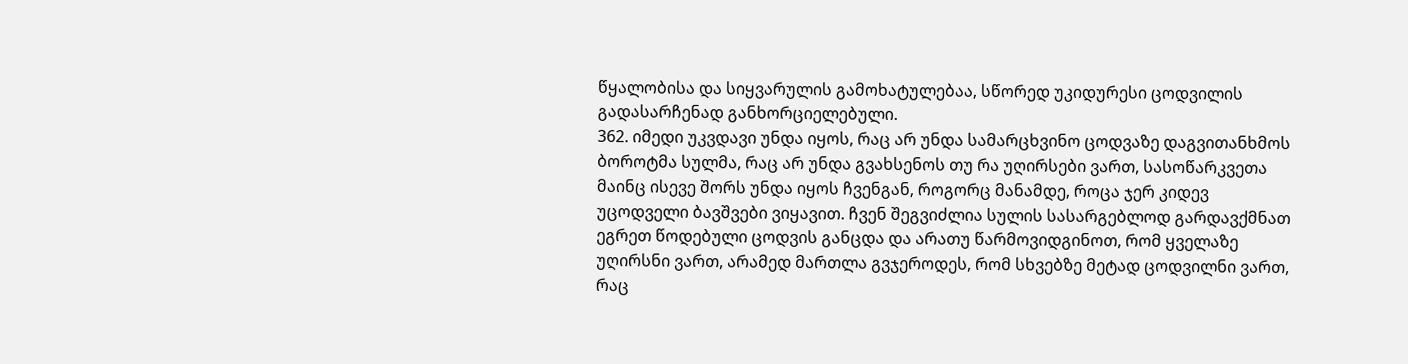წყალობისა და სიყვარულის გამოხატულებაა, სწორედ უკიდურესი ცოდვილის გადასარჩენად განხორციელებული.
362. იმედი უკვდავი უნდა იყოს, რაც არ უნდა სამარცხვინო ცოდვაზე დაგვითანხმოს ბოროტმა სულმა, რაც არ უნდა გვახსენოს თუ რა უღირსები ვართ, სასოწარკვეთა მაინც ისევე შორს უნდა იყოს ჩვენგან, როგორც მანამდე, როცა ჯერ კიდევ უცოდველი ბავშვები ვიყავით. ჩვენ შეგვიძლია სულის სასარგებლოდ გარდავქმნათ ეგრეთ წოდებული ცოდვის განცდა და არათუ წარმოვიდგინოთ, რომ ყველაზე უღირსნი ვართ, არამედ მართლა გვჯეროდეს, რომ სხვებზე მეტად ცოდვილნი ვართ, რაც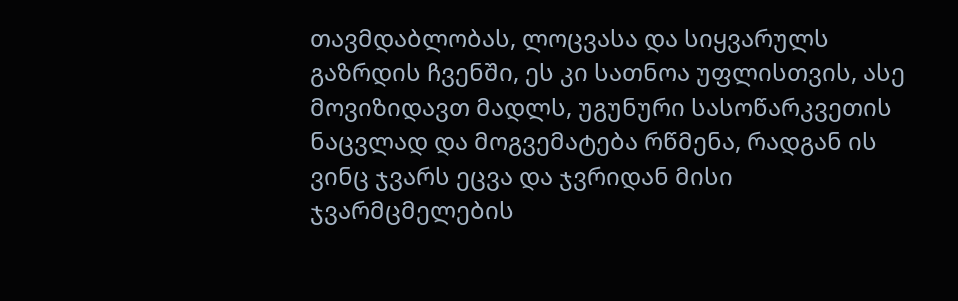თავმდაბლობას, ლოცვასა და სიყვარულს გაზრდის ჩვენში, ეს კი სათნოა უფლისთვის, ასე მოვიზიდავთ მადლს, უგუნური სასოწარკვეთის ნაცვლად და მოგვემატება რწმენა, რადგან ის ვინც ჯვარს ეცვა და ჯვრიდან მისი ჯვარმცმელების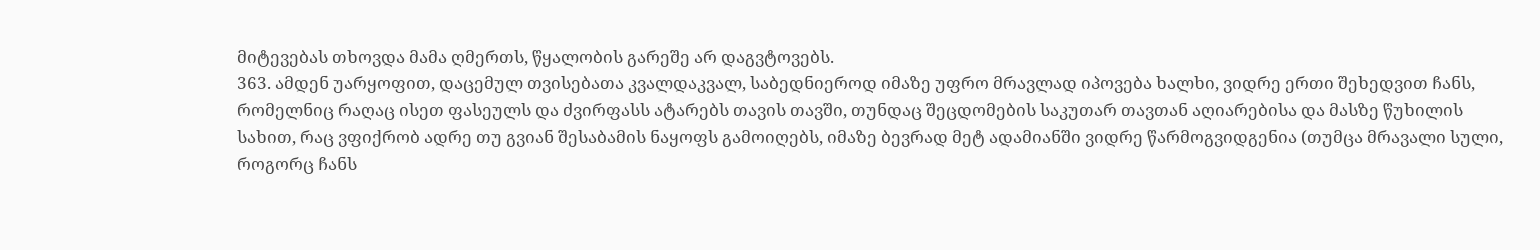მიტევებას თხოვდა მამა ღმერთს, წყალობის გარეშე არ დაგვტოვებს.
363. ამდენ უარყოფით, დაცემულ თვისებათა კვალდაკვალ, საბედნიეროდ იმაზე უფრო მრავლად იპოვება ხალხი, ვიდრე ერთი შეხედვით ჩანს, რომელნიც რაღაც ისეთ ფასეულს და ძვირფასს ატარებს თავის თავში, თუნდაც შეცდომების საკუთარ თავთან აღიარებისა და მასზე წუხილის სახით, რაც ვფიქრობ ადრე თუ გვიან შესაბამის ნაყოფს გამოიღებს, იმაზე ბევრად მეტ ადამიანში ვიდრე წარმოგვიდგენია (თუმცა მრავალი სული, როგორც ჩანს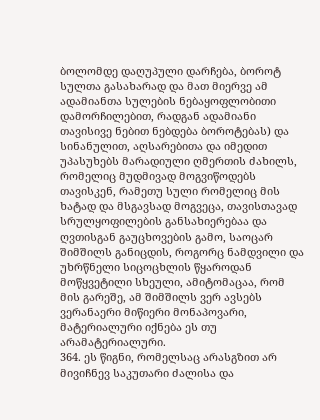ბოლომდე დაღუპული დარჩება, ბოროტ სულთა გასახარად და მათ მიერვე ამ ადამიანთა სულების ნებაყოფლობითი დამორჩილებით, რადგან ადამიანი თავისივე ნებით ნებდება ბოროტებას) და სინანულით, აღსარებითა და იმედით უპასუხებს მარადიული ღმერთის ძახილს, რომელიც მუდმივად მოგვიწოდებს თავისკენ, რამეთუ სული რომელიც მის ხატად და მსგავსად მოგვეცა, თავისთავად სრულყოფილების განსახიერებაა და ღვთისგან გაუცხოვების გამო, საოცარ შიმშილს განიცდის, როგორც ნამდვილი და უხრწნელი სიცოცხლის წყაროდან მოწყვეტილი სხეული, ამიტომაცაა, რომ მის გარეშე, ამ შიმშილს ვერ ავსებს ვერანაერი მიწიერი მონაპოვარი, მატერიალური იქნება ეს თუ არამატერიალური.
364. ეს წიგნი, რომელსაც არასგზით არ მივიჩნევ საკუთარი ძალისა და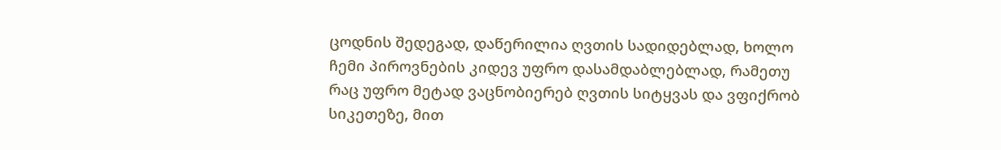ცოდნის შედეგად, დაწერილია ღვთის სადიდებლად, ხოლო ჩემი პიროვნების კიდევ უფრო დასამდაბლებლად, რამეთუ რაც უფრო მეტად ვაცნობიერებ ღვთის სიტყვას და ვფიქრობ სიკეთეზე, მით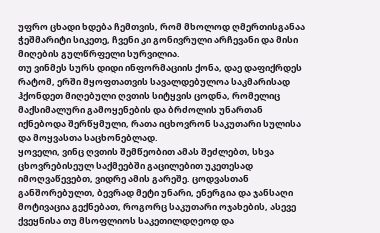უფრო ცხადი ხდება ჩემთვის, რომ მხოლოდ ღმერთისგანაა ჭეშმარიტი სიკეთე, ჩვენი კი გონივრული არჩევანი და მისი მიღების გულწრფელი სურვილია.
თუ ვინმეს სურს დიდი ინფორმაციის ქონა, დაე დაფიქრდეს რატომ, ერში მყოფთათვის სავალდებულოა საკმარისად ჰქონდეთ მიღებული ღვთის სიტყვის ცოდნა, რომელიც მაქსიმალური გამოყენების და ბრძოლის უნართან იქნებოდა შერწყმული, რათა იცხოვრონ საკუთარი სულისა და მოყვასთა საცხონებლად.
ყოველი, ვინც ღვთის შემწეობით ამას შეძლებთ, სხვა ცხოვრებისეულ საქმეებში გაცილებით უკეთესად იმოღვაწევებთ, ვიდრე ამის გარეშე. ცოდვასთან განშორებულთ, ბევრად მეტი უნარი, ენერგია და ჯანსაღი მოტივაცია გექნებათ, როგორც საკუთარი ოჯახების, ასევე ქვეყნისა თუ მსოფლიოს საკეთილდღეოდ და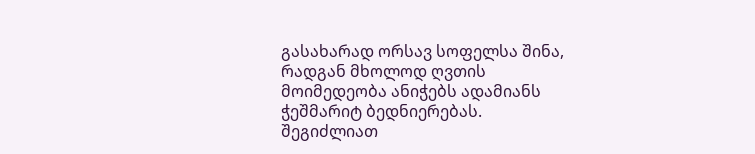გასახარად ორსავ სოფელსა შინა, რადგან მხოლოდ ღვთის მოიმედეობა ანიჭებს ადამიანს ჭეშმარიტ ბედნიერებას.
შეგიძლიათ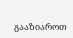გააზიაროთ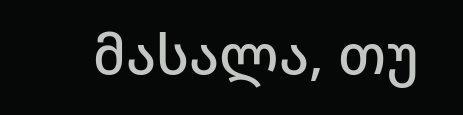მასალა, თუ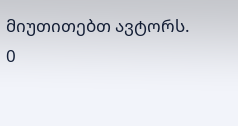მიუთითებთ ავტორს.
0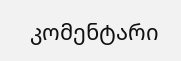კომენტარი